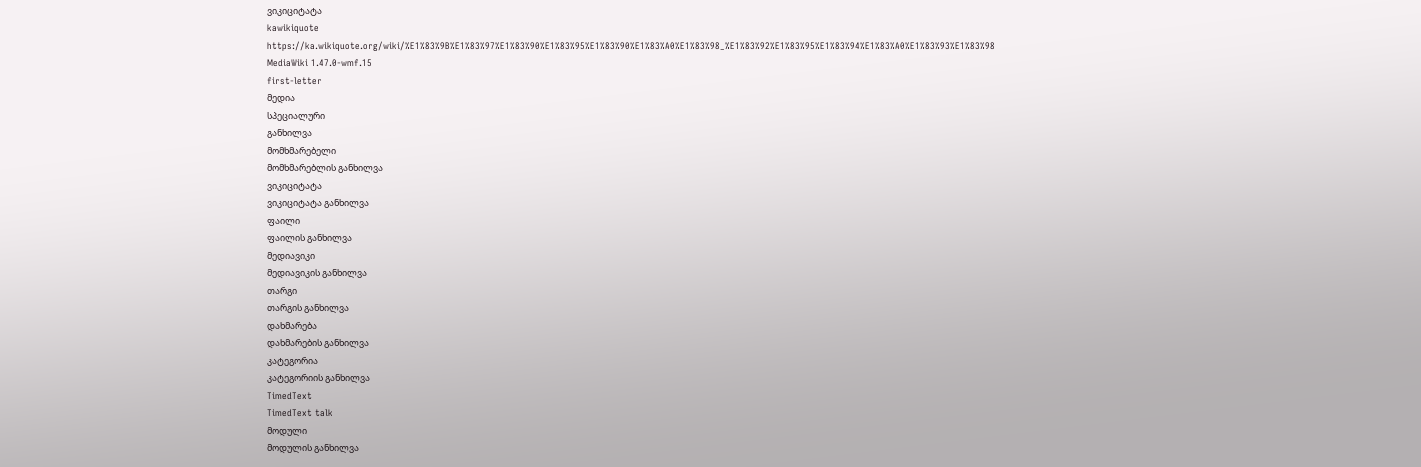ვიკიციტატა
kawikiquote
https://ka.wikiquote.org/wiki/%E1%83%9B%E1%83%97%E1%83%90%E1%83%95%E1%83%90%E1%83%A0%E1%83%98_%E1%83%92%E1%83%95%E1%83%94%E1%83%A0%E1%83%93%E1%83%98
MediaWiki 1.47.0-wmf.15
first-letter
მედია
სპეციალური
განხილვა
მომხმარებელი
მომხმარებლის განხილვა
ვიკიციტატა
ვიკიციტატა განხილვა
ფაილი
ფაილის განხილვა
მედიავიკი
მედიავიკის განხილვა
თარგი
თარგის განხილვა
დახმარება
დახმარების განხილვა
კატეგორია
კატეგორიის განხილვა
TimedText
TimedText talk
მოდული
მოდულის განხილვა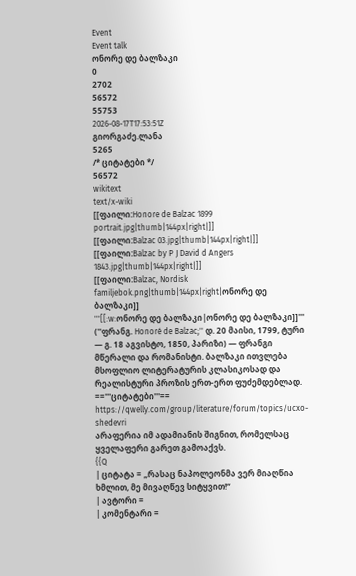Event
Event talk
ონორე დე ბალზაკი
0
2702
56572
55753
2026-08-17T17:53:51Z
გიორგაძე.ლანა
5265
/* ციტატები */
56572
wikitext
text/x-wiki
[[ფაილი:Honore de Balzac 1899 portrait.jpg|thumb|144px|right|]]
[[ფაილი:Balzac 03.jpg|thumb|144px|right|]]
[[ფაილი:Balzac by P J David d Angers 1843.jpg|thumb|144px|right|]]
[[ფაილი:Balzac, Nordisk familjebok.png|thumb|144px|right|ონორე დე ბალზაკი]]
'''[[:w:ონორე დე ბალზაკი|ონორე დე ბალზაკი]]''' (''ფრანგ. Honoré de Balzac;'' დ. 20 მაისი, 1799, ტური — გ. 18 აგვისტო, 1850, პარიზი) — ფრანგი მწერალი და რომანისტი. ბალზაკი ითვლება მსოფლიო ლიტერატურის კლასიკოსად და რეალისტური პროზის ერთ-ერთ ფუძემდებლად.
=='''ციტატები'''==
https://qwelly.com/group/literature/forum/topics/ucxo-shedevri
არაფერია იმ ადამიანის შიგნით, რომელსაც ყველაფერი გარეთ გამოაქვს.
{{Q
| ციტატა = „რასაც ნაპოლეონმა ვერ მიაღწია ხმლით, მე მივაღწევ სიტყვით!“
| ავტორი =
| კომენტარი =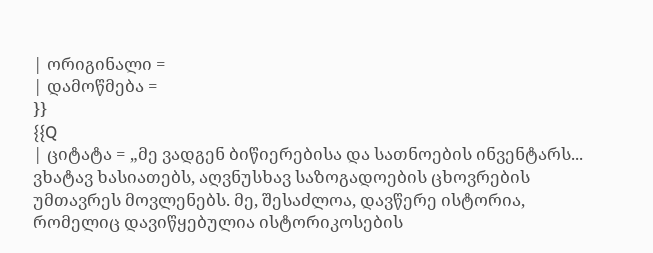| ორიგინალი =
| დამოწმება =
}}
{{Q
| ციტატა = „მე ვადგენ ბიწიერებისა და სათნოების ინვენტარს... ვხატავ ხასიათებს, აღვნუსხავ საზოგადოების ცხოვრების უმთავრეს მოვლენებს. მე, შესაძლოა, დავწერე ისტორია, რომელიც დავიწყებულია ისტორიკოსების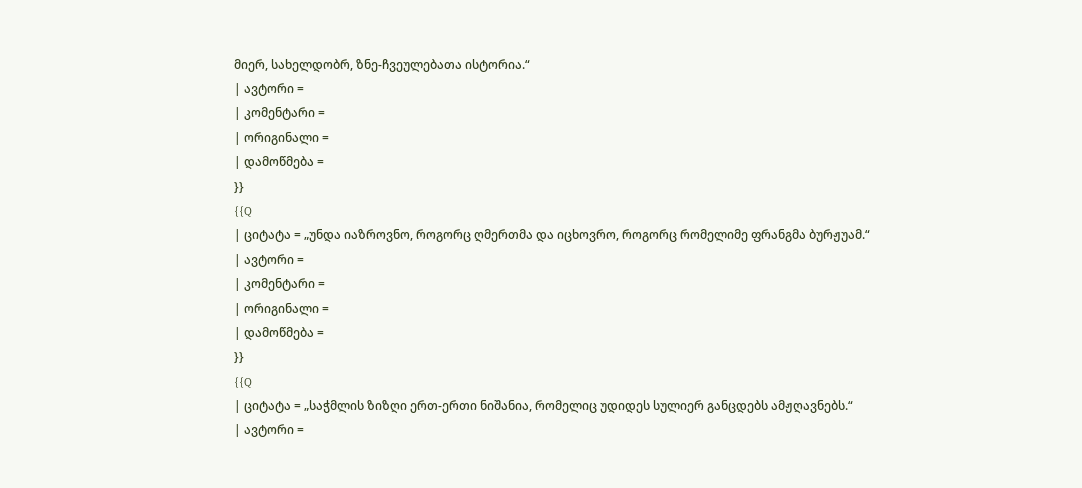მიერ, სახელდობრ, ზნე-ჩვეულებათა ისტორია.“
| ავტორი =
| კომენტარი =
| ორიგინალი =
| დამოწმება =
}}
{{Q
| ციტატა = „უნდა იაზროვნო, როგორც ღმერთმა და იცხოვრო, როგორც რომელიმე ფრანგმა ბურჟუამ.“
| ავტორი =
| კომენტარი =
| ორიგინალი =
| დამოწმება =
}}
{{Q
| ციტატა = „საჭმლის ზიზღი ერთ-ერთი ნიშანია, რომელიც უდიდეს სულიერ განცდებს ამჟღავნებს.“
| ავტორი =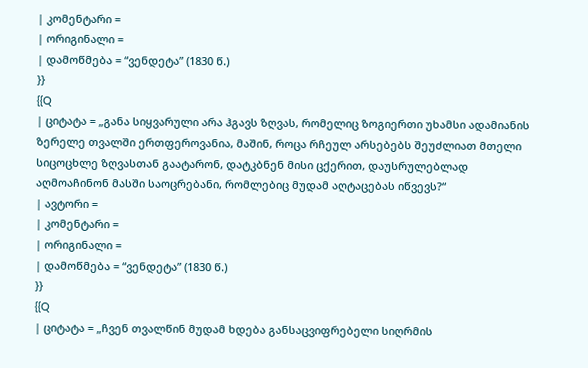| კომენტარი =
| ორიგინალი =
| დამოწმება = “ვენდეტა” (1830 წ.)
}}
{{Q
| ციტატა = „განა სიყვარული არა ჰგავს ზღვას, რომელიც ზოგიერთი უხამსი ადამიანის ზერელე თვალში ერთფეროვანია, მაშინ, როცა რჩეულ არსებებს შეუძლიათ მთელი სიცოცხლე ზღვასთან გაატარონ, დატკბნენ მისი ცქერით, დაუსრულებლად აღმოაჩინონ მასში საოცრებანი, რომლებიც მუდამ აღტაცებას იწვევს?“
| ავტორი =
| კომენტარი =
| ორიგინალი =
| დამოწმება = “ვენდეტა” (1830 წ.)
}}
{{Q
| ციტატა = „ჩვენ თვალწინ მუდამ ხდება განსაცვიფრებელი სიღრმის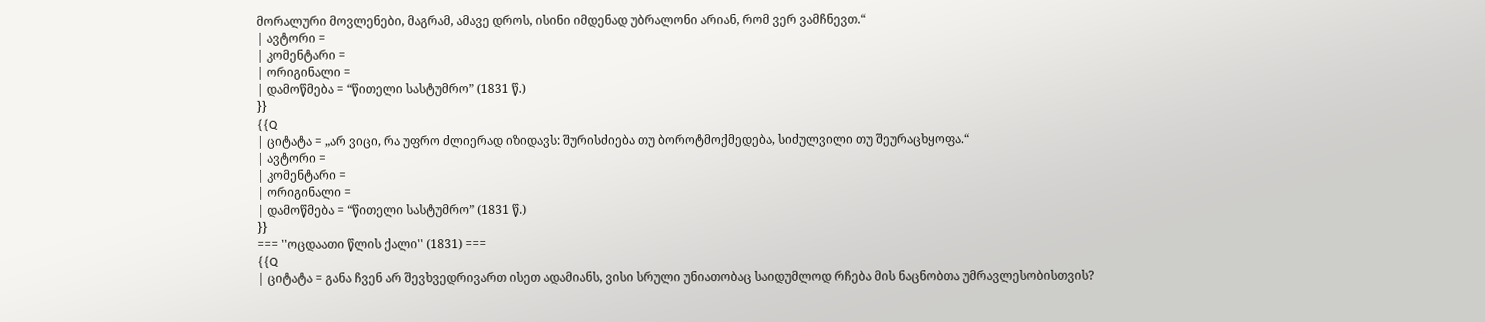მორალური მოვლენები, მაგრამ, ამავე დროს, ისინი იმდენად უბრალონი არიან, რომ ვერ ვამჩნევთ.“
| ავტორი =
| კომენტარი =
| ორიგინალი =
| დამოწმება = “წითელი სასტუმრო” (1831 წ.)
}}
{{Q
| ციტატა = „არ ვიცი, რა უფრო ძლიერად იზიდავს: შურისძიება თუ ბოროტმოქმედება, სიძულვილი თუ შეურაცხყოფა.“
| ავტორი =
| კომენტარი =
| ორიგინალი =
| დამოწმება = “წითელი სასტუმრო” (1831 წ.)
}}
=== ''ოცდაათი წლის ქალი'' (1831) ===
{{Q
| ციტატა = განა ჩვენ არ შევხვედრივართ ისეთ ადამიანს, ვისი სრული უნიათობაც საიდუმლოდ რჩება მის ნაცნობთა უმრავლესობისთვის?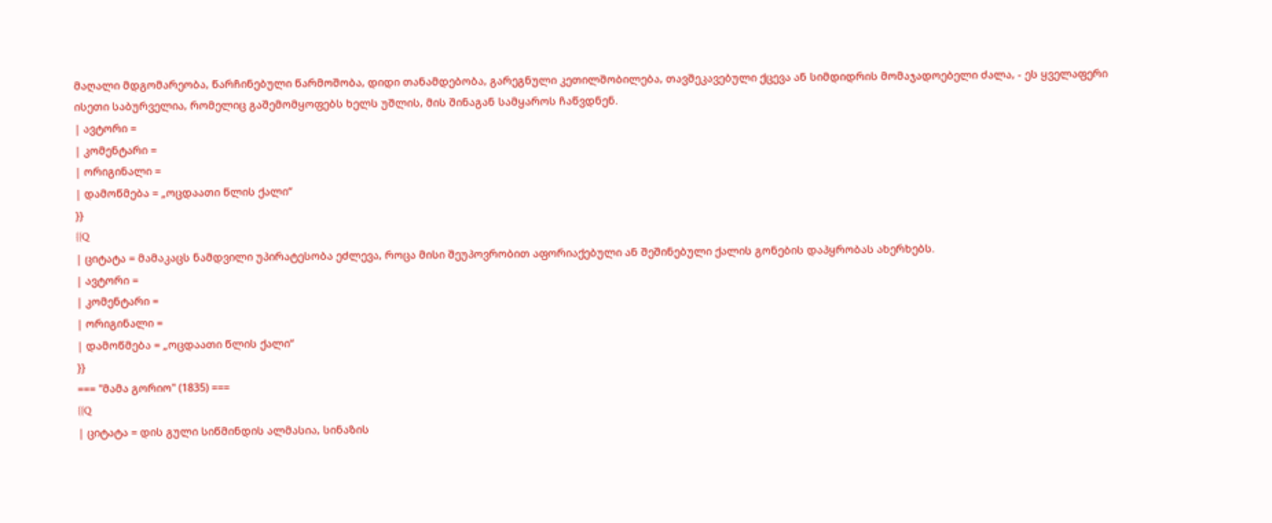მაღალი მდგომარეობა, წარჩინებული წარმოშობა, დიდი თანამდებობა, გარეგნული კეთილშობილება, თავშეკავებული ქცევა ან სიმდიდრის მომაჯადოებელი ძალა, - ეს ყველაფერი ისეთი საბურველია, რომელიც გაშემომყოფებს ხელს უშლის, მის შინაგან სამყაროს ჩაწვდნენ.
| ავტორი =
| კომენტარი =
| ორიგინალი =
| დამოწმება = „ოცდაათი წლის ქალი“
}}
{{Q
| ციტატა = მამაკაცს ნამდვილი უპირატესობა ეძლევა, როცა მისი შეუპოვრობით აფორიაქებული ან შეშინებული ქალის გონების დაპყრობას ახერხებს.
| ავტორი =
| კომენტარი =
| ორიგინალი =
| დამოწმება = „ოცდაათი წლის ქალი“
}}
=== ''მამა გორიო'' (1835) ===
{{Q
| ციტატა = დის გული სიწმინდის ალმასია, სინაზის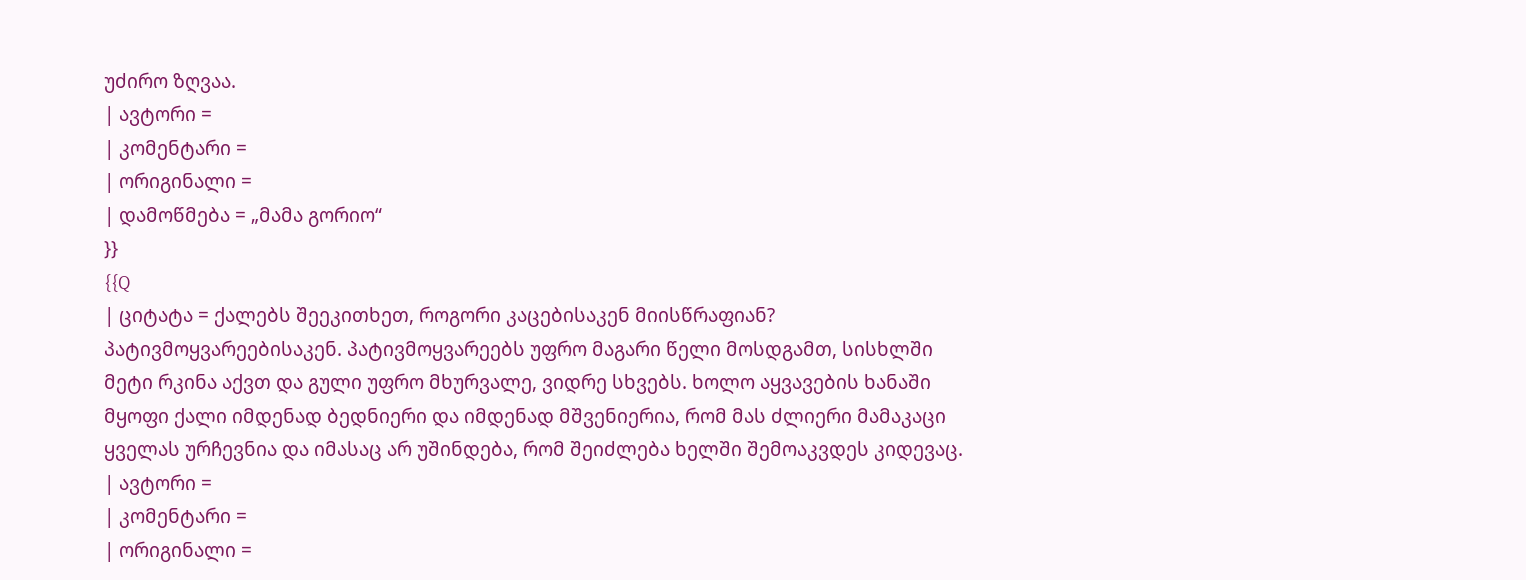უძირო ზღვაა.
| ავტორი =
| კომენტარი =
| ორიგინალი =
| დამოწმება = „მამა გორიო“
}}
{{Q
| ციტატა = ქალებს შეეკითხეთ, როგორი კაცებისაკენ მიისწრაფიან? პატივმოყვარეებისაკენ. პატივმოყვარეებს უფრო მაგარი წელი მოსდგამთ, სისხლში მეტი რკინა აქვთ და გული უფრო მხურვალე, ვიდრე სხვებს. ხოლო აყვავების ხანაში მყოფი ქალი იმდენად ბედნიერი და იმდენად მშვენიერია, რომ მას ძლიერი მამაკაცი ყველას ურჩევნია და იმასაც არ უშინდება, რომ შეიძლება ხელში შემოაკვდეს კიდევაც.
| ავტორი =
| კომენტარი =
| ორიგინალი =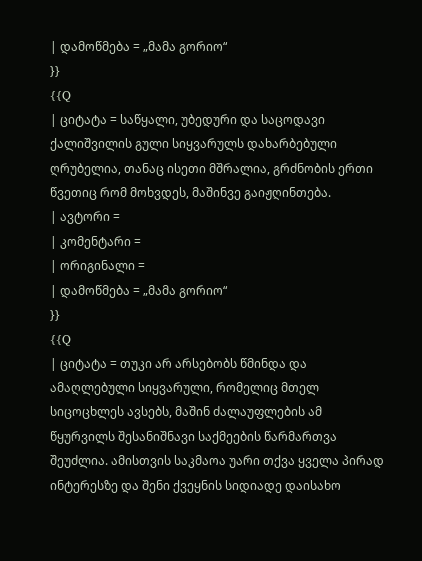| დამოწმება = „მამა გორიო“
}}
{{Q
| ციტატა = საწყალი, უბედური და საცოდავი ქალიშვილის გული სიყვარულს დახარბებული ღრუბელია, თანაც ისეთი მშრალია, გრძნობის ერთი წვეთიც რომ მოხვდეს, მაშინვე გაიჟღინთება.
| ავტორი =
| კომენტარი =
| ორიგინალი =
| დამოწმება = „მამა გორიო“
}}
{{Q
| ციტატა = თუკი არ არსებობს წმინდა და ამაღლებული სიყვარული, რომელიც მთელ სიცოცხლეს ავსებს, მაშინ ძალაუფლების ამ წყურვილს შესანიშნავი საქმეების წარმართვა შეუძლია. ამისთვის საკმაოა უარი თქვა ყველა პირად ინტერესზე და შენი ქვეყნის სიდიადე დაისახო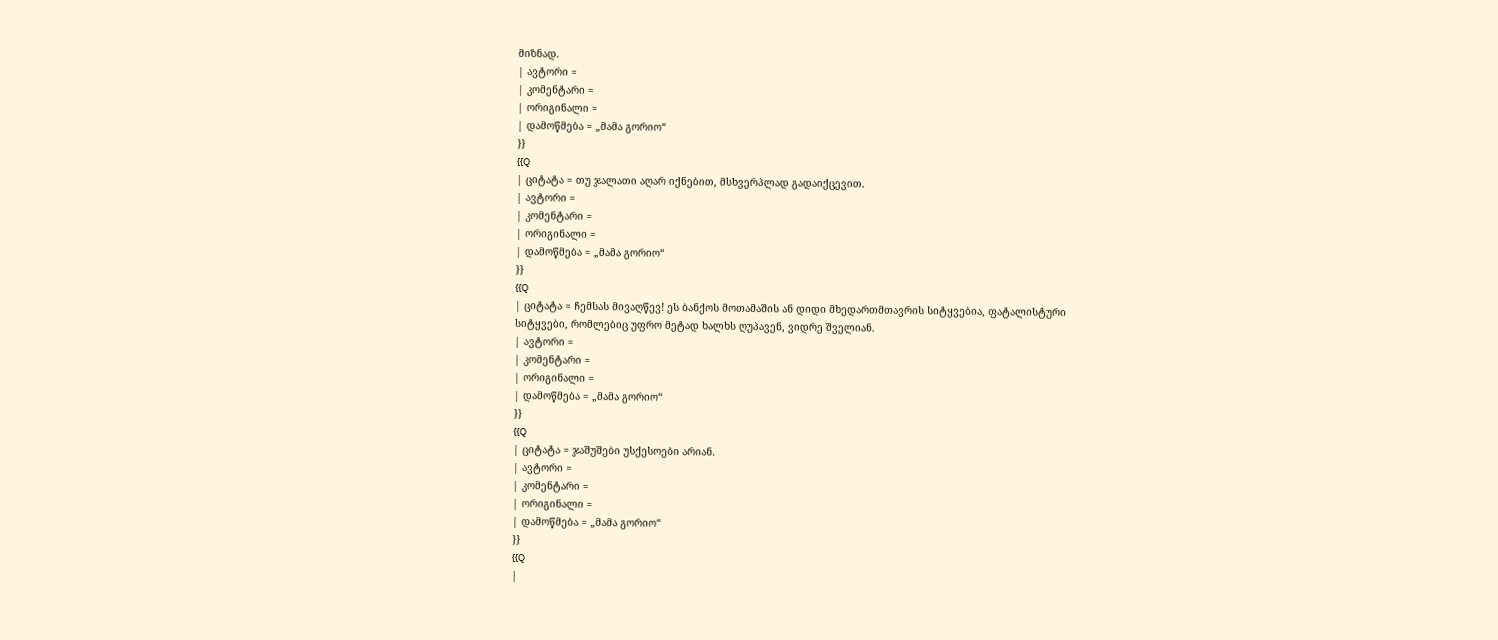მიზნად.
| ავტორი =
| კომენტარი =
| ორიგინალი =
| დამოწმება = „მამა გორიო“
}}
{{Q
| ციტატა = თუ ჯალათი აღარ იქნებით, მსხვერპლად გადაიქცევით.
| ავტორი =
| კომენტარი =
| ორიგინალი =
| დამოწმება = „მამა გორიო“
}}
{{Q
| ციტატა = ჩემსას მივაღწევ! ეს ბანქოს მოთამაშის ან დიდი მხედართმთავრის სიტყვებია, ფატალისტური სიტყვები, რომლებიც უფრო მეტად ხალხს ღუპავენ, ვიდრე შველიან.
| ავტორი =
| კომენტარი =
| ორიგინალი =
| დამოწმება = „მამა გორიო“
}}
{{Q
| ციტატა = ჯაშუშები უსქესოები არიან.
| ავტორი =
| კომენტარი =
| ორიგინალი =
| დამოწმება = „მამა გორიო“
}}
{{Q
|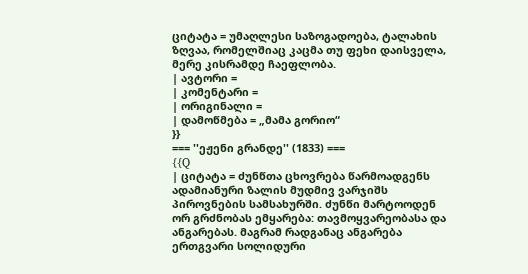ციტატა = უმაღლესი საზოგადოება, ტალახის ზღვაა, რომელშიაც კაცმა თუ ფეხი დაისველა, მერე კისრამდე ჩაეფლობა.
| ავტორი =
| კომენტარი =
| ორიგინალი =
| დამოწმება = „მამა გორიო“
}}
=== ''ეჟენი გრანდე'' (1833) ===
{{Q
| ციტატა = ძუნწთა ცხოვრება წარმოადგენს ადამიანური ზალის მუდმივ ვარჯიშს პიროვნების სამსახურში. ძუნწი მარტოოდენ ორ გრძნობას ემყარება: თავმოყვარეობასა და ანგარებას. მაგრამ რადგანაც ანგარება ერთგვარი სოლიდური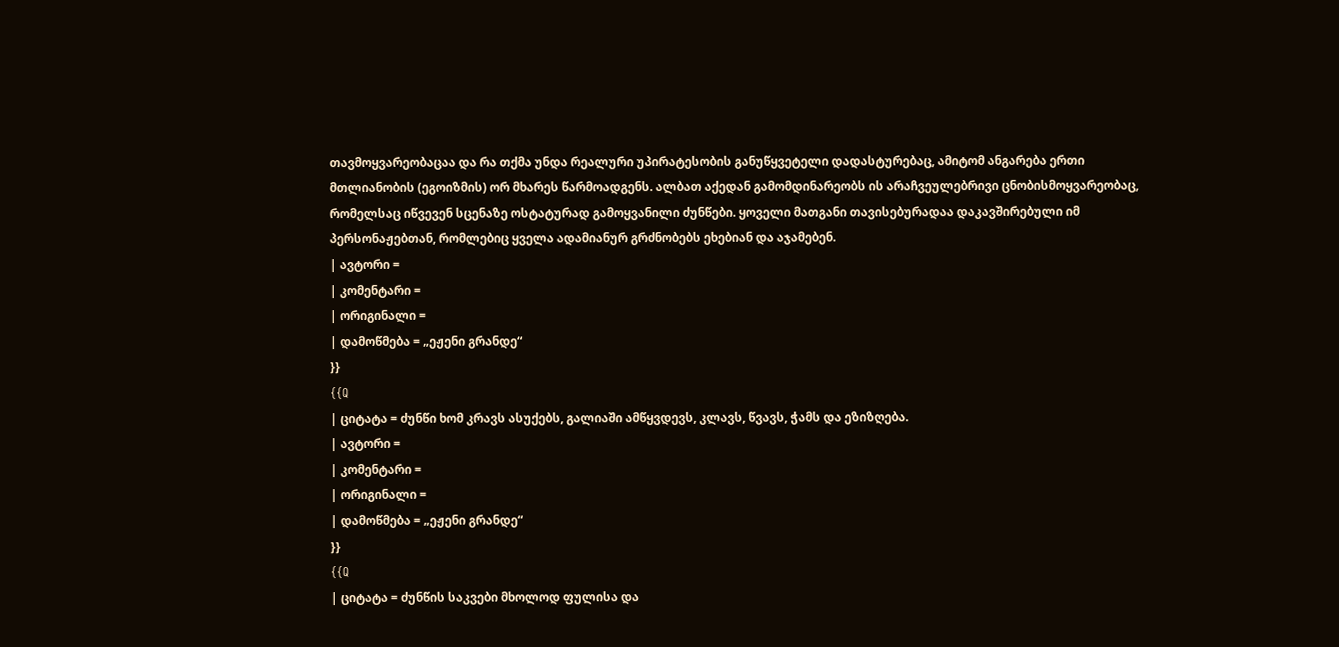თავმოყვარეობაცაა და რა თქმა უნდა რეალური უპირატესობის განუწყვეტელი დადასტურებაც, ამიტომ ანგარება ერთი მთლიანობის (ეგოიზმის) ორ მხარეს წარმოადგენს. ალბათ აქედან გამომდინარეობს ის არაჩვეულებრივი ცნობისმოყვარეობაც, რომელსაც იწვევენ სცენაზე ოსტატურად გამოყვანილი ძუნწები. ყოველი მათგანი თავისებურადაა დაკავშირებული იმ პერსონაჟებთან, რომლებიც ყველა ადამიანურ გრძნობებს ეხებიან და აჯამებენ.
| ავტორი =
| კომენტარი =
| ორიგინალი =
| დამოწმება = „ეჟენი გრანდე“
}}
{{Q
| ციტატა = ძუნწი ხომ კრავს ასუქებს, გალიაში ამწყვდევს, კლავს, წვავს, ჭამს და ეზიზღება.
| ავტორი =
| კომენტარი =
| ორიგინალი =
| დამოწმება = „ეჟენი გრანდე“
}}
{{Q
| ციტატა = ძუნწის საკვები მხოლოდ ფულისა და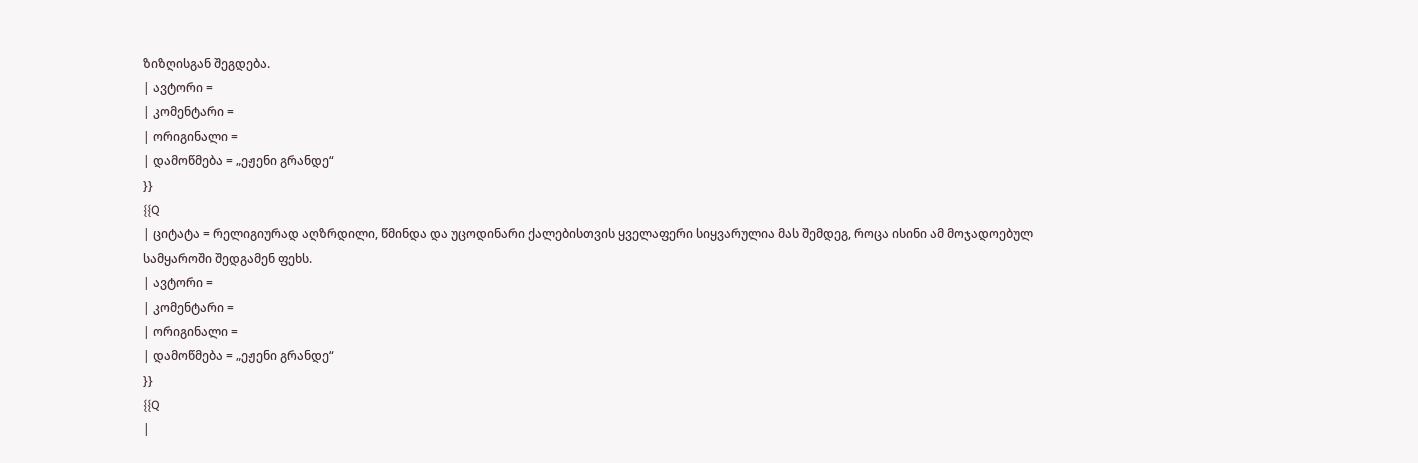ზიზღისგან შეგდება.
| ავტორი =
| კომენტარი =
| ორიგინალი =
| დამოწმება = „ეჟენი გრანდე“
}}
{{Q
| ციტატა = რელიგიურად აღზრდილი, წმინდა და უცოდინარი ქალებისთვის ყველაფერი სიყვარულია მას შემდეგ, როცა ისინი ამ მოჯადოებულ სამყაროში შედგამენ ფეხს.
| ავტორი =
| კომენტარი =
| ორიგინალი =
| დამოწმება = „ეჟენი გრანდე“
}}
{{Q
|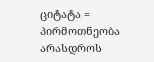ციტატა = პირმოთნეობა არასდროს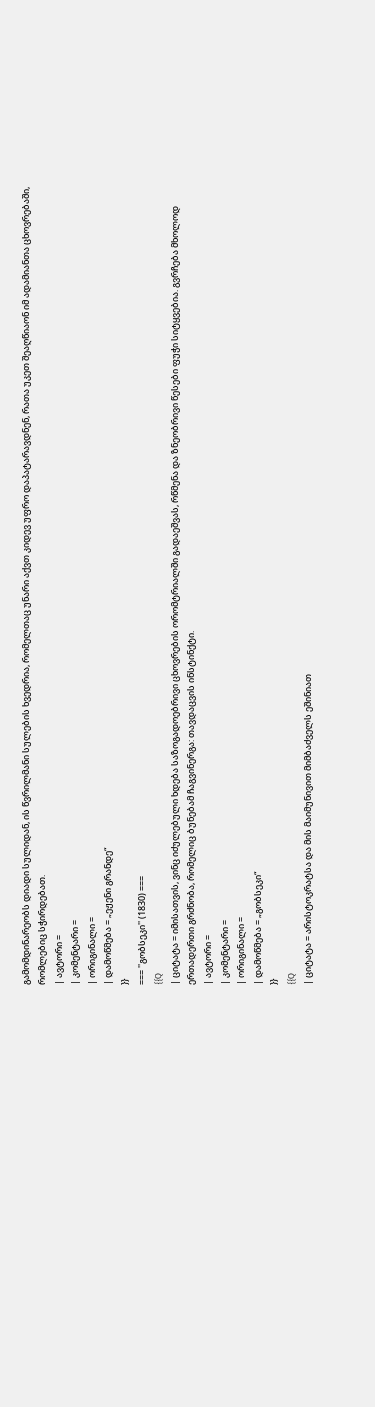გამომდინარეობს დიადი სულიდან, ის წვრილმანი სულების ხვედრია, რომელთაც უნარი აქვთ კიდევ უფრო დაპატარავდნენ, რათა უკეთ შეაღწიაონ იმ ადამიანთა ცხოვრებაში, რომლებიც სჭირდებათ.
| ავტორი =
| კომენტარი =
| ორიგინალი =
| დამოწმება = „ეჟენი გრანდე“
}}
=== ''გობსეკი'' (1830) ===
{{Q
| ციტატა = იმისათვის, ვინც იძულებული ხდება საზოგადოებრივი ცხოვრების ორომტრიალში გადაეშვას, რწმენა და ზნეობრივი წესები ფუჭი სიტყვებია. გვრჩება მხოლოდ ერთადერთი გრძნობა, რომელიც ბუნებამ ჩაგვინერგა: თავდაცვის ინსტინქტი.
| ავტორი =
| კომენტარი =
| ორიგინალი =
| დამოწმება = „გობსეკი“
}}
{{Q
| ციტატა = არისტოკრატსა და მის მაიმუნივით მიმბაძველს ეშინიათ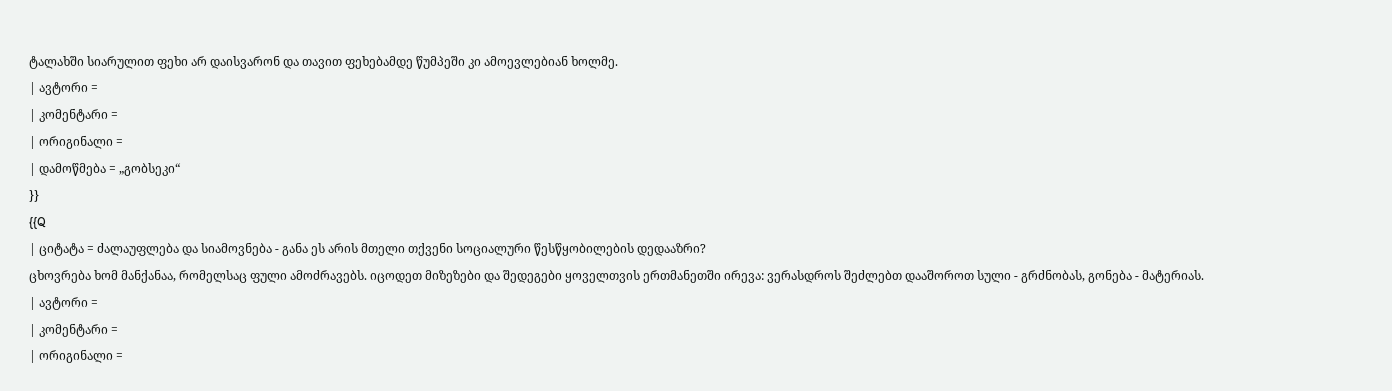ტალახში სიარულით ფეხი არ დაისვარონ და თავით ფეხებამდე წუმპეში კი ამოევლებიან ხოლმე.
| ავტორი =
| კომენტარი =
| ორიგინალი =
| დამოწმება = „გობსეკი“
}}
{{Q
| ციტატა = ძალაუფლება და სიამოვნება - განა ეს არის მთელი თქვენი სოციალური წესწყობილების დედააზრი?
ცხოვრება ხომ მანქანაა, რომელსაც ფული ამოძრავებს. იცოდეთ მიზეზები და შედეგები ყოველთვის ერთმანეთში ირევა: ვერასდროს შეძლებთ დააშოროთ სული - გრძნობას, გონება - მატერიას.
| ავტორი =
| კომენტარი =
| ორიგინალი =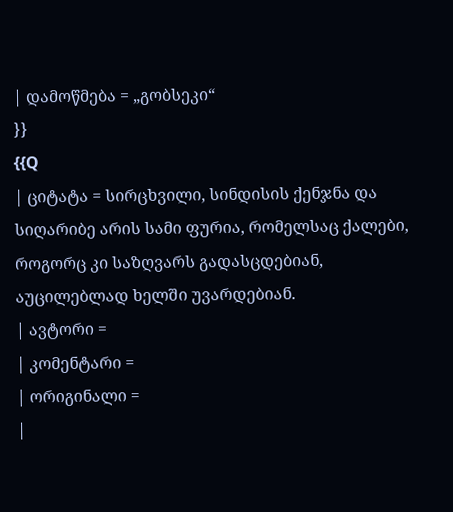| დამოწმება = „გობსეკი“
}}
{{Q
| ციტატა = სირცხვილი, სინდისის ქენჯნა და სიღარიბე არის სამი ფურია, რომელსაც ქალები, როგორც კი საზღვარს გადასცდებიან, აუცილებლად ხელში უვარდებიან.
| ავტორი =
| კომენტარი =
| ორიგინალი =
|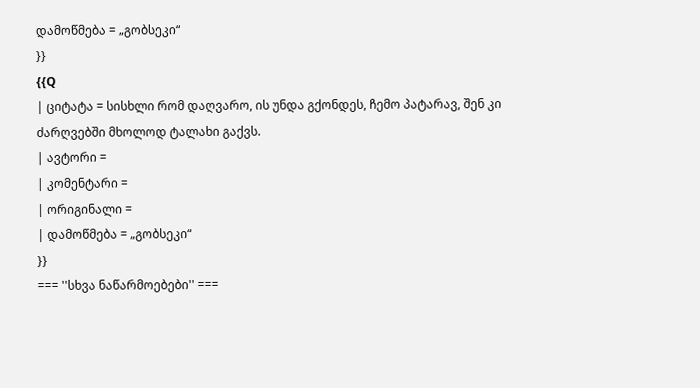დამოწმება = „გობსეკი“
}}
{{Q
| ციტატა = სისხლი რომ დაღვარო, ის უნდა გქონდეს, ჩემო პატარავ, შენ კი ძარღვებში მხოლოდ ტალახი გაქვს.
| ავტორი =
| კომენტარი =
| ორიგინალი =
| დამოწმება = „გობსეკი“
}}
=== ''სხვა ნაწარმოებები'' ===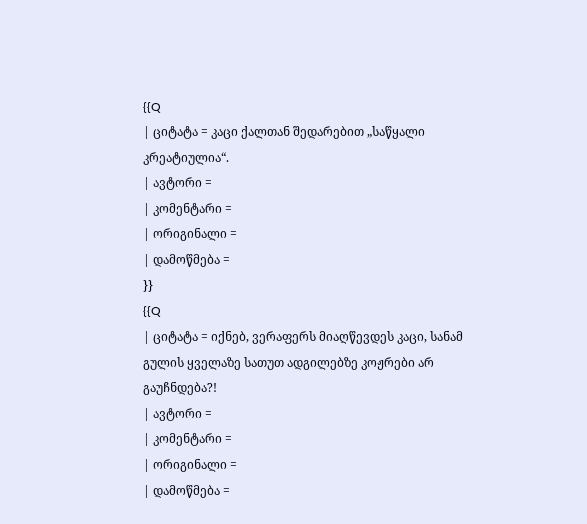{{Q
| ციტატა = კაცი ქალთან შედარებით „საწყალი კრეატიულია“.
| ავტორი =
| კომენტარი =
| ორიგინალი =
| დამოწმება =
}}
{{Q
| ციტატა = იქნებ, ვერაფერს მიაღწევდეს კაცი, სანამ გულის ყველაზე სათუთ ადგილებზე კოჟრები არ გაუჩნდება?!
| ავტორი =
| კომენტარი =
| ორიგინალი =
| დამოწმება =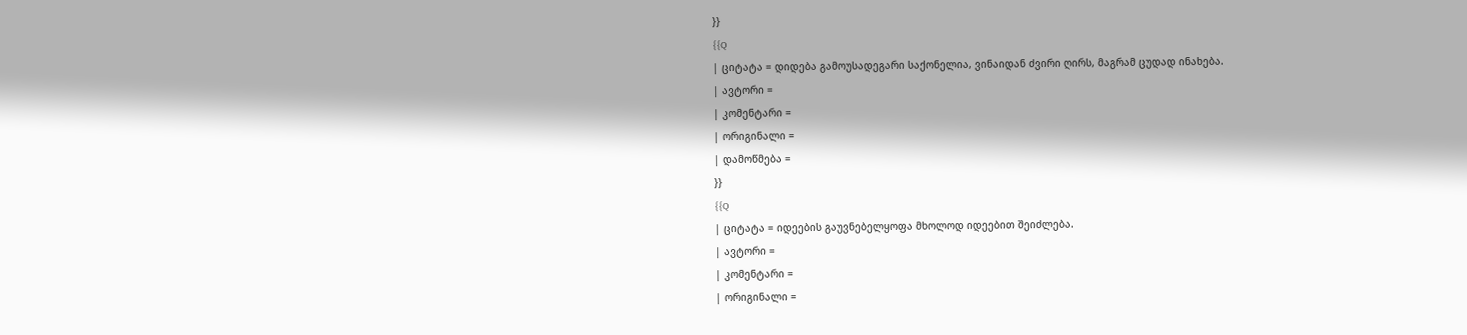}}
{{Q
| ციტატა = დიდება გამოუსადეგარი საქონელია, ვინაიდან ძვირი ღირს, მაგრამ ცუდად ინახება.
| ავტორი =
| კომენტარი =
| ორიგინალი =
| დამოწმება =
}}
{{Q
| ციტატა = იდეების გაუვნებელყოფა მხოლოდ იდეებით შეიძლება.
| ავტორი =
| კომენტარი =
| ორიგინალი =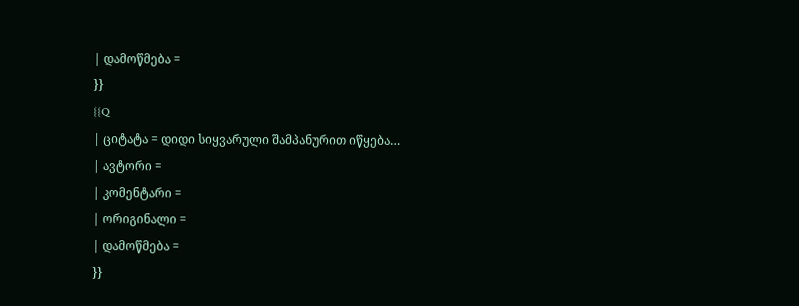| დამოწმება =
}}
{{Q
| ციტატა = დიდი სიყვარული შამპანურით იწყება…
| ავტორი =
| კომენტარი =
| ორიგინალი =
| დამოწმება =
}}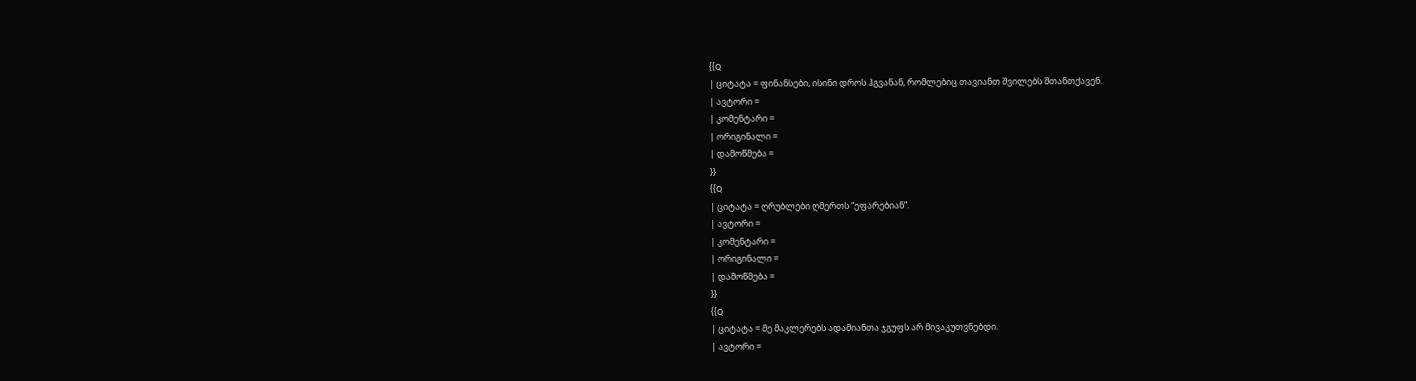{{Q
| ციტატა = ფინანსები, ისინი დროს ჰგვანან, რომლებიც თავიანთ შვილებს შთანთქავენ.
| ავტორი =
| კომენტარი =
| ორიგინალი =
| დამოწმება =
}}
{{Q
| ციტატა = ღრუბლები ღმერთს “ეფარებიან”.
| ავტორი =
| კომენტარი =
| ორიგინალი =
| დამოწმება =
}}
{{Q
| ციტატა = მე მაკლერებს ადამიანთა ჯგუფს არ მივაკუთვნებდი.
| ავტორი =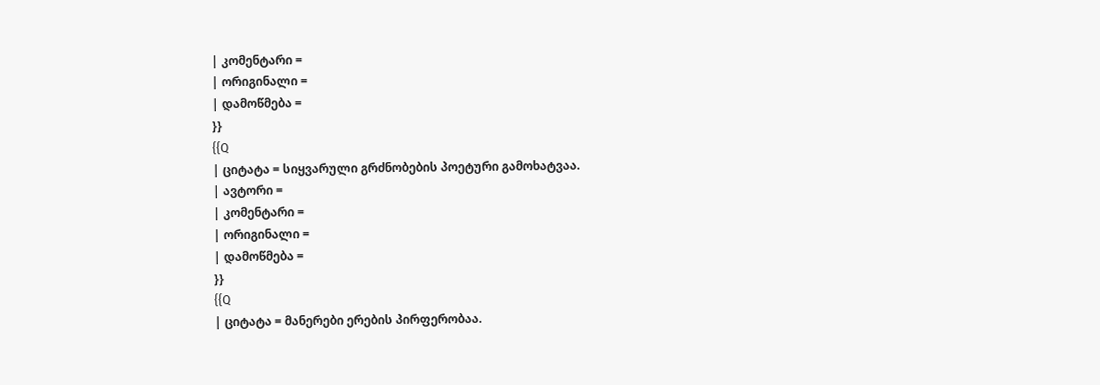| კომენტარი =
| ორიგინალი =
| დამოწმება =
}}
{{Q
| ციტატა = სიყვარული გრძნობების პოეტური გამოხატვაა.
| ავტორი =
| კომენტარი =
| ორიგინალი =
| დამოწმება =
}}
{{Q
| ციტატა = მანერები ერების პირფერობაა.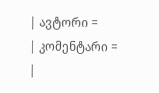| ავტორი =
| კომენტარი =
|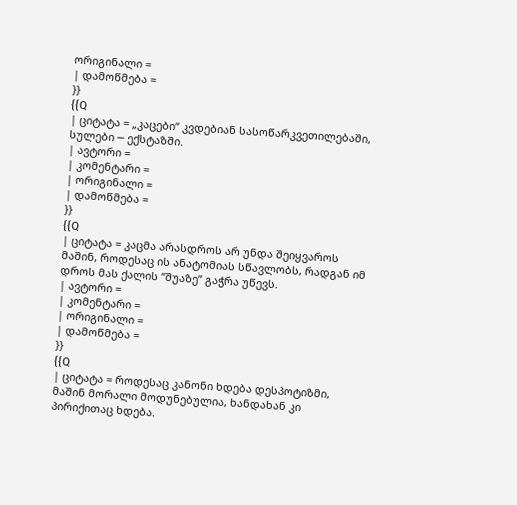ორიგინალი =
| დამოწმება =
}}
{{Q
| ციტატა = „კაცები“ კვდებიან სასოწარკვეთილებაში, სულები ─ ექსტაზში.
| ავტორი =
| კომენტარი =
| ორიგინალი =
| დამოწმება =
}}
{{Q
| ციტატა = კაცმა არასდროს არ უნდა შეიყვაროს მაშინ, როდესაც ის ანატომიას სწავლობს, რადგან იმ დროს მას ქალის “შუაზე” გაჭრა უწევს.
| ავტორი =
| კომენტარი =
| ორიგინალი =
| დამოწმება =
}}
{{Q
| ციტატა = როდესაც კანონი ხდება დესპოტიზმი, მაშინ მორალი მოდუნებულია, ხანდახან კი პირიქითაც ხდება.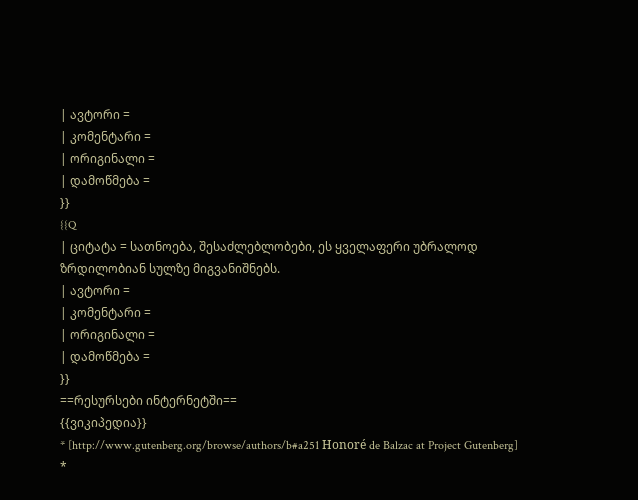| ავტორი =
| კომენტარი =
| ორიგინალი =
| დამოწმება =
}}
{{Q
| ციტატა = სათნოება, შესაძლებლობები, ეს ყველაფერი უბრალოდ ზრდილობიან სულზე მიგვანიშნებს.
| ავტორი =
| კომენტარი =
| ორიგინალი =
| დამოწმება =
}}
==რესურსები ინტერნეტში==
{{ვიკიპედია}}
* [http://www.gutenberg.org/browse/authors/b#a251 Honoré de Balzac at Project Gutenberg]
*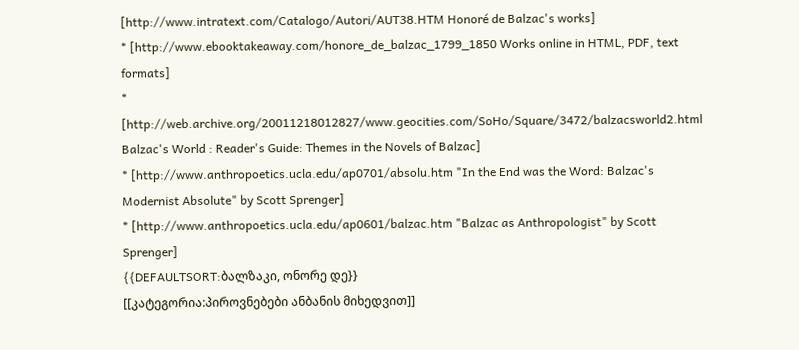[http://www.intratext.com/Catalogo/Autori/AUT38.HTM Honoré de Balzac's works]
* [http://www.ebooktakeaway.com/honore_de_balzac_1799_1850 Works online in HTML, PDF, text formats]
* [http://web.archive.org/20011218012827/www.geocities.com/SoHo/Square/3472/balzacsworld2.html Balzac's World : Reader's Guide: Themes in the Novels of Balzac]
* [http://www.anthropoetics.ucla.edu/ap0701/absolu.htm "In the End was the Word: Balzac's Modernist Absolute" by Scott Sprenger]
* [http://www.anthropoetics.ucla.edu/ap0601/balzac.htm "Balzac as Anthropologist" by Scott Sprenger]
{{DEFAULTSORT:ბალზაკი, ონორე დე}}
[[კატეგორია:პიროვნებები ანბანის მიხედვით]]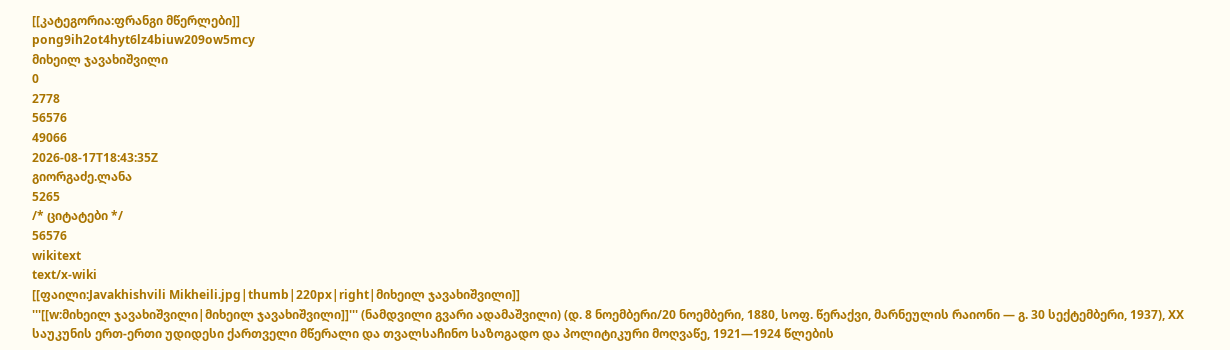[[კატეგორია:ფრანგი მწერლები]]
pong9ih2ot4hyt6lz4biuw209ow5mcy
მიხეილ ჯავახიშვილი
0
2778
56576
49066
2026-08-17T18:43:35Z
გიორგაძე.ლანა
5265
/* ციტატები */
56576
wikitext
text/x-wiki
[[ფაილი:Javakhishvili Mikheili.jpg|thumb|220px|right|მიხეილ ჯავახიშვილი]]
'''[[w:მიხეილ ჯავახიშვილი|მიხეილ ჯავახიშვილი]]''' (ნამდვილი გვარი ადამაშვილი) (დ. 8 ნოემბერი/20 ნოემბერი, 1880, სოფ. წერაქვი, მარნეულის რაიონი — გ. 30 სექტემბერი, 1937), XX საუკუნის ერთ-ერთი უდიდესი ქართველი მწერალი და თვალსაჩინო საზოგადო და პოლიტიკური მოღვაწე, 1921—1924 წლების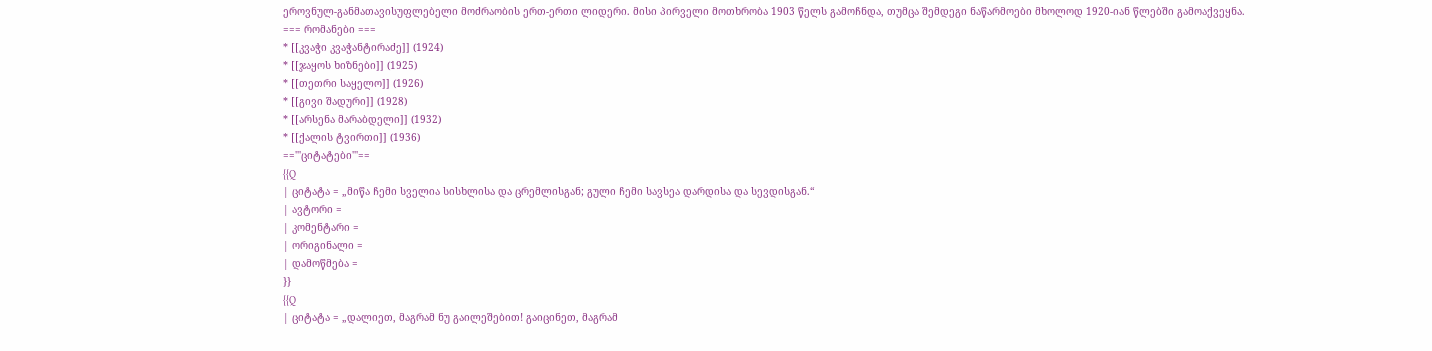ეროვნულ-განმათავისუფლებელი მოძრაობის ერთ-ერთი ლიდერი. მისი პირველი მოთხრობა 1903 წელს გამოჩნდა, თუმცა შემდეგი ნაწარმოები მხოლოდ 1920-იან წლებში გამოაქვეყნა.
=== რომანები ===
* [[კვაჭი კვაჭანტირაძე]] (1924)
* [[ჯაყოს ხიზნები]] (1925)
* [[თეთრი საყელო]] (1926)
* [[გივი შადური]] (1928)
* [[არსენა მარაბდელი]] (1932)
* [[ქალის ტვირთი]] (1936)
=='''ციტატები'''==
{{Q
| ციტატა = „მიწა ჩემი სველია სისხლისა და ცრემლისგან; გული ჩემი სავსეა დარდისა და სევდისგან.“
| ავტორი =
| კომენტარი =
| ორიგინალი =
| დამოწმება =
}}
{{Q
| ციტატა = „დალიეთ, მაგრამ ნუ გაილეშებით! გაიცინეთ, მაგრამ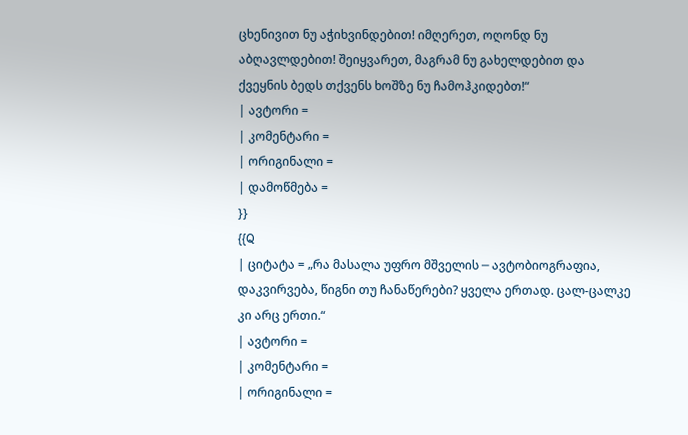ცხენივით ნუ აჭიხვინდებით! იმღერეთ, ოღონდ ნუ აბღავლდებით! შეიყვარეთ, მაგრამ ნუ გახელდებით და ქვეყნის ბედს თქვენს ხოშზე ნუ ჩამოჰკიდებთ!“
| ავტორი =
| კომენტარი =
| ორიგინალი =
| დამოწმება =
}}
{{Q
| ციტატა = „რა მასალა უფრო მშველის ─ ავტობიოგრაფია, დაკვირვება, წიგნი თუ ჩანაწერები? ყველა ერთად. ცალ-ცალკე კი არც ერთი.“
| ავტორი =
| კომენტარი =
| ორიგინალი =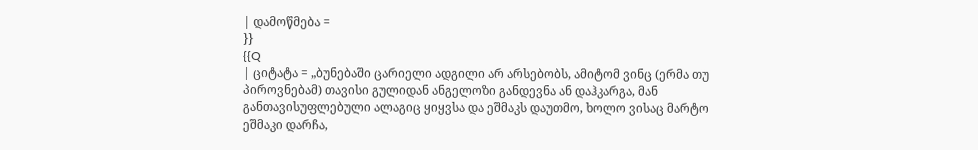| დამოწმება =
}}
{{Q
| ციტატა = „ბუნებაში ცარიელი ადგილი არ არსებობს, ამიტომ ვინც (ერმა თუ პიროვნებამ) თავისი გულიდან ანგელოზი განდევნა ან დაჰკარგა, მან განთავისუფლებული ალაგიც ყიყვსა და ეშმაკს დაუთმო, ხოლო ვისაც მარტო ეშმაკი დარჩა,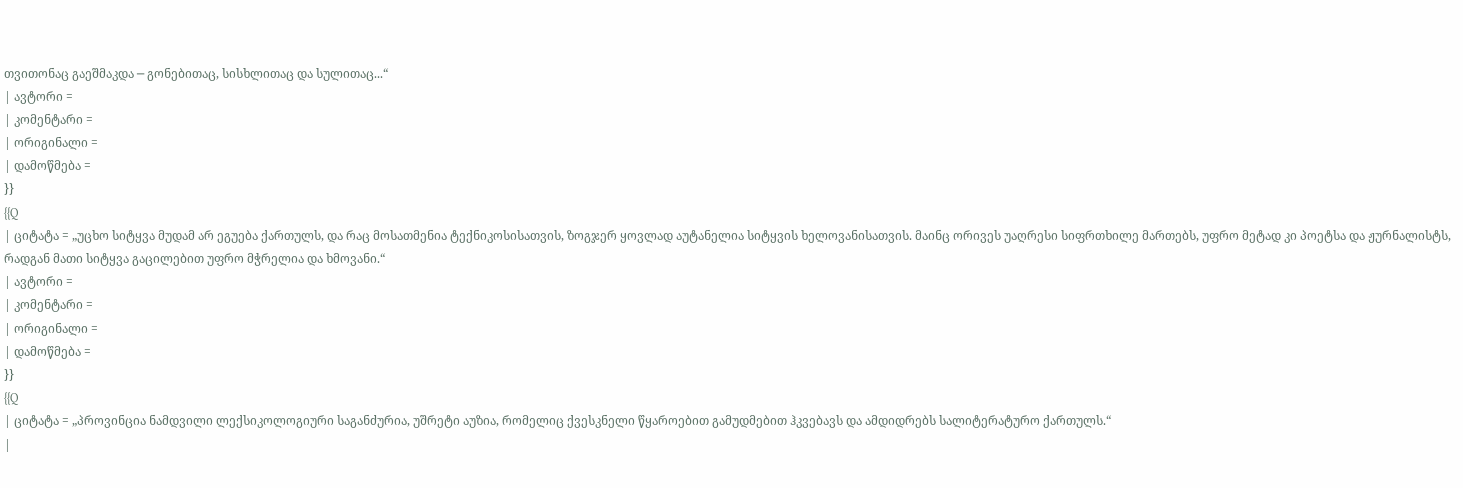თვითონაც გაეშმაკდა ─ გონებითაც, სისხლითაც და სულითაც...“
| ავტორი =
| კომენტარი =
| ორიგინალი =
| დამოწმება =
}}
{{Q
| ციტატა = „უცხო სიტყვა მუდამ არ ეგუება ქართულს, და რაც მოსათმენია ტექნიკოსისათვის, ზოგჯერ ყოვლად აუტანელია სიტყვის ხელოვანისათვის. მაინც ორივეს უაღრესი სიფრთხილე მართებს, უფრო მეტად კი პოეტსა და ჟურნალისტს, რადგან მათი სიტყვა გაცილებით უფრო მჭრელია და ხმოვანი.“
| ავტორი =
| კომენტარი =
| ორიგინალი =
| დამოწმება =
}}
{{Q
| ციტატა = „პროვინცია ნამდვილი ლექსიკოლოგიური საგანძურია, უშრეტი აუზია, რომელიც ქვესკნელი წყაროებით გამუდმებით ჰკვებავს და ამდიდრებს სალიტერატურო ქართულს.“
|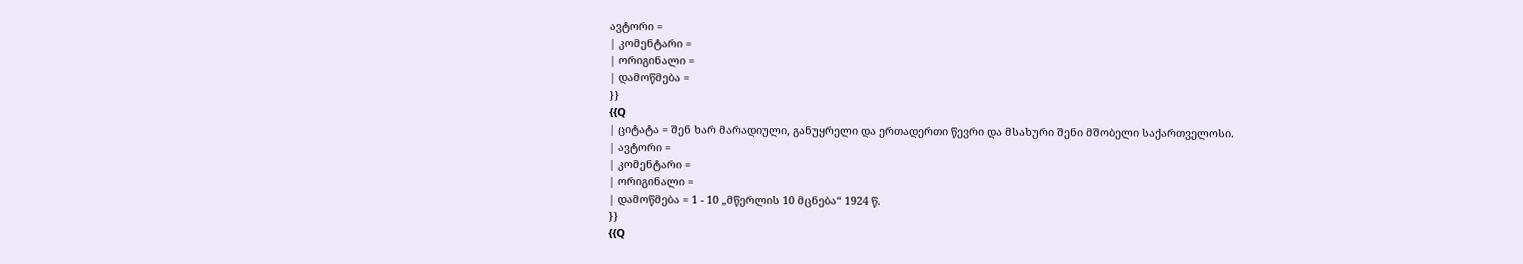ავტორი =
| კომენტარი =
| ორიგინალი =
| დამოწმება =
}}
{{Q
| ციტატა = შენ ხარ მარადიული, განუყრელი და ერთადერთი წევრი და მსახური შენი მშობელი საქართველოსი.
| ავტორი =
| კომენტარი =
| ორიგინალი =
| დამოწმება = 1 - 10 „მწერლის 10 მცნება“ 1924 წ.
}}
{{Q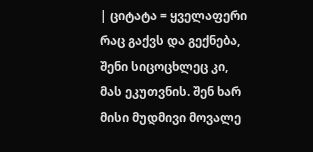| ციტატა = ყველაფერი რაც გაქვს და გექნება, შენი სიცოცხლეც კი, მას ეკუთვნის. შენ ხარ მისი მუდმივი მოვალე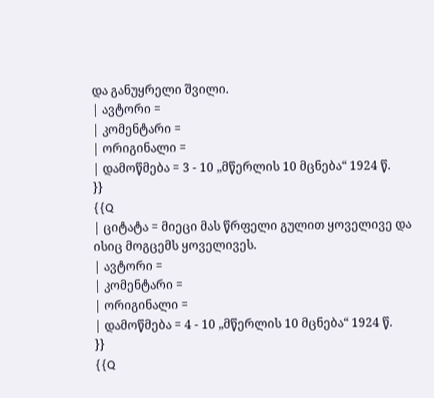და განუყრელი შვილი.
| ავტორი =
| კომენტარი =
| ორიგინალი =
| დამოწმება = 3 - 10 „მწერლის 10 მცნება“ 1924 წ.
}}
{{Q
| ციტატა = მიეცი მას წრფელი გულით ყოველივე და ისიც მოგცემს ყოველივეს.
| ავტორი =
| კომენტარი =
| ორიგინალი =
| დამოწმება = 4 - 10 „მწერლის 10 მცნება“ 1924 წ.
}}
{{Q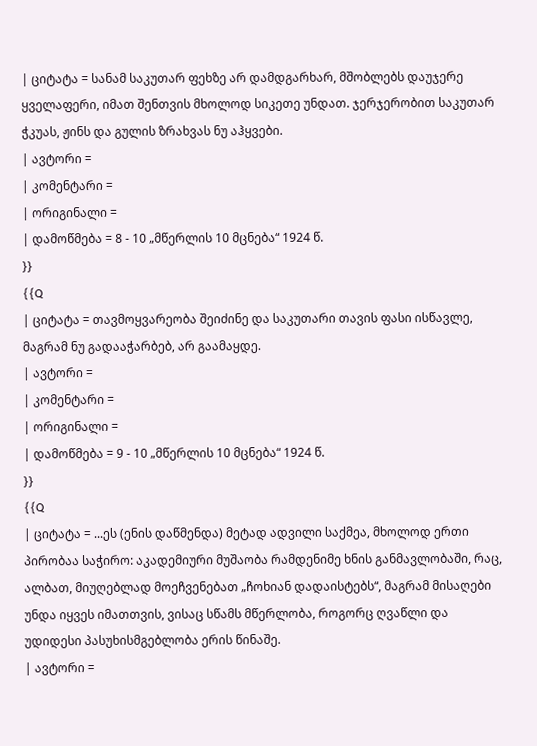| ციტატა = სანამ საკუთარ ფეხზე არ დამდგარხარ, მშობლებს დაუჯერე ყველაფერი, იმათ შენთვის მხოლოდ სიკეთე უნდათ. ჯერჯერობით საკუთარ ჭკუას, ჟინს და გულის ზრახვას ნუ აჰყვები.
| ავტორი =
| კომენტარი =
| ორიგინალი =
| დამოწმება = 8 - 10 „მწერლის 10 მცნება“ 1924 წ.
}}
{{Q
| ციტატა = თავმოყვარეობა შეიძინე და საკუთარი თავის ფასი ისწავლე, მაგრამ ნუ გადააჭარბებ, არ გაამაყდე.
| ავტორი =
| კომენტარი =
| ორიგინალი =
| დამოწმება = 9 - 10 „მწერლის 10 მცნება“ 1924 წ.
}}
{{Q
| ციტატა = ...ეს (ენის დაწმენდა) მეტად ადვილი საქმეა, მხოლოდ ერთი პირობაა საჭირო: აკადემიური მუშაობა რამდენიმე ხნის განმავლობაში, რაც, ალბათ, მიუღებლად მოეჩვენებათ „ჩოხიან დადაისტებს“, მაგრამ მისაღები უნდა იყვეს იმათთვის, ვისაც სწამს მწერლობა, როგორც ღვაწლი და უდიდესი პასუხისმგებლობა ერის წინაშე.
| ავტორი =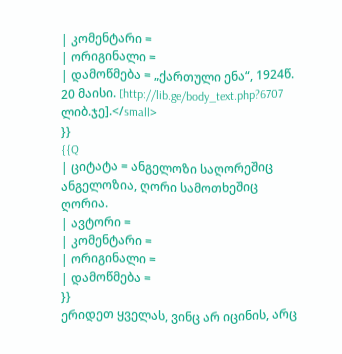| კომენტარი =
| ორიგინალი =
| დამოწმება = „ქართული ენა“, 1924წ. 20 მაისი. [http://lib.ge/body_text.php?6707 ლიბ.ჯე].</small>
}}
{{Q
| ციტატა = ანგელოზი საღორეშიც ანგელოზია, ღორი სამოთხეშიც ღორია.
| ავტორი =
| კომენტარი =
| ორიგინალი =
| დამოწმება =
}}
ერიდეთ ყველას, ვინც არ იცინის, არც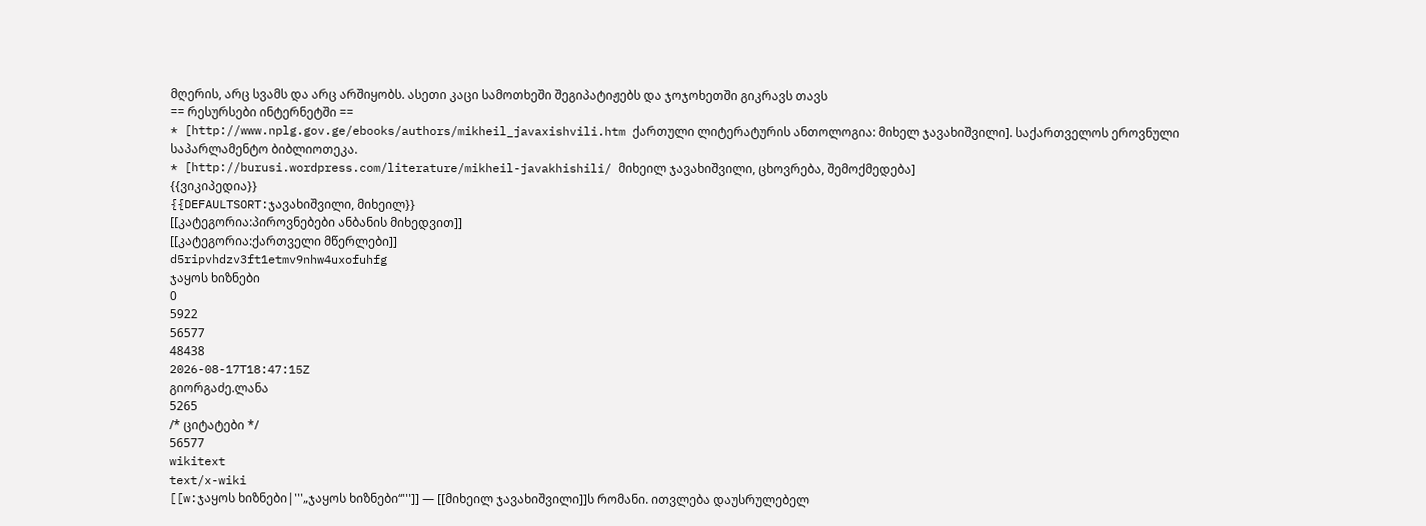მღერის, არც სვამს და არც არშიყობს. ასეთი კაცი სამოთხეში შეგიპატიჟებს და ჯოჯოხეთში გიკრავს თავს
== რესურსები ინტერნეტში ==
* [http://www.nplg.gov.ge/ebooks/authors/mikheil_javaxishvili.htm ქართული ლიტერატურის ანთოლოგია: მიხელ ჯავახიშვილი]. საქართველოს ეროვნული საპარლამენტო ბიბლიოთეკა.
* [http://burusi.wordpress.com/literature/mikheil-javakhishili/ მიხეილ ჯავახიშვილი, ცხოვრება, შემოქმედება]
{{ვიკიპედია}}
{{DEFAULTSORT:ჯავახიშვილი, მიხეილ}}
[[კატეგორია:პიროვნებები ანბანის მიხედვით]]
[[კატეგორია:ქართველი მწერლები]]
d5ripvhdzv3ft1etmv9nhw4uxofuhfg
ჯაყოს ხიზნები
0
5922
56577
48438
2026-08-17T18:47:15Z
გიორგაძე.ლანა
5265
/* ციტატები */
56577
wikitext
text/x-wiki
[[w:ჯაყოს ხიზნები|'''„ჯაყოს ხიზნები“''']] — [[მიხეილ ჯავახიშვილი]]ს რომანი. ითვლება დაუსრულებელ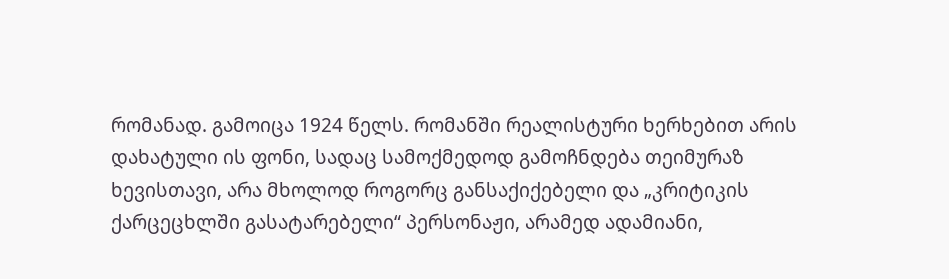რომანად. გამოიცა 1924 წელს. რომანში რეალისტური ხერხებით არის დახატული ის ფონი, სადაც სამოქმედოდ გამოჩნდება თეიმურაზ ხევისთავი, არა მხოლოდ როგორც განსაქიქებელი და „კრიტიკის ქარცეცხლში გასატარებელი“ პერსონაჟი, არამედ ადამიანი,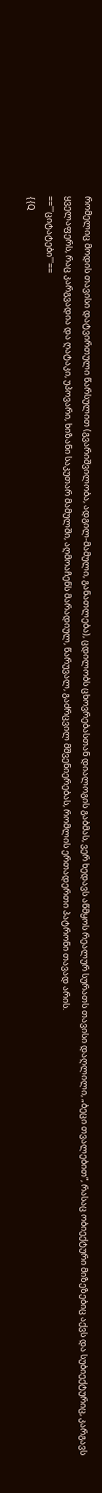რომელიც მოდის თავისი დატვირთული წარსულით (გვარიშვილობა, ადგილ-მამული, განათლება), ცდილობს ცხოვრებასთან დიალოგის გაბმას, ვერ ხედავს აწმყოს რეალურ სურათს თავისი დაღლილი, „ბეცი თვალებით“, რასაც ობიექტური მიზეზებიც აქვს და სუბიექტურიც, კარგავს ყველაფერს, რაც კარგვადია და ღატაკი, უპოვარი, ხიზანი საკუთარ მამულში, აღმოაჩენს მარადიულ, წარუვალ, გაძრცვილ მშვენიერებას, რომლის ერთადერთი პატრონი თავად არის.
=='''ციტატები'''==
{{Q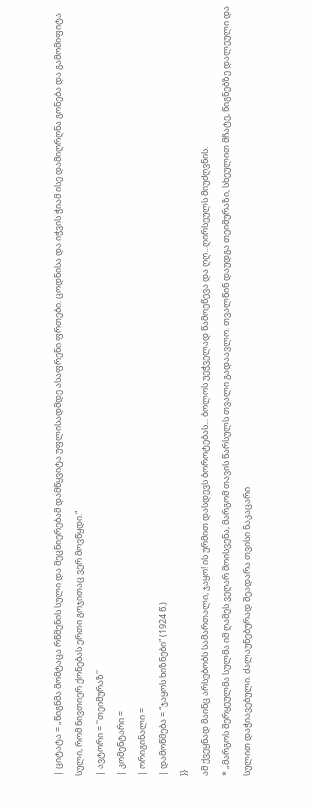| ციტატა = „წიგნმა მომტაცა რწმენის სული და მეცნიერებამ დამწყვიტა უფლისადმდე ასაფრენი ფრთები. ცოდნისა და იჭვის ჭიამ ისე დამიღრღნა გონება და გამომიფიტა სული, რომ ნივთიერ ქონებას ერთი გოჯითაც ვერ მოვწყდი.“
| ავტორი = ''თეიმურაზ''
| კომენტარი =
| ორიგინალი =
| დამოწმება = “ჯაყოს ხიზნები” (1924 წ.)
}}
ამ ქვეყნად მაინც არსებობს სამართალი, ჯაყო! ის ურმით დასდევს ბოროტებას... ბოლოს უეჭველად წამოეწევა და ღღ...ღირსეულს მიუძღვნის.
* „მარგოს შერყეულმა სულმა იმ ღამეს ვეღარ მოისვენა, მარგომ თავის წარსულს თვალი გადაავლო. თვალწინ დაუდგა თეიმურაზი, სხეულით მჩატე, წიგნებზე დალეული და სულით დაჭიავებული. ძალაუნებურად შეადარა თვისი ნაკაცარი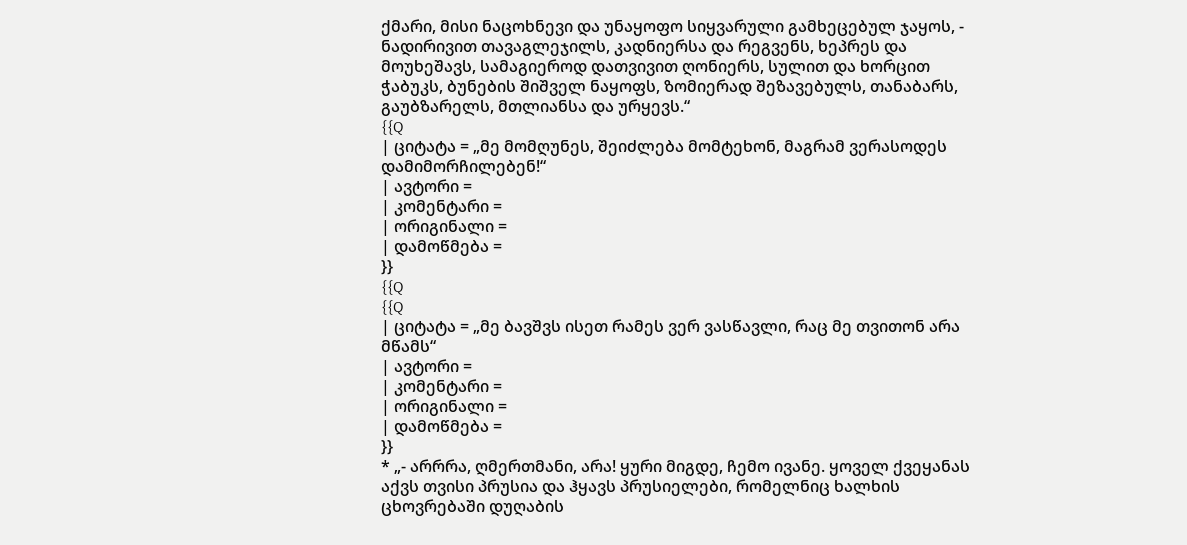ქმარი, მისი ნაცოხნევი და უნაყოფო სიყვარული გამხეცებულ ჯაყოს, - ნადირივით თავაგლეჯილს, კადნიერსა და რეგვენს, ხეპრეს და მოუხეშავს, სამაგიეროდ დათვივით ღონიერს, სულით და ხორცით ჭაბუკს, ბუნების შიშველ ნაყოფს, ზომიერად შეზავებულს, თანაბარს, გაუბზარელს, მთლიანსა და ურყევს.“
{{Q
| ციტატა = „მე მომღუნეს, შეიძლება მომტეხონ, მაგრამ ვერასოდეს დამიმორჩილებენ!“
| ავტორი =
| კომენტარი =
| ორიგინალი =
| დამოწმება =
}}
{{Q
{{Q
| ციტატა = „მე ბავშვს ისეთ რამეს ვერ ვასწავლი, რაც მე თვითონ არა მწამს“
| ავტორი =
| კომენტარი =
| ორიგინალი =
| დამოწმება =
}}
* „- არრრა, ღმერთმანი, არა! ყური მიგდე, ჩემო ივანე. ყოველ ქვეყანას აქვს თვისი პრუსია და ჰყავს პრუსიელები, რომელნიც ხალხის ცხოვრებაში დუღაბის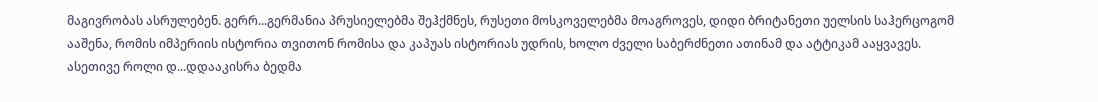მაგივრობას ასრულებენ. გერრ...გერმანია პრუსიელებმა შეჰქმნეს, რუსეთი მოსკოველებმა მოაგროვეს, დიდი ბრიტანეთი უელსის საჰერცოგომ ააშენა, რომის იმპერიის ისტორია თვითონ რომისა და კაპუას ისტორიას უდრის, ხოლო ძველი საბერძნეთი ათინამ და ატტიკამ ააყვავეს. ასეთივე როლი დ...დდააკისრა ბედმა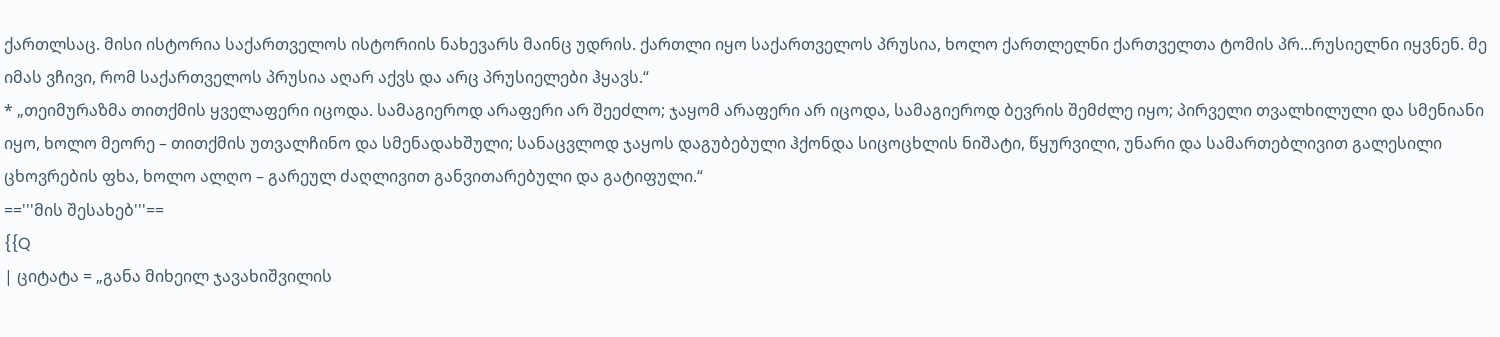ქართლსაც. მისი ისტორია საქართველოს ისტორიის ნახევარს მაინც უდრის. ქართლი იყო საქართველოს პრუსია, ხოლო ქართლელნი ქართველთა ტომის პრ...რუსიელნი იყვნენ. მე იმას ვჩივი, რომ საქართველოს პრუსია აღარ აქვს და არც პრუსიელები ჰყავს.“
* „თეიმურაზმა თითქმის ყველაფერი იცოდა. სამაგიეროდ არაფერი არ შეეძლო; ჯაყომ არაფერი არ იცოდა, სამაგიეროდ ბევრის შემძლე იყო; პირველი თვალხილული და სმენიანი იყო, ხოლო მეორე – თითქმის უთვალჩინო და სმენადახშული; სანაცვლოდ ჯაყოს დაგუბებული ჰქონდა სიცოცხლის ნიშატი, წყურვილი, უნარი და სამართებლივით გალესილი ცხოვრების ფხა, ხოლო ალღო – გარეულ ძაღლივით განვითარებული და გატიფული.“
=='''მის შესახებ'''==
{{Q
| ციტატა = „განა მიხეილ ჯავახიშვილის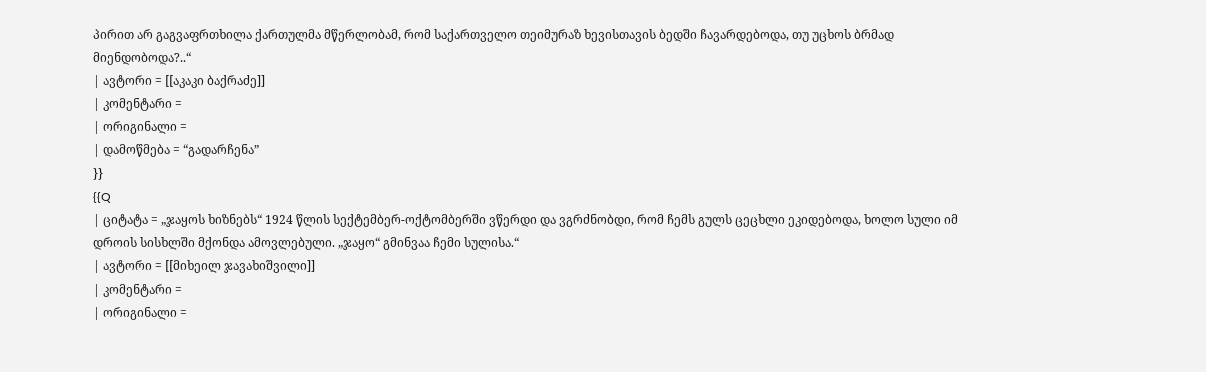პირით არ გაგვაფრთხილა ქართულმა მწერლობამ, რომ საქართველო თეიმურაზ ხევისთავის ბედში ჩავარდებოდა, თუ უცხოს ბრმად მიენდობოდა?..“
| ავტორი = [[აკაკი ბაქრაძე]]
| კომენტარი =
| ორიგინალი =
| დამოწმება = “გადარჩენა”
}}
{{Q
| ციტატა = „ჯაყოს ხიზნებს“ 1924 წლის სექტემბერ-ოქტომბერში ვწერდი და ვგრძნობდი, რომ ჩემს გულს ცეცხლი ეკიდებოდა, ხოლო სული იმ დროის სისხლში მქონდა ამოვლებული. „ჯაყო“ გმინვაა ჩემი სულისა.“
| ავტორი = [[მიხეილ ჯავახიშვილი]]
| კომენტარი =
| ორიგინალი =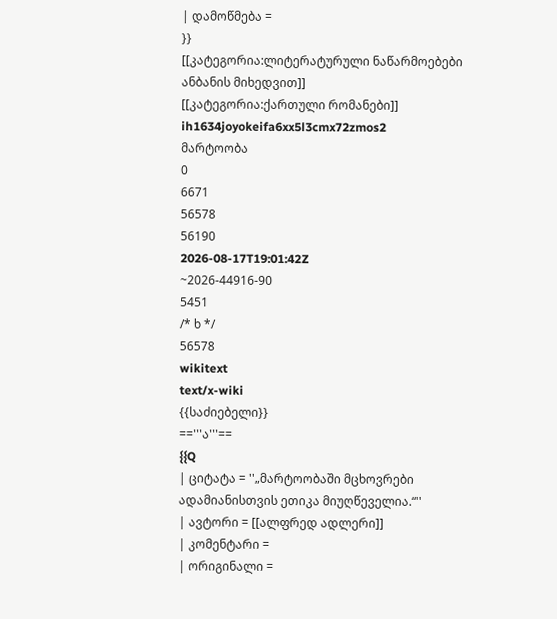| დამოწმება =
}}
[[კატეგორია:ლიტერატურული ნაწარმოებები ანბანის მიხედვით]]
[[კატეგორია:ქართული რომანები]]
ih1634joyokeifa6xx5l3cmx72zmos2
მარტოობა
0
6671
56578
56190
2026-08-17T19:01:42Z
~2026-44916-90
5451
/* ხ */
56578
wikitext
text/x-wiki
{{საძიებელი}}
=='''ა'''==
{{Q
| ციტატა = ''„მარტოობაში მცხოვრები ადამიანისთვის ეთიკა მიუღწეველია.“''
| ავტორი = [[ალფრედ ადლერი]]
| კომენტარი =
| ორიგინალი =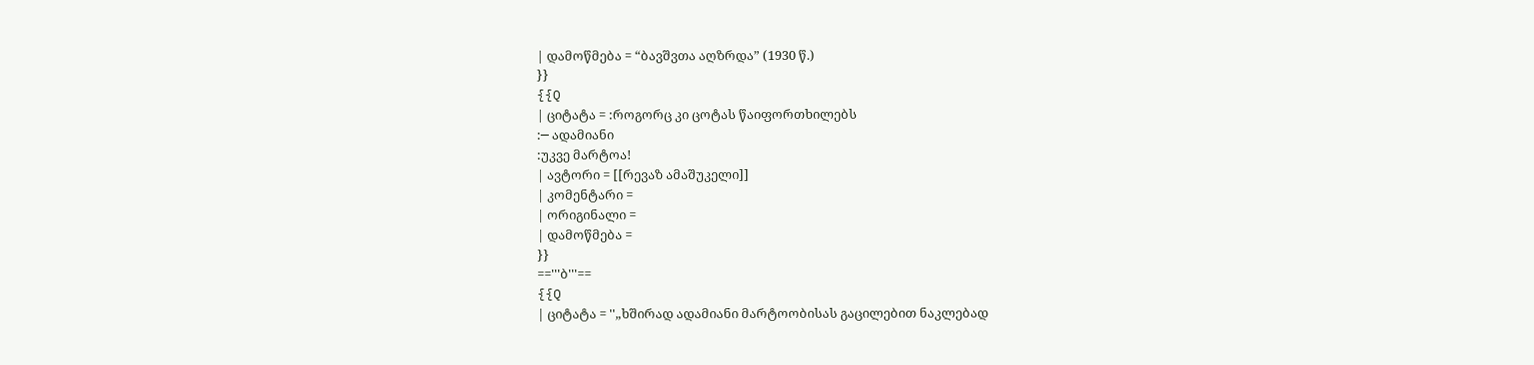| დამოწმება = “ბავშვთა აღზრდა” (1930 წ.)
}}
{{Q
| ციტატა = :როგორც კი ცოტას წაიფორთხილებს
:─ ადამიანი
:უკვე მარტოა!
| ავტორი = [[რევაზ ამაშუკელი]]
| კომენტარი =
| ორიგინალი =
| დამოწმება =
}}
=='''ბ'''==
{{Q
| ციტატა = ''„ხშირად ადამიანი მარტოობისას გაცილებით ნაკლებად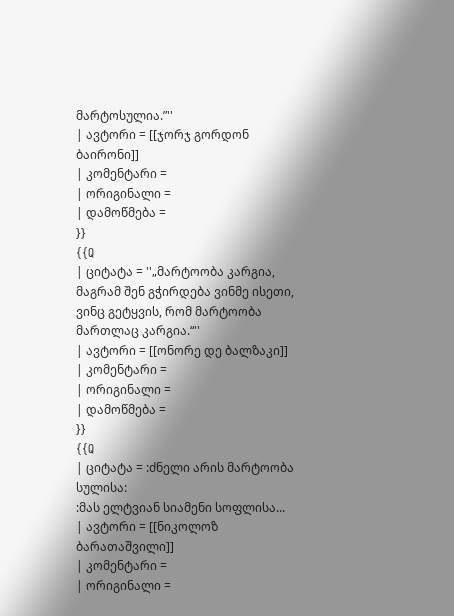მარტოსულია.”''
| ავტორი = [[ჯორჯ გორდონ ბაირონი]]
| კომენტარი =
| ორიგინალი =
| დამოწმება =
}}
{{Q
| ციტატა = ''„მარტოობა კარგია, მაგრამ შენ გჭირდება ვინმე ისეთი, ვინც გეტყვის, რომ მარტოობა მართლაც კარგია.“''
| ავტორი = [[ონორე დე ბალზაკი]]
| კომენტარი =
| ორიგინალი =
| დამოწმება =
}}
{{Q
| ციტატა = :ძნელი არის მარტოობა სულისა:
:მას ელტვიან სიამენი სოფლისა...
| ავტორი = [[ნიკოლოზ ბარათაშვილი]]
| კომენტარი =
| ორიგინალი =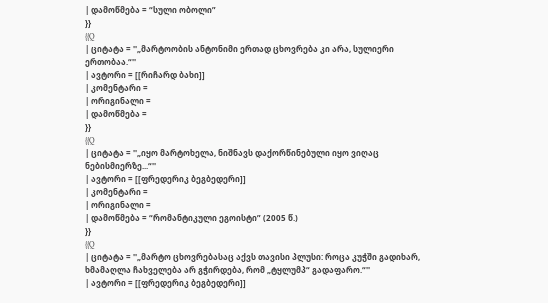| დამოწმება = “სული ობოლი”
}}
{{Q
| ციტატა = ''„მარტოობის ანტონიმი ერთად ცხოვრება კი არა, სულიერი ერთობაა.“''
| ავტორი = [[რიჩარდ ბახი]]
| კომენტარი =
| ორიგინალი =
| დამოწმება =
}}
{{Q
| ციტატა = ''„იყო მარტოხელა, ნიშნავს დაქორწინებული იყო ვიღაც ნებისმიერზე...“''
| ავტორი = [[ფრედერიკ ბეგბედერი]]
| კომენტარი =
| ორიგინალი =
| დამოწმება = “რომანტიკული ეგოისტი” (2005 წ.)
}}
{{Q
| ციტატა = ''„მარტო ცხოვრებასაც აქვს თავისი პლუსი: როცა კუჭში გადიხარ, ხმამაღლა ჩახველება არ გჭირდება, რომ „ტყლუმპ“ გადაფარო.“''
| ავტორი = [[ფრედერიკ ბეგბედერი]]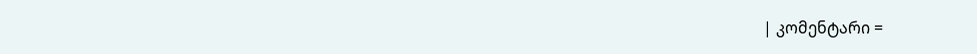| კომენტარი =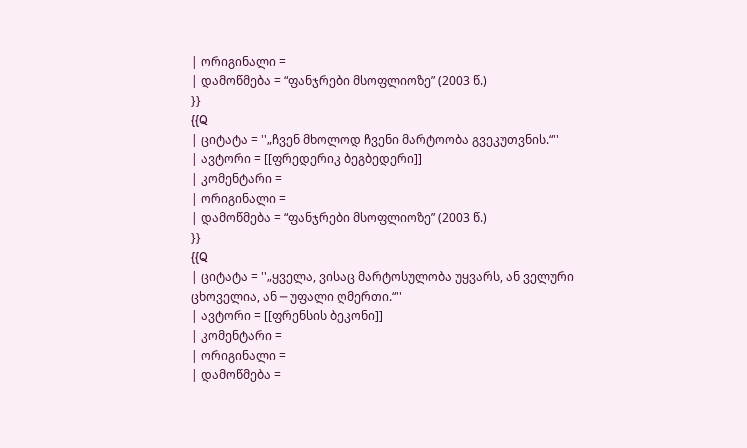| ორიგინალი =
| დამოწმება = “ფანჯრები მსოფლიოზე” (2003 წ.)
}}
{{Q
| ციტატა = ''„ჩვენ მხოლოდ ჩვენი მარტოობა გვეკუთვნის.“''
| ავტორი = [[ფრედერიკ ბეგბედერი]]
| კომენტარი =
| ორიგინალი =
| დამოწმება = “ფანჯრები მსოფლიოზე” (2003 წ.)
}}
{{Q
| ციტატა = ''„ყველა, ვისაც მარტოსულობა უყვარს, ან ველური ცხოველია, ან ─ უფალი ღმერთი.“''
| ავტორი = [[ფრენსის ბეკონი]]
| კომენტარი =
| ორიგინალი =
| დამოწმება =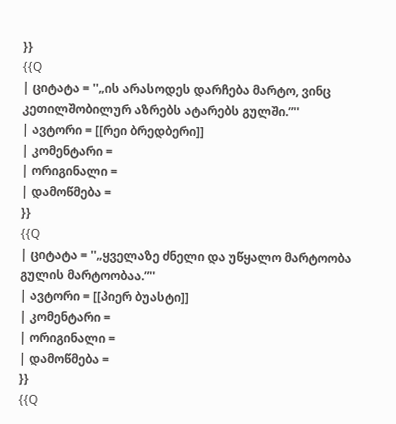}}
{{Q
| ციტატა = ''„ის არასოდეს დარჩება მარტო, ვინც კეთილშობილურ აზრებს ატარებს გულში.”''
| ავტორი = [[რეი ბრედბერი]]
| კომენტარი =
| ორიგინალი =
| დამოწმება =
}}
{{Q
| ციტატა = ''„ყველაზე ძნელი და უწყალო მარტოობა გულის მარტოობაა.”''
| ავტორი = [[პიერ ბუასტი]]
| კომენტარი =
| ორიგინალი =
| დამოწმება =
}}
{{Q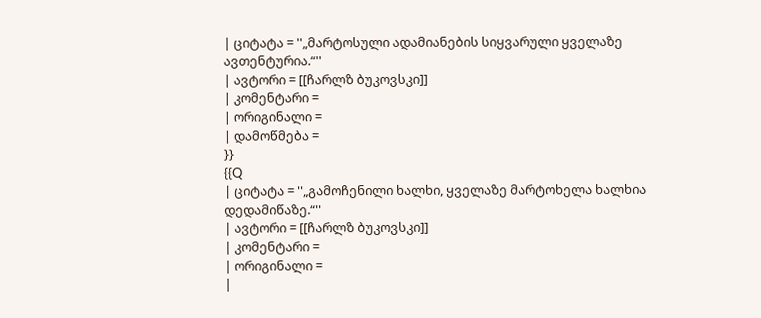| ციტატა = ''„მარტოსული ადამიანების სიყვარული ყველაზე ავთენტურია.“''
| ავტორი = [[ჩარლზ ბუკოვსკი]]
| კომენტარი =
| ორიგინალი =
| დამოწმება =
}}
{{Q
| ციტატა = ''„გამოჩენილი ხალხი, ყველაზე მარტოხელა ხალხია დედამიწაზე.“''
| ავტორი = [[ჩარლზ ბუკოვსკი]]
| კომენტარი =
| ორიგინალი =
|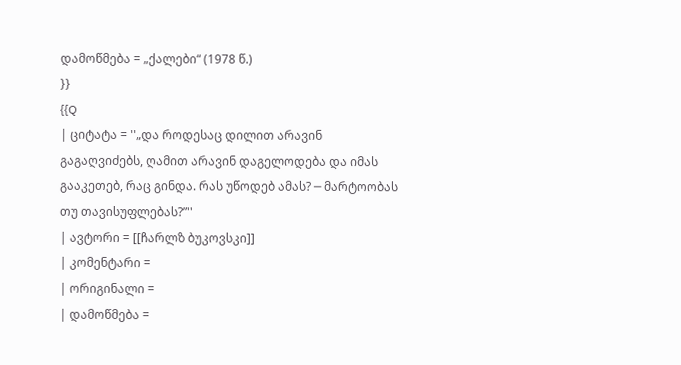დამოწმება = „ქალები“ (1978 წ.)
}}
{{Q
| ციტატა = ''„და როდესაც დილით არავინ გაგაღვიძებს, ღამით არავინ დაგელოდება და იმას გააკეთებ, რაც გინდა. რას უწოდებ ამას? ─ მარტოობას თუ თავისუფლებას?”''
| ავტორი = [[ჩარლზ ბუკოვსკი]]
| კომენტარი =
| ორიგინალი =
| დამოწმება =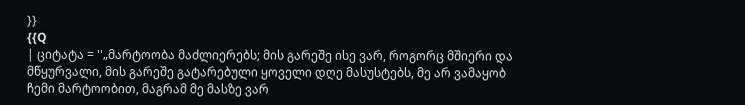}}
{{Q
| ციტატა = ''„მარტოობა მაძლიერებს; მის გარეშე ისე ვარ, როგორც მშიერი და მწყურვალი, მის გარეშე გატარებული ყოველი დღე მასუსტებს, მე არ ვამაყობ ჩემი მარტოობით, მაგრამ მე მასზე ვარ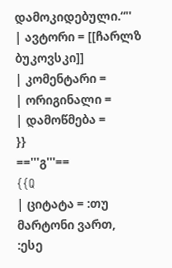დამოკიდებული.“''
| ავტორი = [[ჩარლზ ბუკოვსკი]]
| კომენტარი =
| ორიგინალი =
| დამოწმება =
}}
=='''გ'''==
{{Q
| ციტატა = :თუ მარტონი ვართ,
:ესე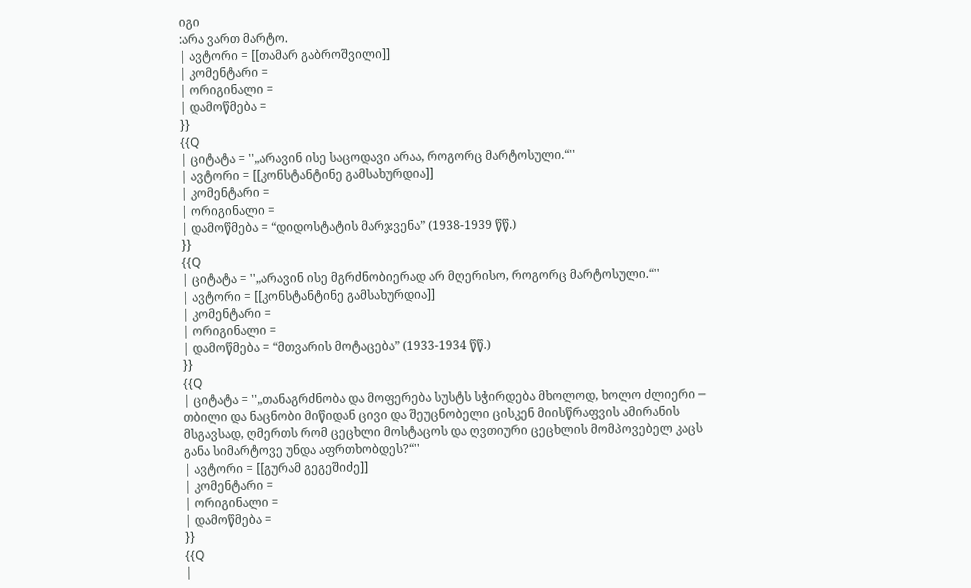იგი
:არა ვართ მარტო.
| ავტორი = [[თამარ გაბროშვილი]]
| კომენტარი =
| ორიგინალი =
| დამოწმება =
}}
{{Q
| ციტატა = ''„არავინ ისე საცოდავი არაა, როგორც მარტოსული.“''
| ავტორი = [[კონსტანტინე გამსახურდია]]
| კომენტარი =
| ორიგინალი =
| დამოწმება = “დიდოსტატის მარჯვენა” (1938-1939 წწ.)
}}
{{Q
| ციტატა = ''„არავინ ისე მგრძნობიერად არ მღერისო, როგორც მარტოსული.“''
| ავტორი = [[კონსტანტინე გამსახურდია]]
| კომენტარი =
| ორიგინალი =
| დამოწმება = “მთვარის მოტაცება” (1933-1934 წწ.)
}}
{{Q
| ციტატა = ''„თანაგრძნობა და მოფერება სუსტს სჭირდება მხოლოდ, ხოლო ძლიერი ─ თბილი და ნაცნობი მიწიდან ცივი და შეუცნობელი ცისკენ მიისწრაფვის ამირანის მსგავსად, ღმერთს რომ ცეცხლი მოსტაცოს და ღვთიური ცეცხლის მომპოვებელ კაცს განა სიმარტოვე უნდა აფრთხობდეს?“''
| ავტორი = [[გურამ გეგეშიძე]]
| კომენტარი =
| ორიგინალი =
| დამოწმება =
}}
{{Q
|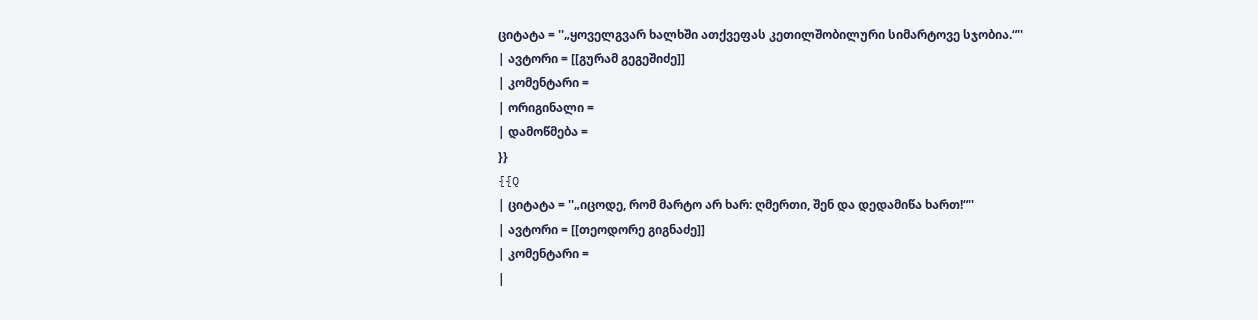ციტატა = ''„ყოველგვარ ხალხში ათქვეფას კეთილშობილური სიმარტოვე სჯობია.“''
| ავტორი = [[გურამ გეგეშიძე]]
| კომენტარი =
| ორიგინალი =
| დამოწმება =
}}
{{Q
| ციტატა = ''„იცოდე, რომ მარტო არ ხარ: ღმერთი, შენ და დედამიწა ხართ!“''
| ავტორი = [[თეოდორე გიგნაძე]]
| კომენტარი =
|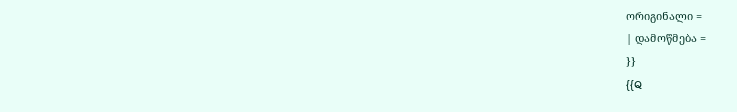ორიგინალი =
| დამოწმება =
}}
{{Q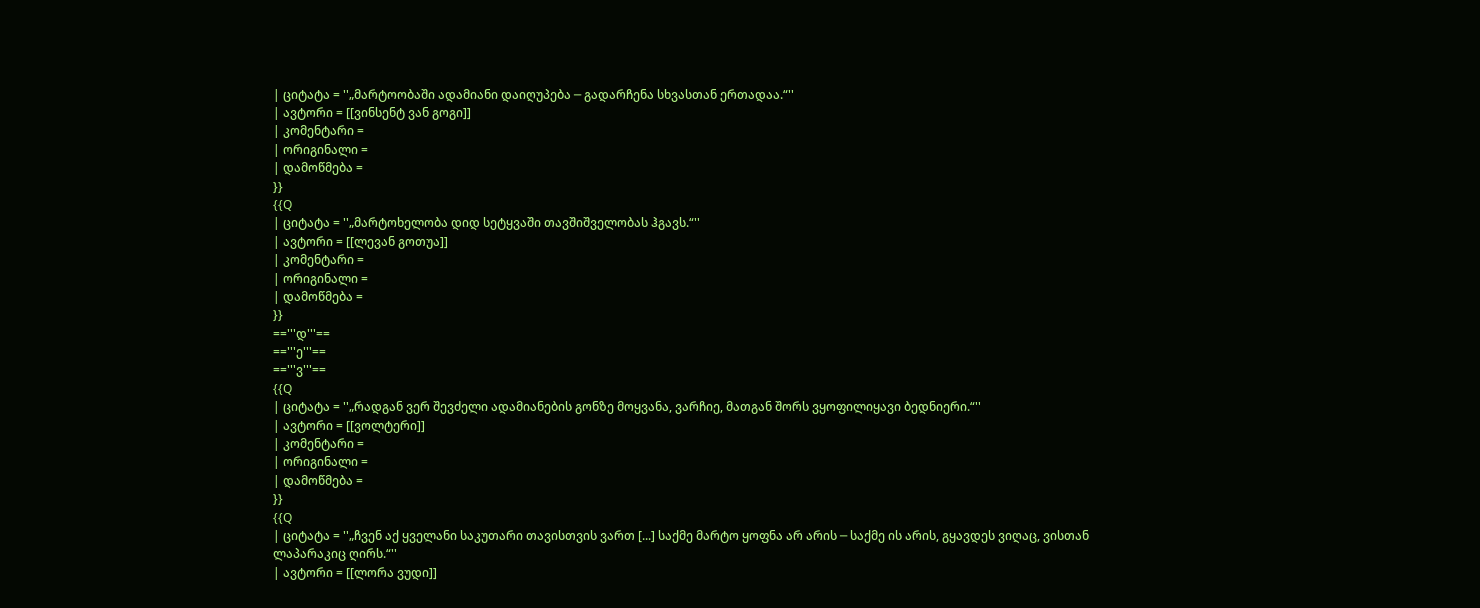| ციტატა = ''„მარტოობაში ადამიანი დაიღუპება ─ გადარჩენა სხვასთან ერთადაა.“''
| ავტორი = [[ვინსენტ ვან გოგი]]
| კომენტარი =
| ორიგინალი =
| დამოწმება =
}}
{{Q
| ციტატა = ''„მარტოხელობა დიდ სეტყვაში თავშიშველობას ჰგავს.“''
| ავტორი = [[ლევან გოთუა]]
| კომენტარი =
| ორიგინალი =
| დამოწმება =
}}
=='''დ'''==
=='''ე'''==
=='''ვ'''==
{{Q
| ციტატა = ''„რადგან ვერ შევძელი ადამიანების გონზე მოყვანა, ვარჩიე, მათგან შორს ვყოფილიყავი ბედნიერი.“''
| ავტორი = [[ვოლტერი]]
| კომენტარი =
| ორიგინალი =
| დამოწმება =
}}
{{Q
| ციტატა = ''„ჩვენ აქ ყველანი საკუთარი თავისთვის ვართ [...] საქმე მარტო ყოფნა არ არის ─ საქმე ის არის, გყავდეს ვიღაც, ვისთან ლაპარაკიც ღირს.“''
| ავტორი = [[ლორა ვუდი]]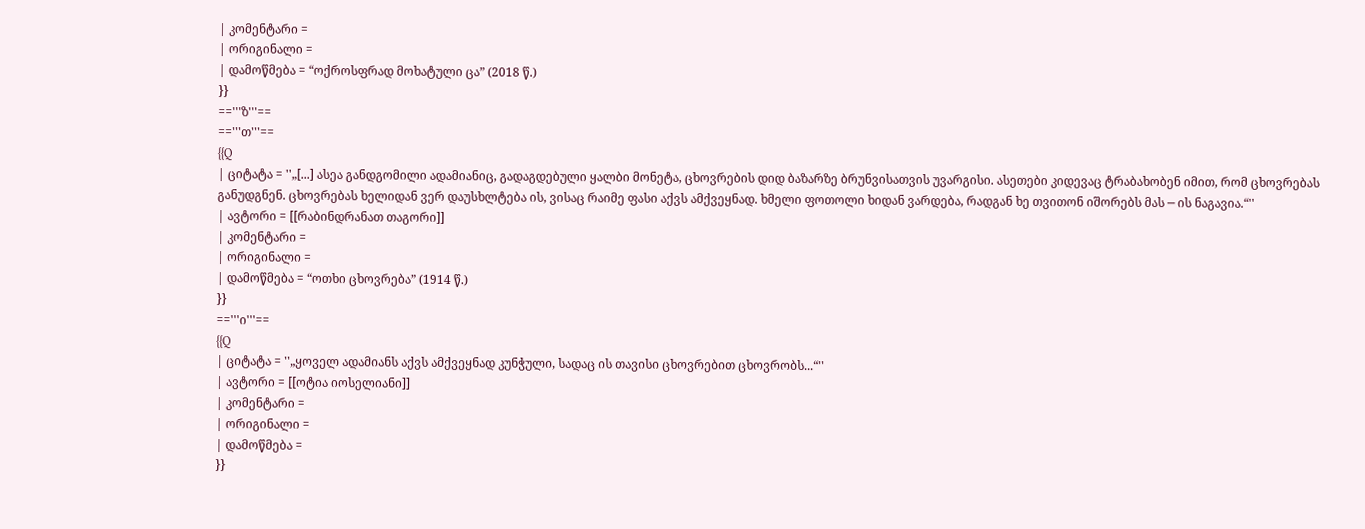| კომენტარი =
| ორიგინალი =
| დამოწმება = “ოქროსფრად მოხატული ცა” (2018 წ.)
}}
=='''ზ'''==
=='''თ'''==
{{Q
| ციტატა = ''„[...] ასეა განდგომილი ადამიანიც, გადაგდებული ყალბი მონეტა, ცხოვრების დიდ ბაზარზე ბრუნვისათვის უვარგისი. ასეთები კიდევაც ტრაბახობენ იმით, რომ ცხოვრებას განუდგნენ. ცხოვრებას ხელიდან ვერ დაუსხლტება ის, ვისაც რაიმე ფასი აქვს ამქვეყნად. ხმელი ფოთოლი ხიდან ვარდება, რადგან ხე თვითონ იშორებს მას ─ ის ნაგავია.“''
| ავტორი = [[რაბინდრანათ თაგორი]]
| კომენტარი =
| ორიგინალი =
| დამოწმება = “ოთხი ცხოვრება” (1914 წ.)
}}
=='''ი'''==
{{Q
| ციტატა = ''„ყოველ ადამიანს აქვს ამქვეყნად კუნჭული, სადაც ის თავისი ცხოვრებით ცხოვრობს...“''
| ავტორი = [[ოტია იოსელიანი]]
| კომენტარი =
| ორიგინალი =
| დამოწმება =
}}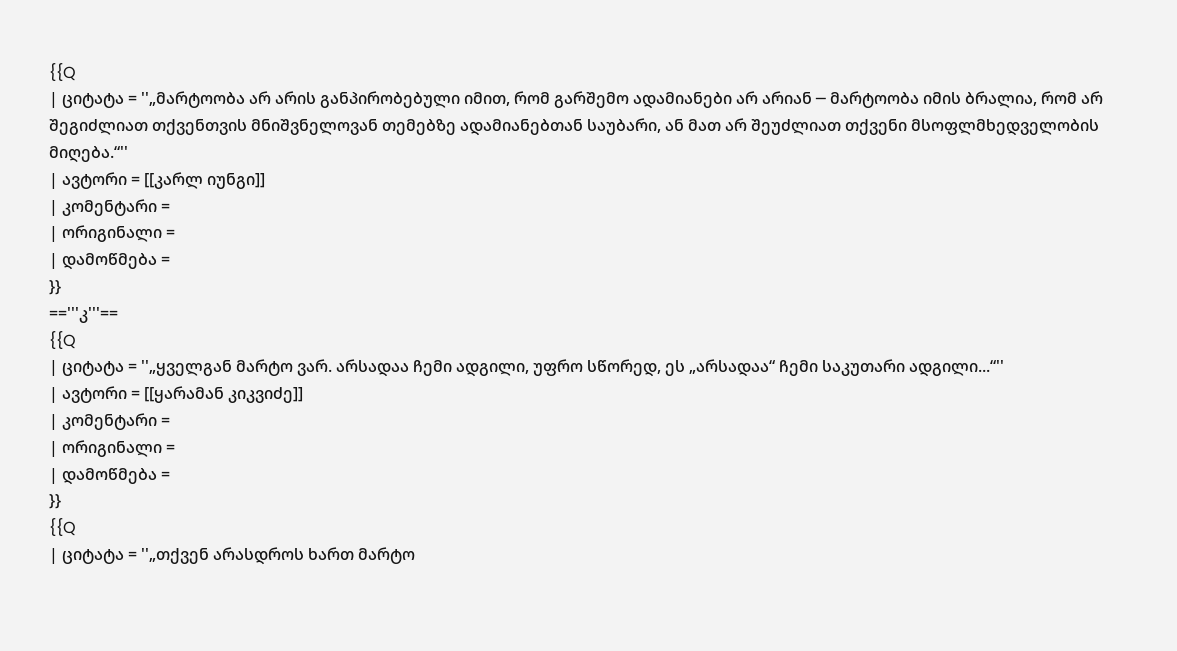{{Q
| ციტატა = ''„მარტოობა არ არის განპირობებული იმით, რომ გარშემო ადამიანები არ არიან ─ მარტოობა იმის ბრალია, რომ არ შეგიძლიათ თქვენთვის მნიშვნელოვან თემებზე ადამიანებთან საუბარი, ან მათ არ შეუძლიათ თქვენი მსოფლმხედველობის მიღება.“''
| ავტორი = [[კარლ იუნგი]]
| კომენტარი =
| ორიგინალი =
| დამოწმება =
}}
=='''კ'''==
{{Q
| ციტატა = ''„ყველგან მარტო ვარ. არსადაა ჩემი ადგილი, უფრო სწორედ, ეს „არსადაა“ ჩემი საკუთარი ადგილი...“''
| ავტორი = [[ყარამან კიკვიძე]]
| კომენტარი =
| ორიგინალი =
| დამოწმება =
}}
{{Q
| ციტატა = ''„თქვენ არასდროს ხართ მარტო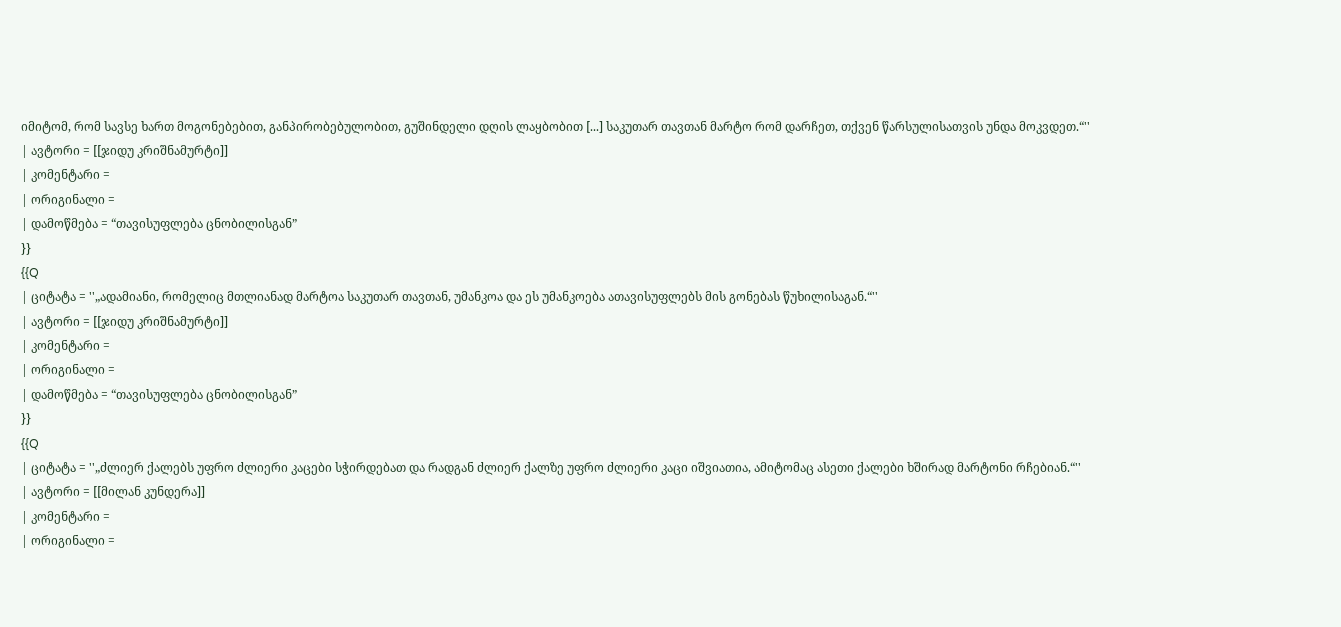იმიტომ, რომ სავსე ხართ მოგონებებით, განპირობებულობით, გუშინდელი დღის ლაყბობით [...] საკუთარ თავთან მარტო რომ დარჩეთ, თქვენ წარსულისათვის უნდა მოკვდეთ.“''
| ავტორი = [[ჯიდუ კრიშნამურტი]]
| კომენტარი =
| ორიგინალი =
| დამოწმება = “თავისუფლება ცნობილისგან”
}}
{{Q
| ციტატა = ''„ადამიანი, რომელიც მთლიანად მარტოა საკუთარ თავთან, უმანკოა და ეს უმანკოება ათავისუფლებს მის გონებას წუხილისაგან.“''
| ავტორი = [[ჯიდუ კრიშნამურტი]]
| კომენტარი =
| ორიგინალი =
| დამოწმება = “თავისუფლება ცნობილისგან”
}}
{{Q
| ციტატა = ''„ძლიერ ქალებს უფრო ძლიერი კაცები სჭირდებათ და რადგან ძლიერ ქალზე უფრო ძლიერი კაცი იშვიათია, ამიტომაც ასეთი ქალები ხშირად მარტონი რჩებიან.“''
| ავტორი = [[მილან კუნდერა]]
| კომენტარი =
| ორიგინალი =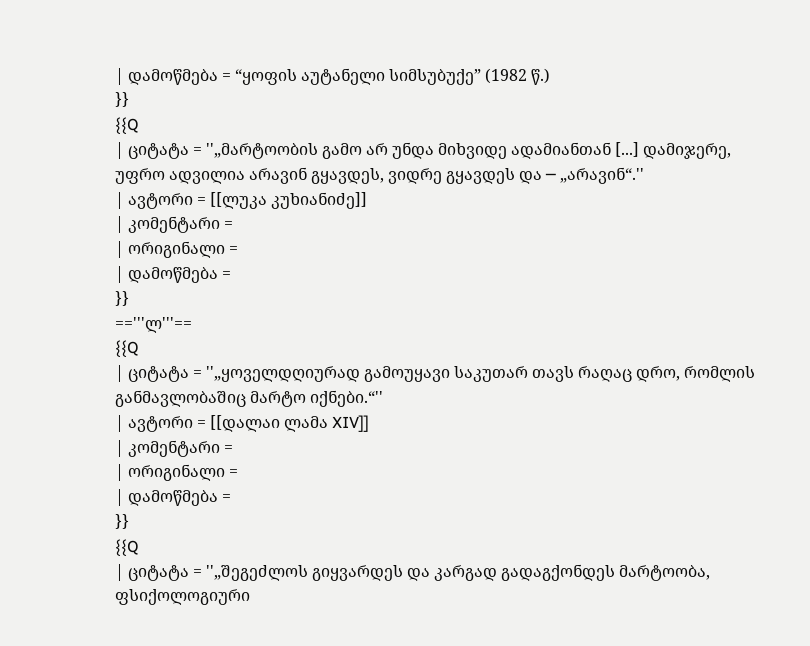| დამოწმება = “ყოფის აუტანელი სიმსუბუქე” (1982 წ.)
}}
{{Q
| ციტატა = ''„მარტოობის გამო არ უნდა მიხვიდე ადამიანთან [...] დამიჯერე, უფრო ადვილია არავინ გყავდეს, ვიდრე გყავდეს და ─ „არავინ“.''
| ავტორი = [[ლუკა კუხიანიძე]]
| კომენტარი =
| ორიგინალი =
| დამოწმება =
}}
=='''ლ'''==
{{Q
| ციტატა = ''„ყოველდღიურად გამოუყავი საკუთარ თავს რაღაც დრო, რომლის განმავლობაშიც მარტო იქნები.“''
| ავტორი = [[დალაი ლამა XIV]]
| კომენტარი =
| ორიგინალი =
| დამოწმება =
}}
{{Q
| ციტატა = ''„შეგეძლოს გიყვარდეს და კარგად გადაგქონდეს მარტოობა, ფსიქოლოგიური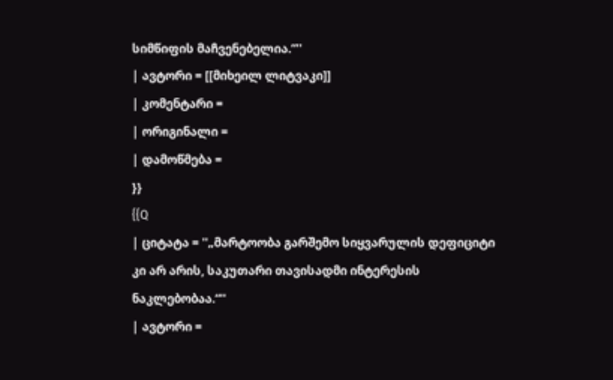სიმწიფის მაჩვენებელია.“''
| ავტორი = [[მიხეილ ლიტვაკი]]
| კომენტარი =
| ორიგინალი =
| დამოწმება =
}}
{{Q
| ციტატა = ''„მარტოობა გარშემო სიყვარულის დეფიციტი კი არ არის, საკუთარი თავისადმი ინტერესის ნაკლებობაა.“''
| ავტორი =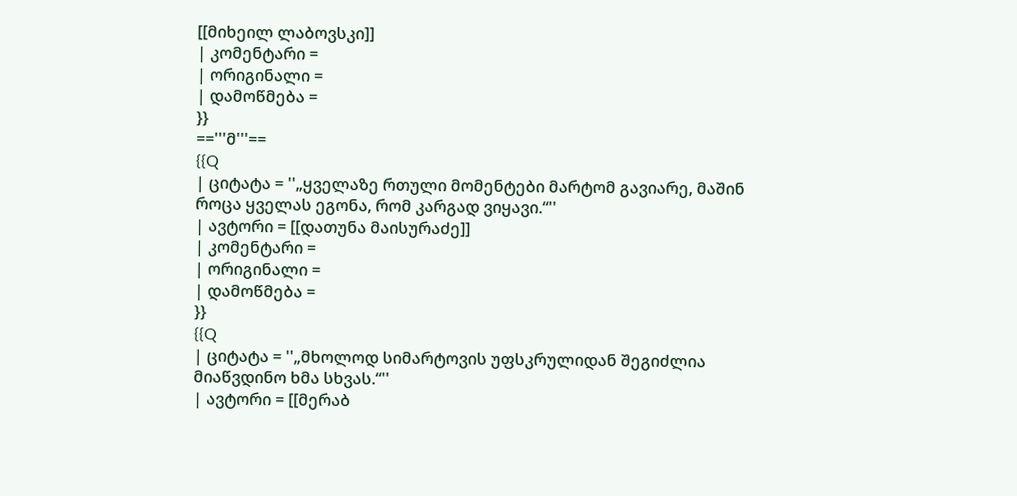[[მიხეილ ლაბოვსკი]]
| კომენტარი =
| ორიგინალი =
| დამოწმება =
}}
=='''მ'''==
{{Q
| ციტატა = ''„ყველაზე რთული მომენტები მარტომ გავიარე, მაშინ როცა ყველას ეგონა, რომ კარგად ვიყავი.“''
| ავტორი = [[დათუნა მაისურაძე]]
| კომენტარი =
| ორიგინალი =
| დამოწმება =
}}
{{Q
| ციტატა = ''„მხოლოდ სიმარტოვის უფსკრულიდან შეგიძლია მიაწვდინო ხმა სხვას.“''
| ავტორი = [[მერაბ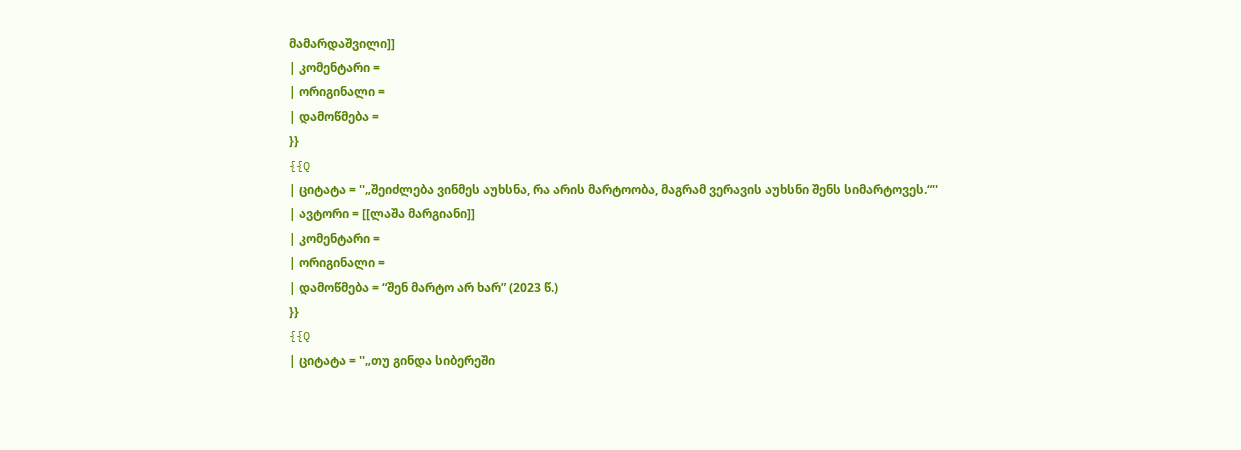მამარდაშვილი]]
| კომენტარი =
| ორიგინალი =
| დამოწმება =
}}
{{Q
| ციტატა = ''„შეიძლება ვინმეს აუხსნა, რა არის მარტოობა, მაგრამ ვერავის აუხსნი შენს სიმარტოვეს.“''
| ავტორი = [[ლაშა მარგიანი]]
| კომენტარი =
| ორიგინალი =
| დამოწმება = “შენ მარტო არ ხარ” (2023 წ.)
}}
{{Q
| ციტატა = ''„თუ გინდა სიბერეში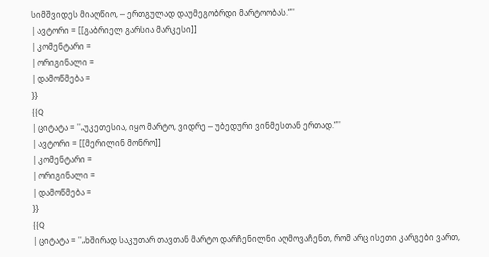სიმშვიდეს მიაღწიო, ─ ერთგულად დაუმეგობრდი მარტოობას.“''
| ავტორი = [[გაბრიელ გარსია მარკესი]]
| კომენტარი =
| ორიგინალი =
| დამოწმება =
}}
{{Q
| ციტატა = ''„უკეთესია, იყო მარტო, ვიდრე ─ უბედური ვინმესთან ერთად.“''
| ავტორი = [[მერილინ მონრო]]
| კომენტარი =
| ორიგინალი =
| დამოწმება =
}}
{{Q
| ციტატა = ''„ხშირად საკუთარ თავთან მარტო დარჩენილნი აღმოვაჩენთ, რომ არც ისეთი კარგები ვართ,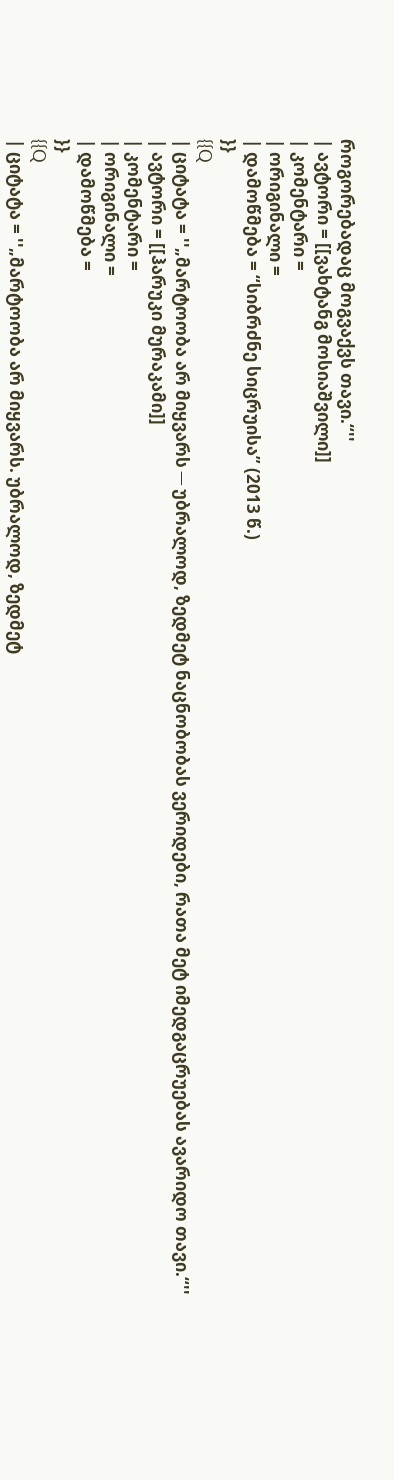როგორებადაც მოგვაქვს თავი.“''
| ავტორი = [[ვახტანგ მოსიაშვილი]]
| კომენტარი =
| ორიგინალი =
| დამოწმება = “სიბრძნე სიცრუისა” (2013 წ.)
}}
{{Q
| ციტატა = ''„მარტოობა არ მიყვარს ─ უბრალოდ, ზედმეტ ნაცნობობას ვერიდები, რათა მეტ იმედგაცრუებას ავარიდო თავი.“''
| ავტორი = [[ჰარუკი მურაკამი]]
| კომენტარი =
| ორიგინალი =
| დამოწმება =
}}
{{Q
| ციტატა = ''„მარტოობა არ მიყვარს. უბრალოდ, ზედმეტ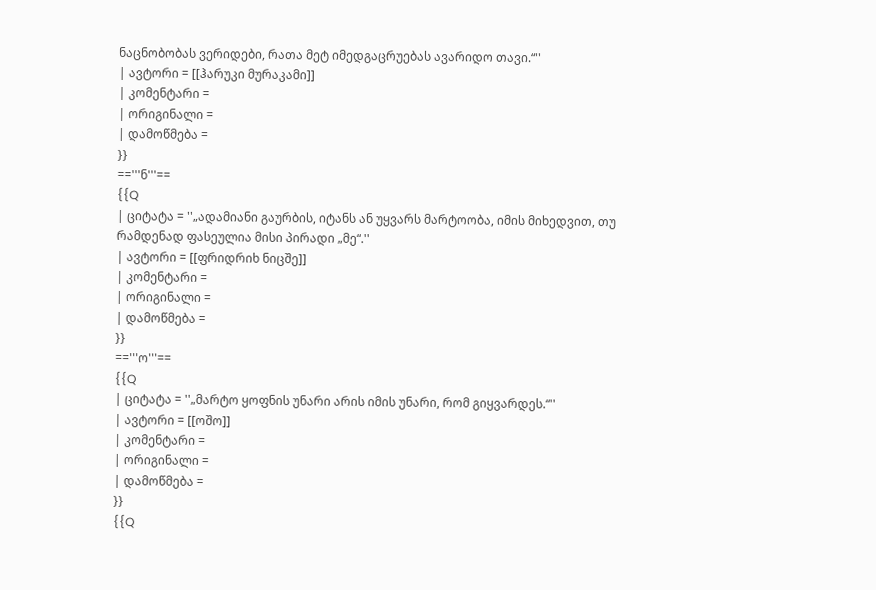ნაცნობობას ვერიდები, რათა მეტ იმედგაცრუებას ავარიდო თავი.“''
| ავტორი = [[ჰარუკი მურაკამი]]
| კომენტარი =
| ორიგინალი =
| დამოწმება =
}}
=='''ნ'''==
{{Q
| ციტატა = ''„ადამიანი გაურბის, იტანს ან უყვარს მარტოობა, იმის მიხედვით, თუ რამდენად ფასეულია მისი პირადი „მე“.''
| ავტორი = [[ფრიდრიხ ნიცშე]]
| კომენტარი =
| ორიგინალი =
| დამოწმება =
}}
=='''ო'''==
{{Q
| ციტატა = ''„მარტო ყოფნის უნარი არის იმის უნარი, რომ გიყვარდეს.“''
| ავტორი = [[ოშო]]
| კომენტარი =
| ორიგინალი =
| დამოწმება =
}}
{{Q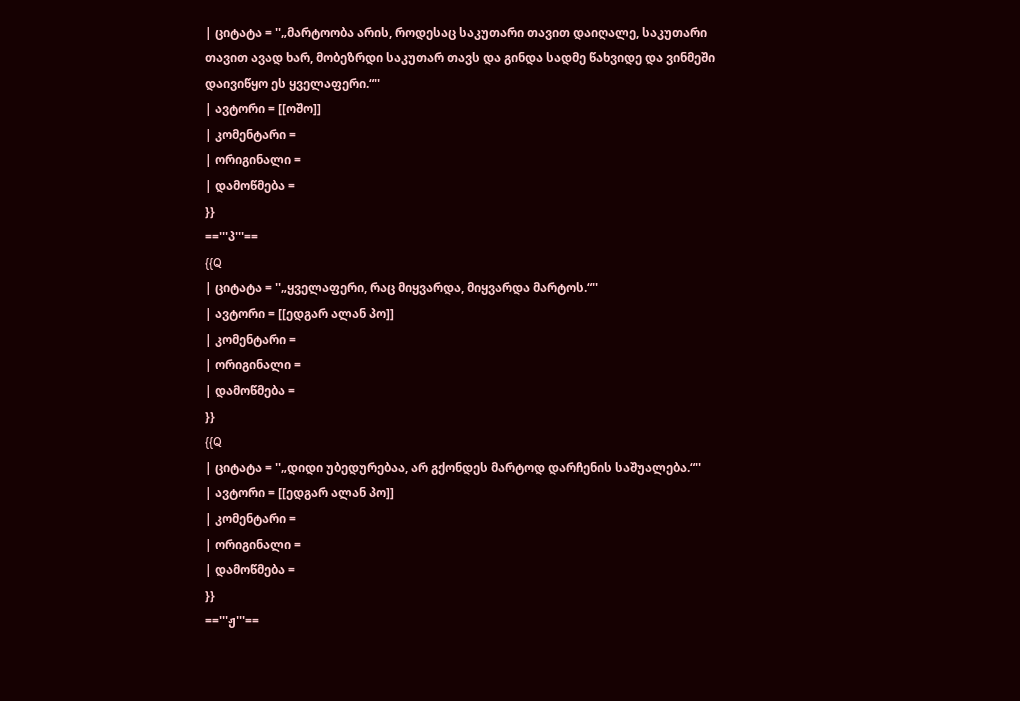| ციტატა = ''„მარტოობა არის, როდესაც საკუთარი თავით დაიღალე, საკუთარი თავით ავად ხარ, მობეზრდი საკუთარ თავს და გინდა სადმე წახვიდე და ვინმეში დაივიწყო ეს ყველაფერი.“''
| ავტორი = [[ოშო]]
| კომენტარი =
| ორიგინალი =
| დამოწმება =
}}
=='''პ'''==
{{Q
| ციტატა = ''„ყველაფერი, რაც მიყვარდა, მიყვარდა მარტოს.“''
| ავტორი = [[ედგარ ალან პო]]
| კომენტარი =
| ორიგინალი =
| დამოწმება =
}}
{{Q
| ციტატა = ''„დიდი უბედურებაა, არ გქონდეს მარტოდ დარჩენის საშუალება.“''
| ავტორი = [[ედგარ ალან პო]]
| კომენტარი =
| ორიგინალი =
| დამოწმება =
}}
=='''ჟ'''==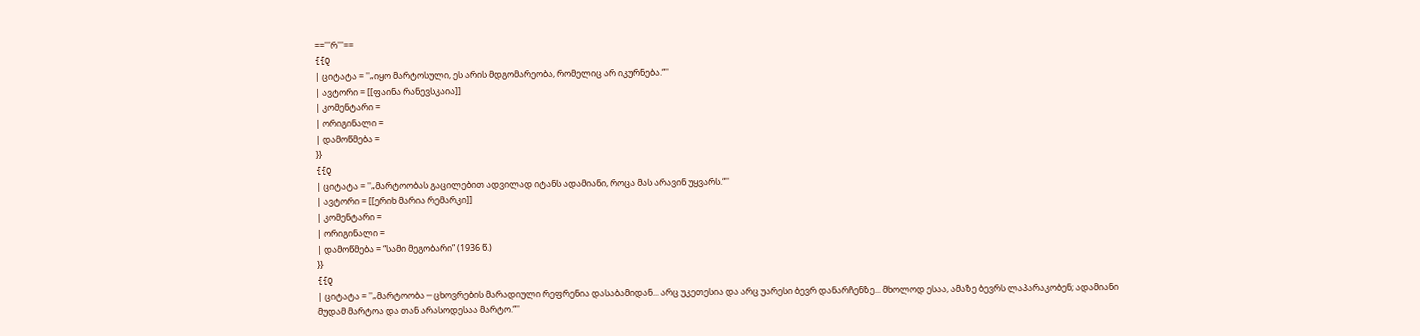=='''რ'''==
{{Q
| ციტატა = ''„იყო მარტოსული, ეს არის მდგომარეობა, რომელიც არ იკურნება.“''
| ავტორი = [[ფაინა რანევსკაია]]
| კომენტარი =
| ორიგინალი =
| დამოწმება =
}}
{{Q
| ციტატა = ''„მარტოობას გაცილებით ადვილად იტანს ადამიანი, როცა მას არავინ უყვარს.“''
| ავტორი = [[ერიხ მარია რემარკი]]
| კომენტარი =
| ორიგინალი =
| დამოწმება = “სამი მეგობარი” (1936 წ.)
}}
{{Q
| ციტატა = ''„მარტოობა ─ ცხოვრების მარადიული რეფრენია დასაბამიდან... არც უკეთესია და არც უარესი ბევრ დანარჩენზე... მხოლოდ ესაა, ამაზე ბევრს ლაპარაკობენ; ადამიანი მუდამ მარტოა და თან არასოდესაა მარტო.“''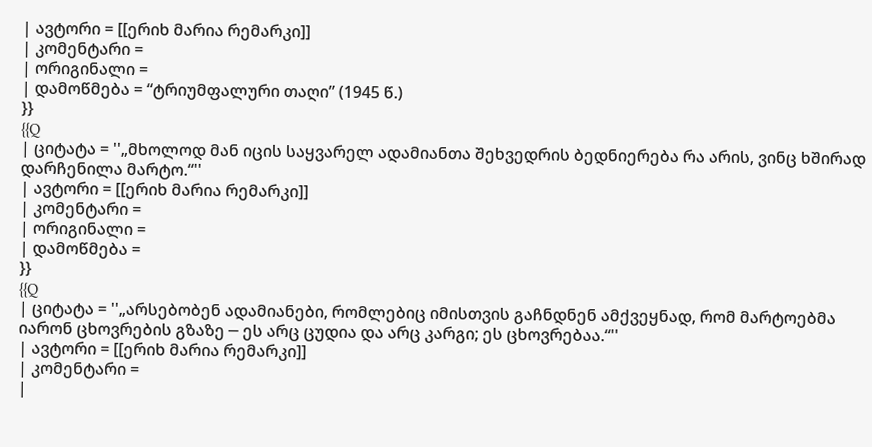| ავტორი = [[ერიხ მარია რემარკი]]
| კომენტარი =
| ორიგინალი =
| დამოწმება = “ტრიუმფალური თაღი” (1945 წ.)
}}
{{Q
| ციტატა = ''„მხოლოდ მან იცის საყვარელ ადამიანთა შეხვედრის ბედნიერება რა არის, ვინც ხშირად დარჩენილა მარტო.“''
| ავტორი = [[ერიხ მარია რემარკი]]
| კომენტარი =
| ორიგინალი =
| დამოწმება =
}}
{{Q
| ციტატა = ''„არსებობენ ადამიანები, რომლებიც იმისთვის გაჩნდნენ ამქვეყნად, რომ მარტოებმა იარონ ცხოვრების გზაზე ─ ეს არც ცუდია და არც კარგი; ეს ცხოვრებაა.“''
| ავტორი = [[ერიხ მარია რემარკი]]
| კომენტარი =
|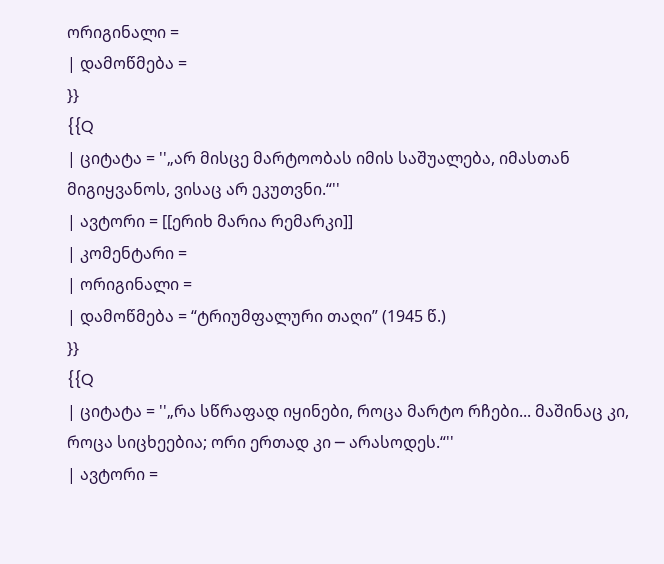ორიგინალი =
| დამოწმება =
}}
{{Q
| ციტატა = ''„არ მისცე მარტოობას იმის საშუალება, იმასთან მიგიყვანოს, ვისაც არ ეკუთვნი.“''
| ავტორი = [[ერიხ მარია რემარკი]]
| კომენტარი =
| ორიგინალი =
| დამოწმება = “ტრიუმფალური თაღი” (1945 წ.)
}}
{{Q
| ციტატა = ''„რა სწრაფად იყინები, როცა მარტო რჩები... მაშინაც კი, როცა სიცხეებია; ორი ერთად კი ─ არასოდეს.“''
| ავტორი =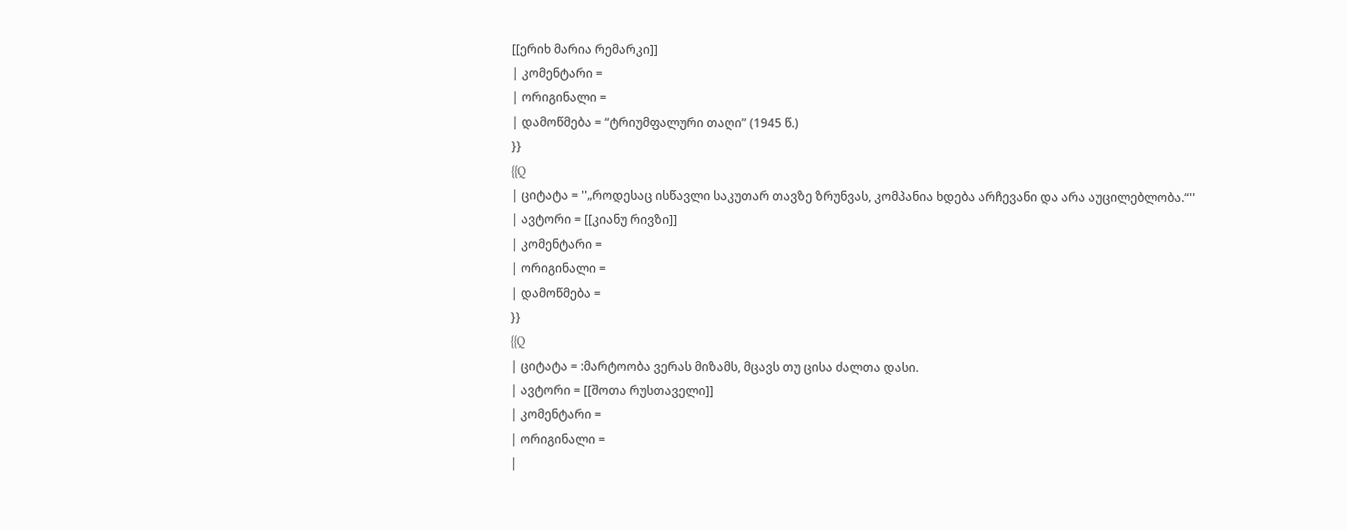[[ერიხ მარია რემარკი]]
| კომენტარი =
| ორიგინალი =
| დამოწმება = “ტრიუმფალური თაღი” (1945 წ.)
}}
{{Q
| ციტატა = ''„როდესაც ისწავლი საკუთარ თავზე ზრუნვას, კომპანია ხდება არჩევანი და არა აუცილებლობა.“''
| ავტორი = [[კიანუ რივზი]]
| კომენტარი =
| ორიგინალი =
| დამოწმება =
}}
{{Q
| ციტატა = :მარტოობა ვერას მიზამს, მცავს თუ ცისა ძალთა დასი.
| ავტორი = [[შოთა რუსთაველი]]
| კომენტარი =
| ორიგინალი =
|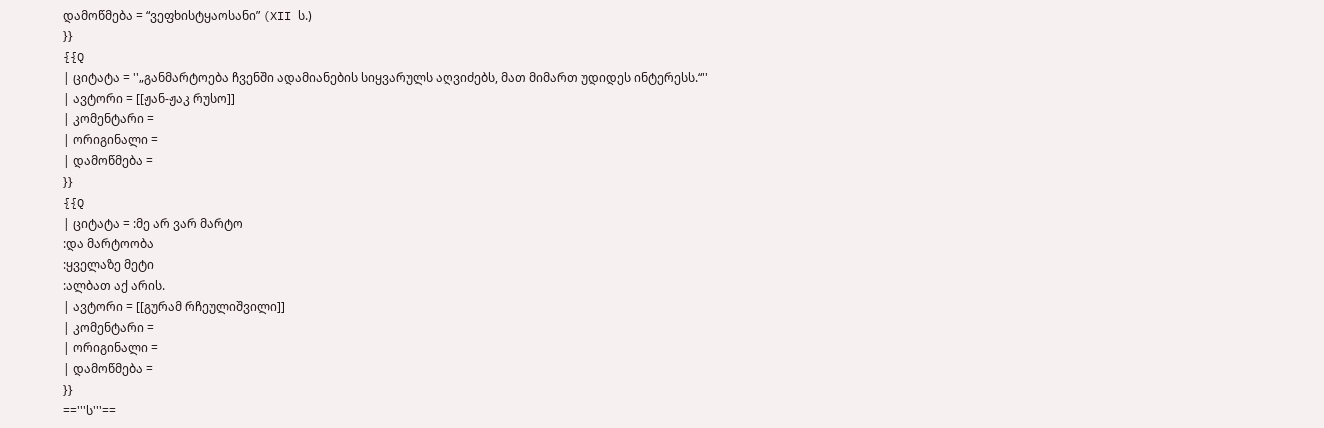დამოწმება = “ვეფხისტყაოსანი” (XII ს.)
}}
{{Q
| ციტატა = ''„განმარტოება ჩვენში ადამიანების სიყვარულს აღვიძებს, მათ მიმართ უდიდეს ინტერესს.“''
| ავტორი = [[ჟან-ჟაკ რუსო]]
| კომენტარი =
| ორიგინალი =
| დამოწმება =
}}
{{Q
| ციტატა = :მე არ ვარ მარტო
:და მარტოობა
:ყველაზე მეტი
:ალბათ აქ არის.
| ავტორი = [[გურამ რჩეულიშვილი]]
| კომენტარი =
| ორიგინალი =
| დამოწმება =
}}
=='''ს'''==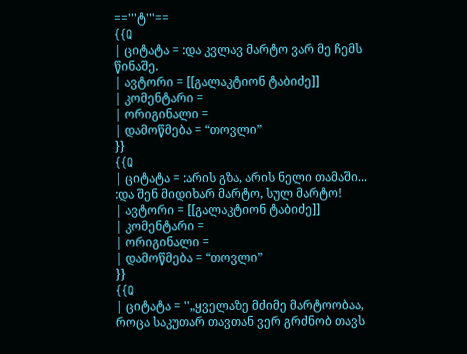=='''ტ'''==
{{Q
| ციტატა = :და კვლავ მარტო ვარ მე ჩემს წინაშე.
| ავტორი = [[გალაკტიონ ტაბიძე]]
| კომენტარი =
| ორიგინალი =
| დამოწმება = “თოვლი”
}}
{{Q
| ციტატა = :არის გზა, არის ნელი თამაში...
:და შენ მიდიხარ მარტო, სულ მარტო!
| ავტორი = [[გალაკტიონ ტაბიძე]]
| კომენტარი =
| ორიგინალი =
| დამოწმება = “თოვლი”
}}
{{Q
| ციტატა = ''„ყველაზე მძიმე მარტოობაა, როცა საკუთარ თავთან ვერ გრძნობ თავს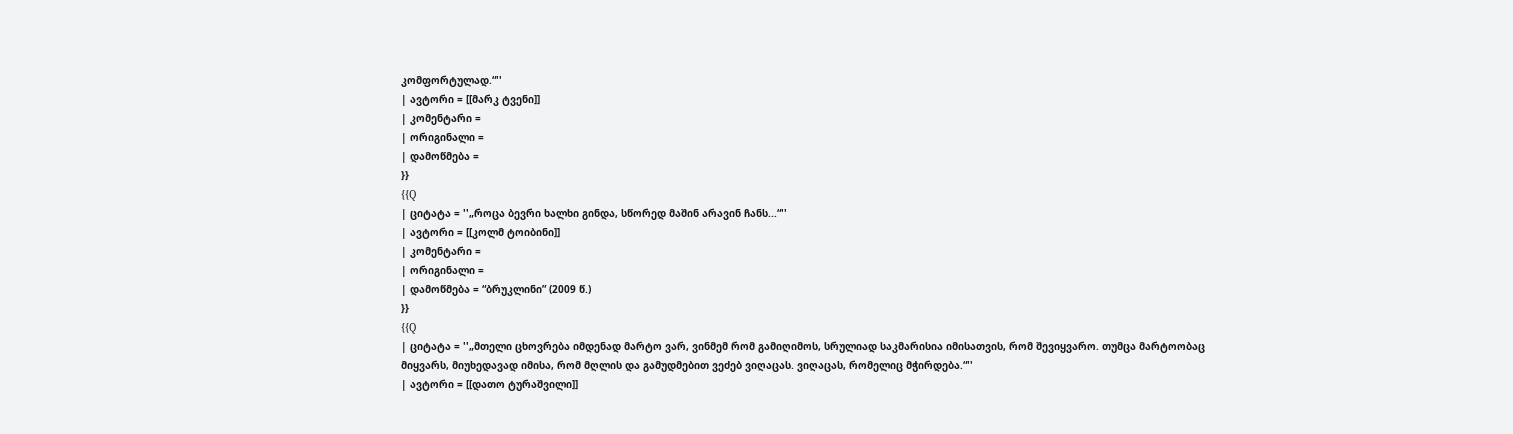კომფორტულად.“''
| ავტორი = [[მარკ ტვენი]]
| კომენტარი =
| ორიგინალი =
| დამოწმება =
}}
{{Q
| ციტატა = ''„როცა ბევრი ხალხი გინდა, სწორედ მაშინ არავინ ჩანს...“''
| ავტორი = [[კოლმ ტოიბინი]]
| კომენტარი =
| ორიგინალი =
| დამოწმება = “ბრუკლინი” (2009 წ.)
}}
{{Q
| ციტატა = ''„მთელი ცხოვრება იმდენად მარტო ვარ, ვინმემ რომ გამიღიმოს, სრულიად საკმარისია იმისათვის, რომ შევიყვარო. თუმცა მარტოობაც მიყვარს, მიუხედავად იმისა, რომ მღლის და გამუდმებით ვეძებ ვიღაცას. ვიღაცას, რომელიც მჭირდება.“''
| ავტორი = [[დათო ტურაშვილი]]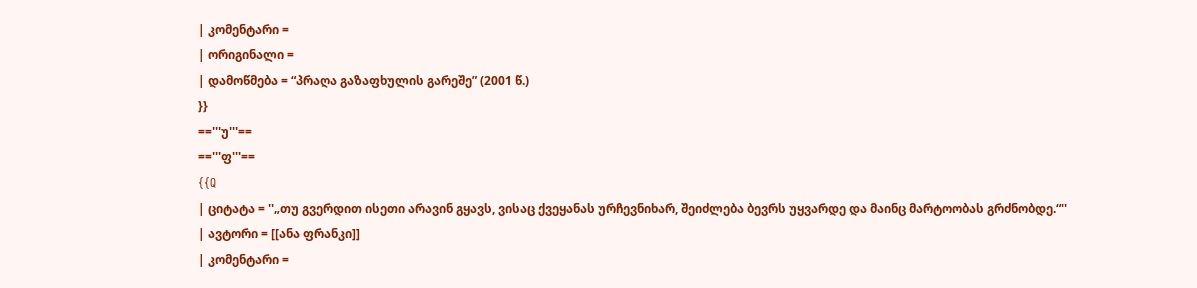| კომენტარი =
| ორიგინალი =
| დამოწმება = “პრაღა გაზაფხულის გარეშე” (2001 წ.)
}}
=='''უ'''==
=='''ფ'''==
{{Q
| ციტატა = ''„თუ გვერდით ისეთი არავინ გყავს, ვისაც ქვეყანას ურჩევნიხარ, შეიძლება ბევრს უყვარდე და მაინც მარტოობას გრძნობდე.“''
| ავტორი = [[ანა ფრანკი]]
| კომენტარი =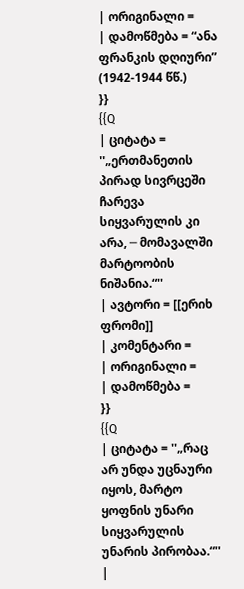| ორიგინალი =
| დამოწმება = “ანა ფრანკის დღიური” (1942-1944 წწ.)
}}
{{Q
| ციტატა = ''„ერთმანეთის პირად სივრცეში ჩარევა სიყვარულის კი არა, ─ მომავალში მარტოობის ნიშანია.“''
| ავტორი = [[ერიხ ფრომი]]
| კომენტარი =
| ორიგინალი =
| დამოწმება =
}}
{{Q
| ციტატა = ''„რაც არ უნდა უცნაური იყოს, მარტო ყოფნის უნარი სიყვარულის უნარის პირობაა.“''
|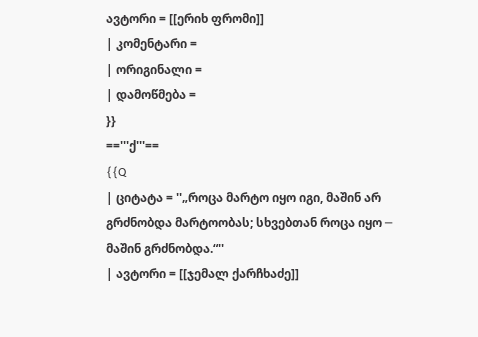ავტორი = [[ერიხ ფრომი]]
| კომენტარი =
| ორიგინალი =
| დამოწმება =
}}
=='''ქ'''==
{{Q
| ციტატა = ''„როცა მარტო იყო იგი, მაშინ არ გრძნობდა მარტოობას; სხვებთან როცა იყო ─ მაშინ გრძნობდა.“''
| ავტორი = [[ჯემალ ქარჩხაძე]]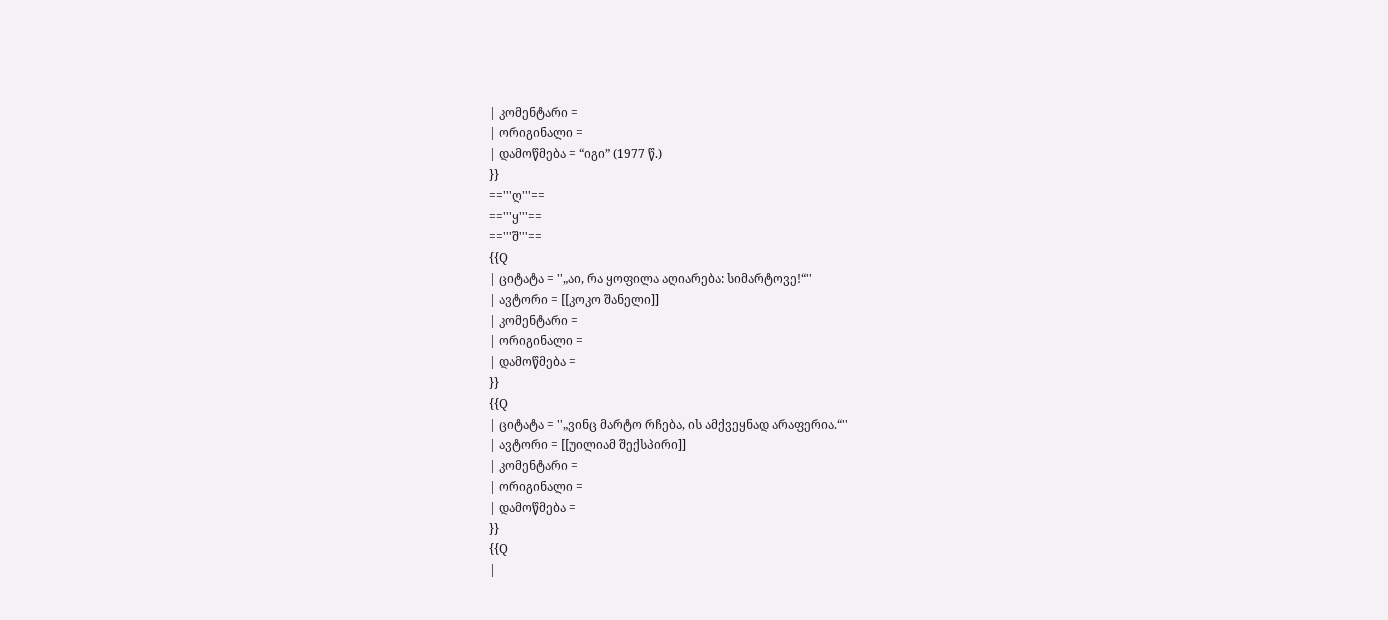| კომენტარი =
| ორიგინალი =
| დამოწმება = “იგი” (1977 წ.)
}}
=='''ღ'''==
=='''ყ'''==
=='''შ'''==
{{Q
| ციტატა = ''„აი, რა ყოფილა აღიარება: სიმარტოვე!“''
| ავტორი = [[კოკო შანელი]]
| კომენტარი =
| ორიგინალი =
| დამოწმება =
}}
{{Q
| ციტატა = ''„ვინც მარტო რჩება, ის ამქვეყნად არაფერია.“''
| ავტორი = [[უილიამ შექსპირი]]
| კომენტარი =
| ორიგინალი =
| დამოწმება =
}}
{{Q
|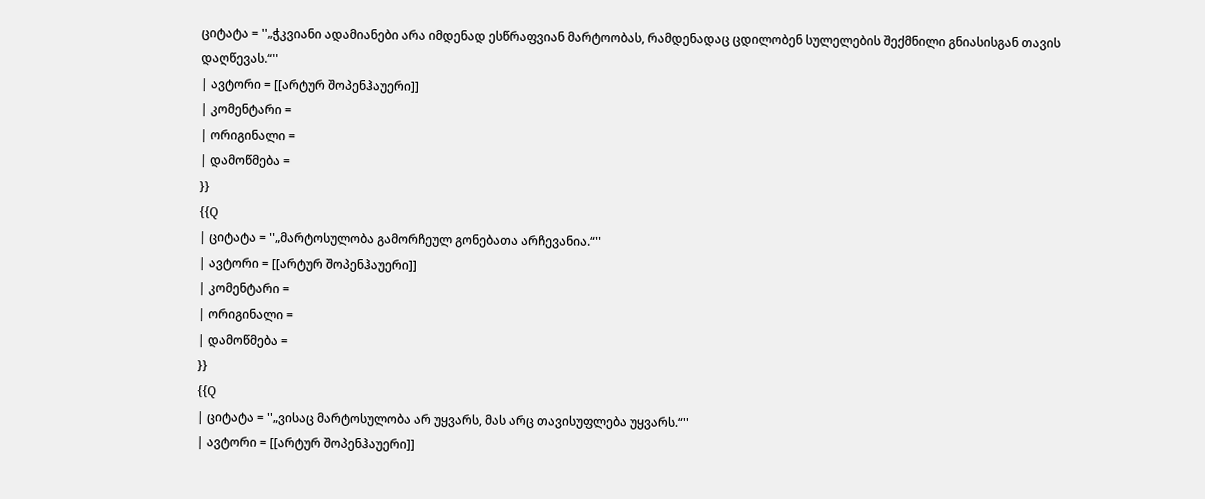ციტატა = ''„ჭკვიანი ადამიანები არა იმდენად ესწრაფვიან მარტოობას, რამდენადაც ცდილობენ სულელების შექმნილი გნიასისგან თავის დაღწევას.“''
| ავტორი = [[არტურ შოპენჰაუერი]]
| კომენტარი =
| ორიგინალი =
| დამოწმება =
}}
{{Q
| ციტატა = ''„მარტოსულობა გამორჩეულ გონებათა არჩევანია.“''
| ავტორი = [[არტურ შოპენჰაუერი]]
| კომენტარი =
| ორიგინალი =
| დამოწმება =
}}
{{Q
| ციტატა = ''„ვისაც მარტოსულობა არ უყვარს, მას არც თავისუფლება უყვარს.“''
| ავტორი = [[არტურ შოპენჰაუერი]]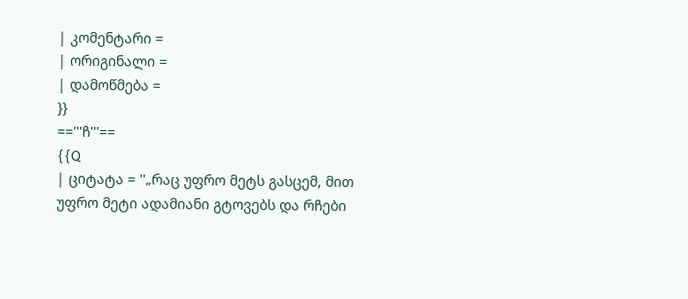| კომენტარი =
| ორიგინალი =
| დამოწმება =
}}
=='''ჩ'''==
{{Q
| ციტატა = ''„რაც უფრო მეტს გასცემ, მით უფრო მეტი ადამიანი გტოვებს და რჩები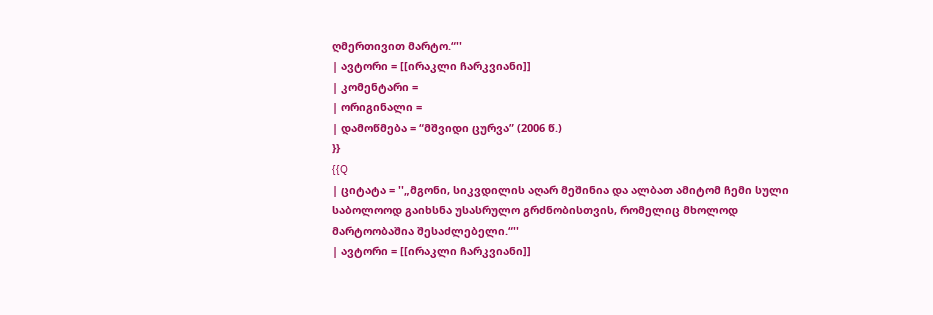ღმერთივით მარტო.“''
| ავტორი = [[ირაკლი ჩარკვიანი]]
| კომენტარი =
| ორიგინალი =
| დამოწმება = “მშვიდი ცურვა” (2006 წ.)
}}
{{Q
| ციტატა = ''„მგონი, სიკვდილის აღარ მეშინია და ალბათ ამიტომ ჩემი სული საბოლოოდ გაიხსნა უსასრულო გრძნობისთვის, რომელიც მხოლოდ მარტოობაშია შესაძლებელი.“''
| ავტორი = [[ირაკლი ჩარკვიანი]]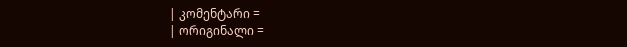| კომენტარი =
| ორიგინალი =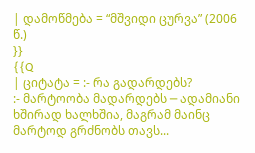| დამოწმება = “მშვიდი ცურვა” (2006 წ.)
}}
{{Q
| ციტატა = :- რა გადარდებს?
:- მარტოობა მადარდებს ─ ადამიანი ხშირად ხალხშია, მაგრამ მაინც მარტოდ გრძნობს თავს...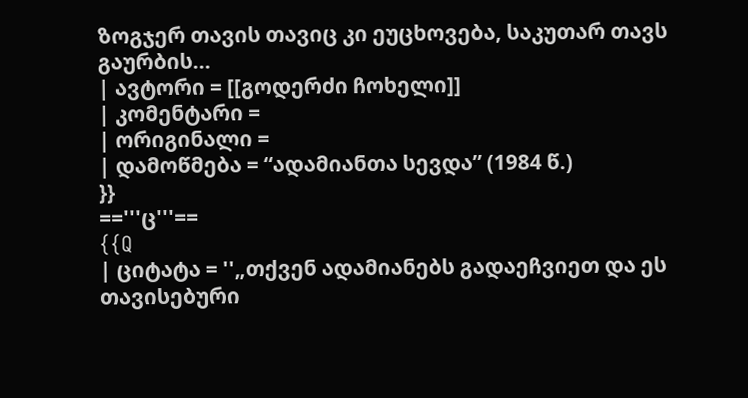ზოგჯერ თავის თავიც კი ეუცხოვება, საკუთარ თავს გაურბის...
| ავტორი = [[გოდერძი ჩოხელი]]
| კომენტარი =
| ორიგინალი =
| დამოწმება = “ადამიანთა სევდა” (1984 წ.)
}}
=='''ც'''==
{{Q
| ციტატა = ''„თქვენ ადამიანებს გადაეჩვიეთ და ეს თავისებური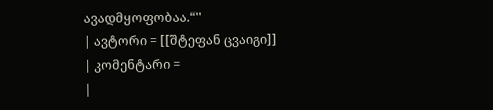ავადმყოფობაა.“''
| ავტორი = [[შტეფან ცვაიგი]]
| კომენტარი =
|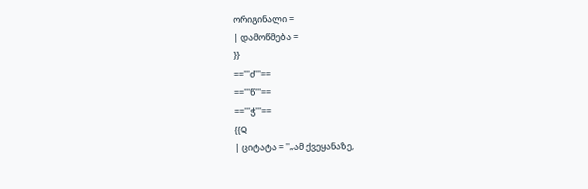ორიგინალი =
| დამოწმება =
}}
=='''ძ'''==
=='''წ'''==
=='''ჭ'''==
{{Q
| ციტატა = ''„ამ ქვეყანაზე,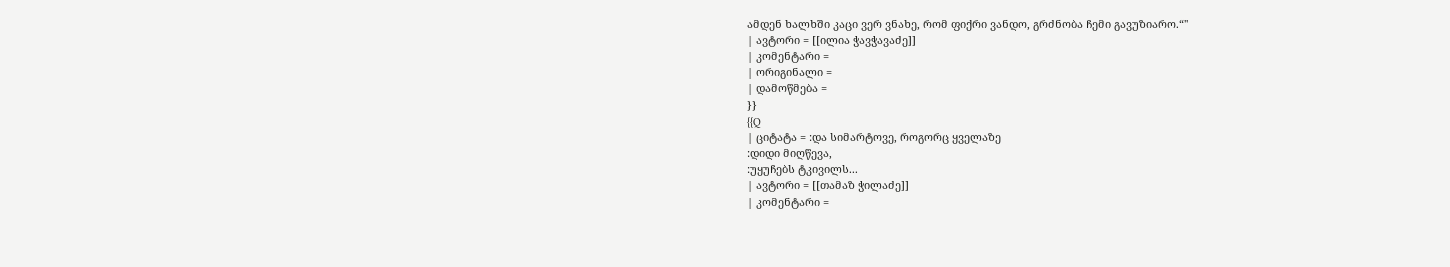ამდენ ხალხში კაცი ვერ ვნახე, რომ ფიქრი ვანდო, გრძნობა ჩემი გავუზიარო.“''
| ავტორი = [[ილია ჭავჭავაძე]]
| კომენტარი =
| ორიგინალი =
| დამოწმება =
}}
{{Q
| ციტატა = :და სიმარტოვე, როგორც ყველაზე
:დიდი მიღწევა,
:უყუჩებს ტკივილს...
| ავტორი = [[თამაზ ჭილაძე]]
| კომენტარი =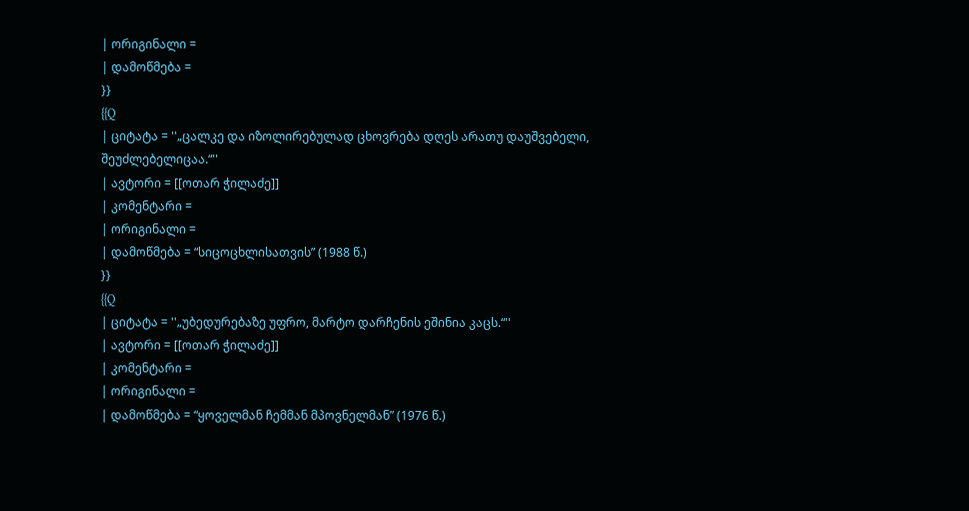| ორიგინალი =
| დამოწმება =
}}
{{Q
| ციტატა = ''„ცალკე და იზოლირებულად ცხოვრება დღეს არათუ დაუშვებელი, შეუძლებელიცაა.“''
| ავტორი = [[ოთარ ჭილაძე]]
| კომენტარი =
| ორიგინალი =
| დამოწმება = “სიცოცხლისათვის” (1988 წ.)
}}
{{Q
| ციტატა = ''„უბედურებაზე უფრო, მარტო დარჩენის ეშინია კაცს.“''
| ავტორი = [[ოთარ ჭილაძე]]
| კომენტარი =
| ორიგინალი =
| დამოწმება = “ყოველმან ჩემმან მპოვნელმან” (1976 წ.)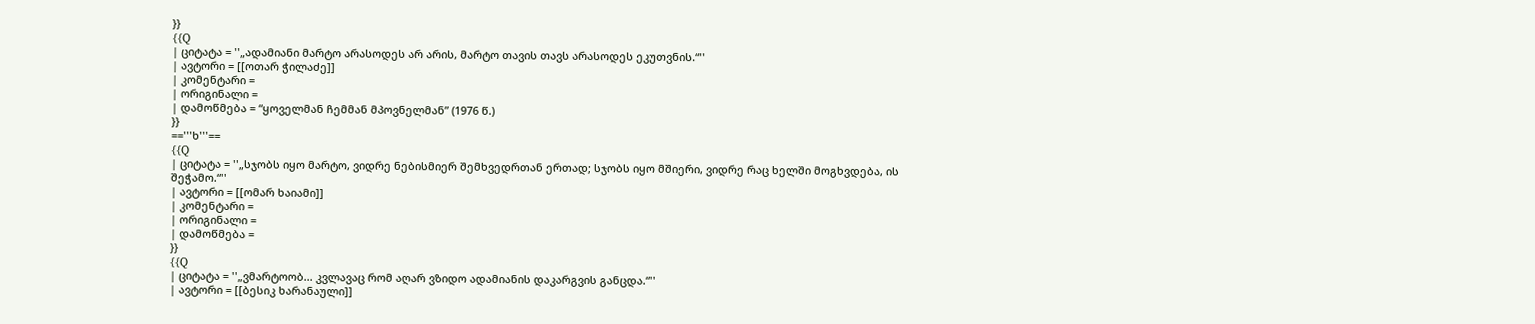}}
{{Q
| ციტატა = ''„ადამიანი მარტო არასოდეს არ არის, მარტო თავის თავს არასოდეს ეკუთვნის.“''
| ავტორი = [[ოთარ ჭილაძე]]
| კომენტარი =
| ორიგინალი =
| დამოწმება = “ყოველმან ჩემმან მპოვნელმან” (1976 წ.)
}}
=='''ხ'''==
{{Q
| ციტატა = ''„სჯობს იყო მარტო, ვიდრე ნებისმიერ შემხვედრთან ერთად; სჯობს იყო მშიერი, ვიდრე რაც ხელში მოგხვდება, ის შეჭამო.“''
| ავტორი = [[ომარ ხაიამი]]
| კომენტარი =
| ორიგინალი =
| დამოწმება =
}}
{{Q
| ციტატა = ''„ვმარტოობ... კვლავაც რომ აღარ ვზიდო ადამიანის დაკარგვის განცდა.“''
| ავტორი = [[ბესიკ ხარანაული]]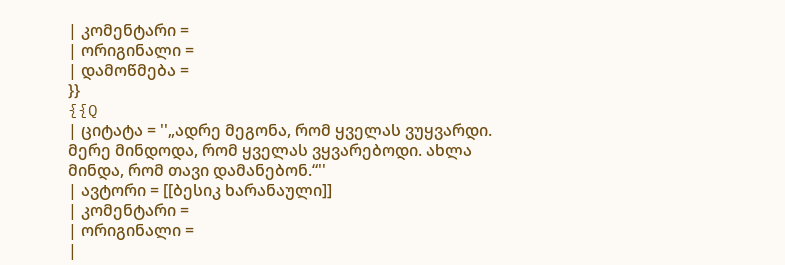| კომენტარი =
| ორიგინალი =
| დამოწმება =
}}
{{Q
| ციტატა = ''„ადრე მეგონა, რომ ყველას ვუყვარდი. მერე მინდოდა, რომ ყველას ვყვარებოდი. ახლა მინდა, რომ თავი დამანებონ.“''
| ავტორი = [[ბესიკ ხარანაული]]
| კომენტარი =
| ორიგინალი =
|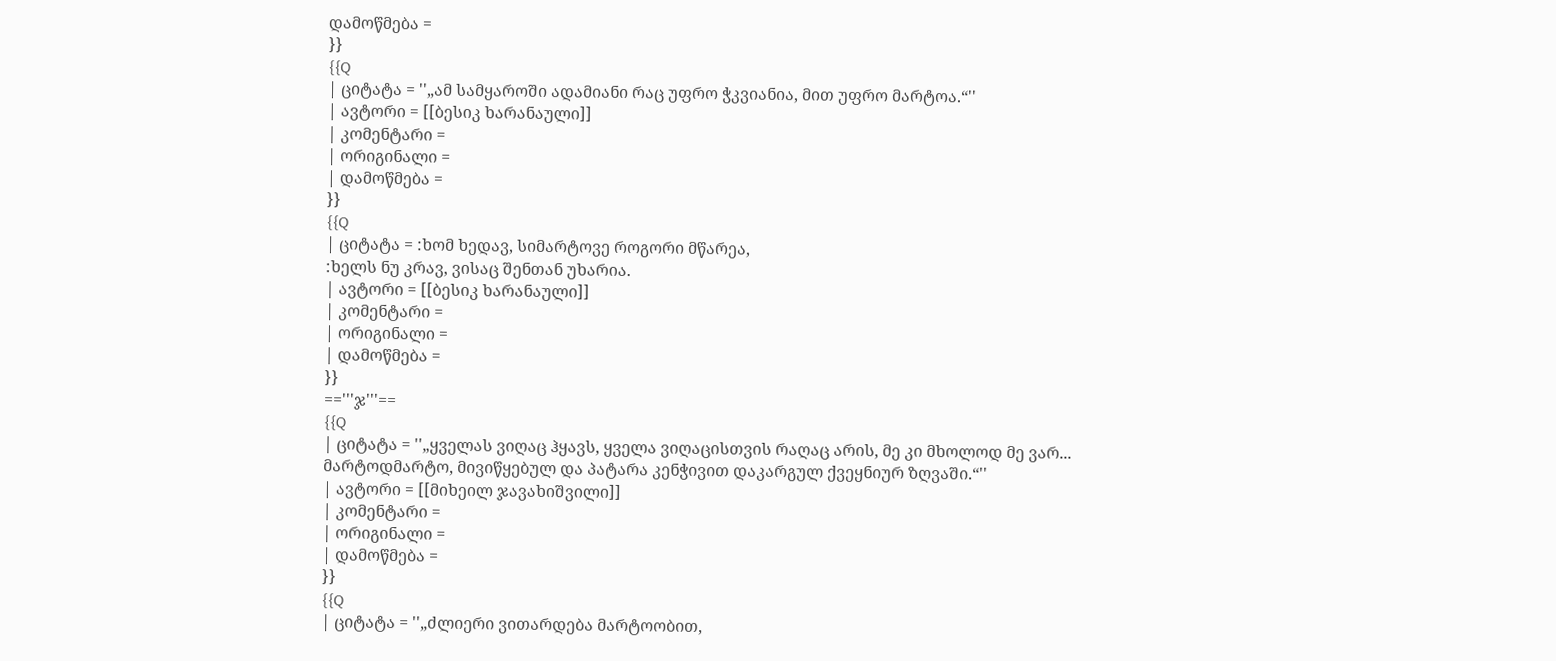დამოწმება =
}}
{{Q
| ციტატა = ''„ამ სამყაროში ადამიანი რაც უფრო ჭკვიანია, მით უფრო მარტოა.“''
| ავტორი = [[ბესიკ ხარანაული]]
| კომენტარი =
| ორიგინალი =
| დამოწმება =
}}
{{Q
| ციტატა = :ხომ ხედავ, სიმარტოვე როგორი მწარეა,
:ხელს ნუ კრავ, ვისაც შენთან უხარია.
| ავტორი = [[ბესიკ ხარანაული]]
| კომენტარი =
| ორიგინალი =
| დამოწმება =
}}
=='''ჯ'''==
{{Q
| ციტატა = ''„ყველას ვიღაც ჰყავს, ყველა ვიღაცისთვის რაღაც არის, მე კი მხოლოდ მე ვარ... მარტოდმარტო, მივიწყებულ და პატარა კენჭივით დაკარგულ ქვეყნიურ ზღვაში.“''
| ავტორი = [[მიხეილ ჯავახიშვილი]]
| კომენტარი =
| ორიგინალი =
| დამოწმება =
}}
{{Q
| ციტატა = ''„ძლიერი ვითარდება მარტოობით,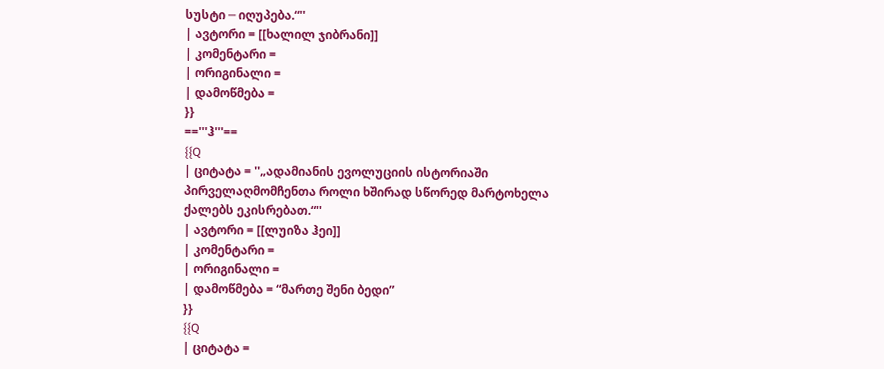სუსტი ─ იღუპება.“''
| ავტორი = [[ხალილ ჯიბრანი]]
| კომენტარი =
| ორიგინალი =
| დამოწმება =
}}
=='''ჰ'''==
{{Q
| ციტატა = ''„ადამიანის ევოლუციის ისტორიაში პირველაღმომჩენთა როლი ხშირად სწორედ მარტოხელა ქალებს ეკისრებათ.“''
| ავტორი = [[ლუიზა ჰეი]]
| კომენტარი =
| ორიგინალი =
| დამოწმება = “მართე შენი ბედი”
}}
{{Q
| ციტატა =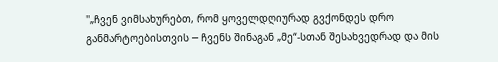''„ჩვენ ვიმსახურებთ, რომ ყოველდღიურად გვქონდეს დრო განმარტოებისთვის ─ ჩვენს შინაგან „მე“-სთან შესახვედრად და მის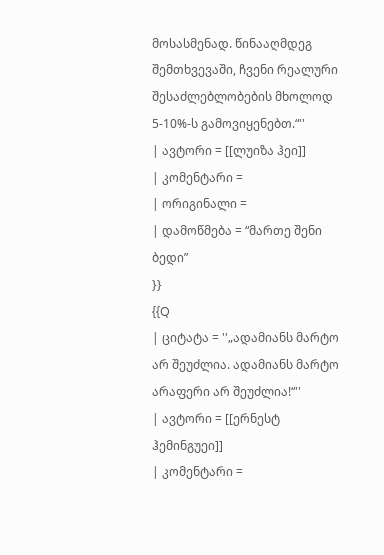მოსასმენად. წინააღმდეგ შემთხვევაში, ჩვენი რეალური შესაძლებლობების მხოლოდ 5-10%-ს გამოვიყენებთ.“''
| ავტორი = [[ლუიზა ჰეი]]
| კომენტარი =
| ორიგინალი =
| დამოწმება = “მართე შენი ბედი”
}}
{{Q
| ციტატა = ''„ადამიანს მარტო არ შეუძლია. ადამიანს მარტო არაფერი არ შეუძლია!“''
| ავტორი = [[ერნესტ ჰემინგუეი]]
| კომენტარი =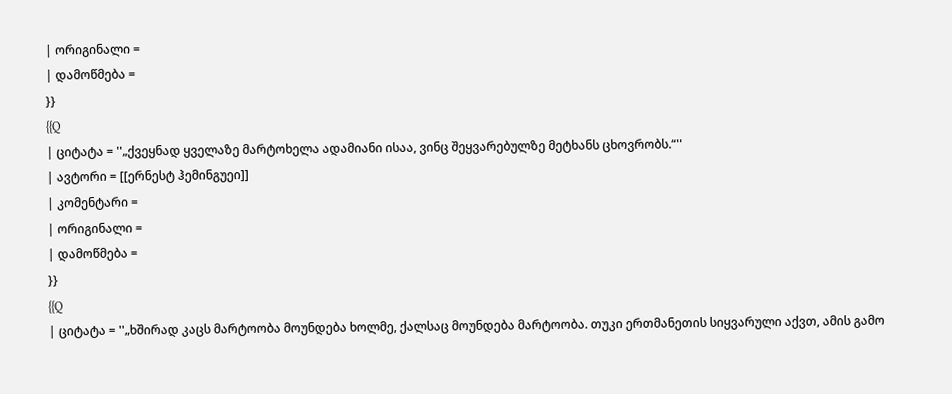| ორიგინალი =
| დამოწმება =
}}
{{Q
| ციტატა = ''„ქვეყნად ყველაზე მარტოხელა ადამიანი ისაა, ვინც შეყვარებულზე მეტხანს ცხოვრობს.“''
| ავტორი = [[ერნესტ ჰემინგუეი]]
| კომენტარი =
| ორიგინალი =
| დამოწმება =
}}
{{Q
| ციტატა = ''„ხშირად კაცს მარტოობა მოუნდება ხოლმე, ქალსაც მოუნდება მარტოობა. თუკი ერთმანეთის სიყვარული აქვთ, ამის გამო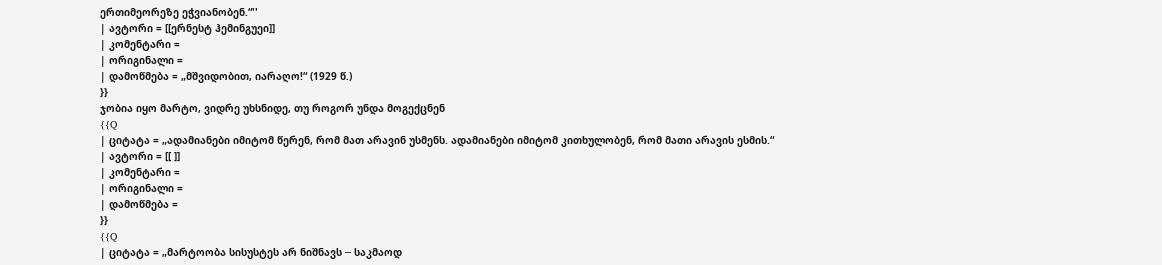ერთიმეორეზე ეჭვიანობენ.“''
| ავტორი = [[ერნესტ ჰემინგუეი]]
| კომენტარი =
| ორიგინალი =
| დამოწმება = „მშვიდობით, იარაღო!“ (1929 წ.)
}}
ჯობია იყო მარტო, ვიდრე უხსნიდე, თუ როგორ უნდა მოგექცნენ
{{Q
| ციტატა = „ადამიანები იმიტომ წერენ, რომ მათ არავინ უსმენს. ადამიანები იმიტომ კითხულობენ, რომ მათი არავის ესმის.“
| ავტორი = [[ ]]
| კომენტარი =
| ორიგინალი =
| დამოწმება =
}}
{{Q
| ციტატა = „მარტოობა სისუსტეს არ ნიშნავს ─ საკმაოდ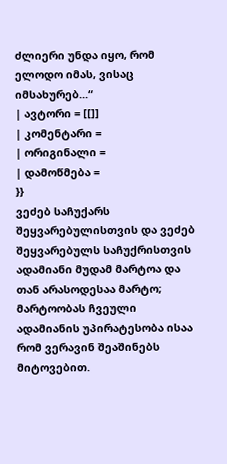ძლიერი უნდა იყო, რომ ელოდო იმას, ვისაც იმსახურებ...“
| ავტორი = [[]]
| კომენტარი =
| ორიგინალი =
| დამოწმება =
}}
ვეძებ საჩუქარს შეყვარებულისთვის და ვეძებ შეყვარებულს საჩუქრისთვის
ადამიანი მუდამ მარტოა და თან არასოდესაა მარტო;
მარტოობას ჩვეული ადამიანის უპირატესობა ისაა რომ ვერავინ შეაშინებს მიტოვებით.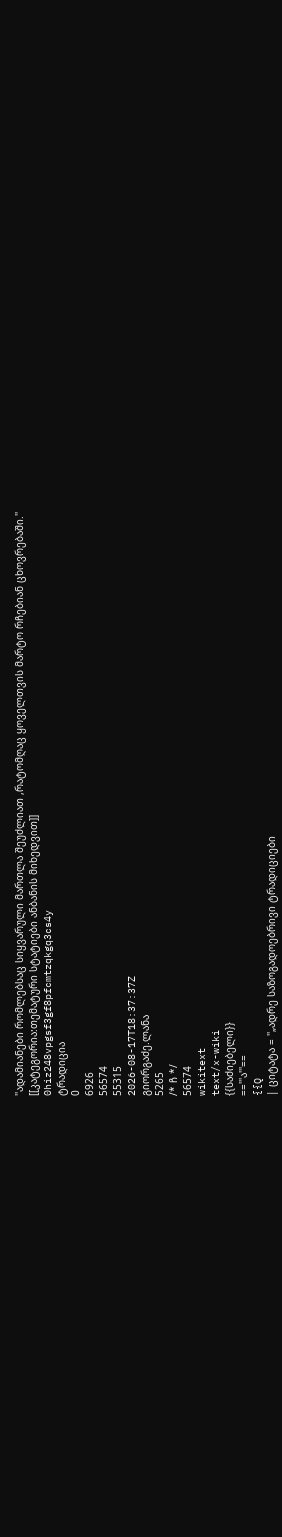''ადამიანები რომლებსაც სიყვარული მართლა შეუძლიათ ,რატომღაც ყოველთვის მარტო რჩებიან ცხოვრებაში.''
[[კატეგორია:თემატური სტატიები ანბანის მიხედვით]]
0hiz248vpgsf3gf8pfcmtzqkgq3cs4y
ტრადიცია
0
6926
56574
55315
2026-08-17T18:37:37Z
გიორგაძე.ლანა
5265
/* ჩ */
56574
wikitext
text/x-wiki
{{საძიებელი}}
=='''ა'''==
{{Q
| ციტატა = ''„ადრე საზოგადოებრივი ტრადიციები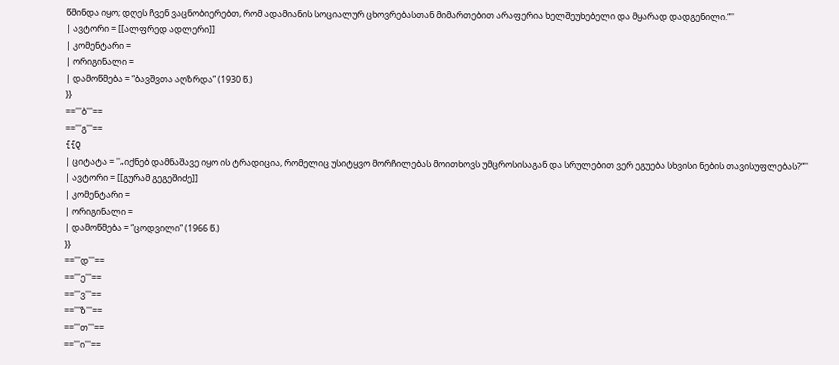წმინდა იყო; დღეს ჩვენ ვაცნობიერებთ, რომ ადამიანის სოციალურ ცხოვრებასთან მიმართებით არაფერია ხელშეუხებელი და მყარად დადგენილი.“''
| ავტორი = [[ალფრედ ადლერი]]
| კომენტარი =
| ორიგინალი =
| დამოწმება = “ბავშვთა აღზრდა” (1930 წ.)
}}
=='''ბ'''==
=='''გ'''==
{{Q
| ციტატა = ''„იქნებ დამნაშავე იყო ის ტრადიცია, რომელიც უსიტყვო მორჩილებას მოითხოვს უმცროსისაგან და სრულებით ვერ ეგუება სხვისი ნების თავისუფლებას?“''
| ავტორი = [[გურამ გეგეშიძე]]
| კომენტარი =
| ორიგინალი =
| დამოწმება = “ცოდვილი” (1966 წ.)
}}
=='''დ'''==
=='''ე'''==
=='''ვ'''==
=='''ზ'''==
=='''თ'''==
=='''ი'''==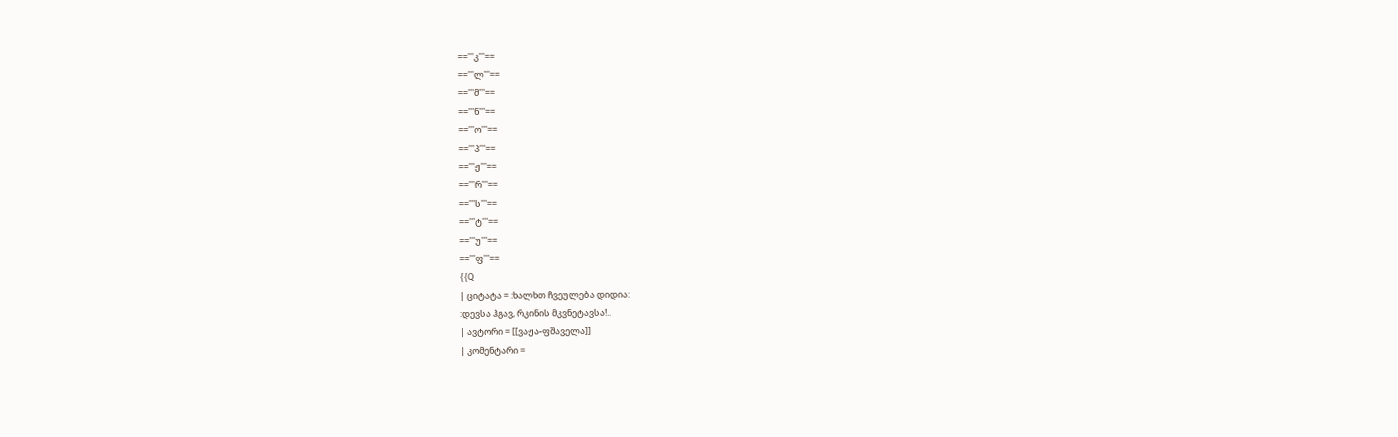=='''კ'''==
=='''ლ'''==
=='''მ'''==
=='''ნ'''==
=='''ო'''==
=='''პ'''==
=='''ჟ'''==
=='''რ'''==
=='''ს'''==
=='''ტ'''==
=='''უ'''==
=='''ფ'''==
{{Q
| ციტატა = :ხალხთ ჩვეულება დიდია:
:დევსა ჰგავ, რკინის მკვნეტავსა!..
| ავტორი = [[ვაჟა-ფშაველა]]
| კომენტარი =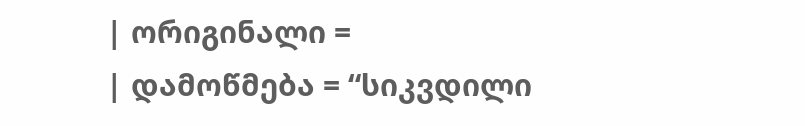| ორიგინალი =
| დამოწმება = “სიკვდილი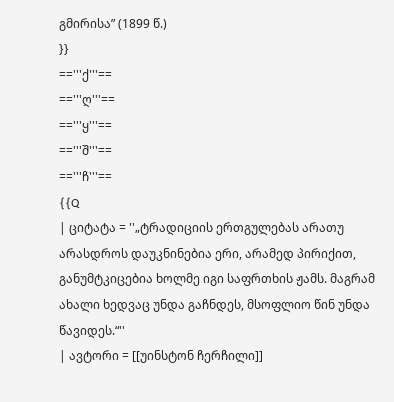გმირისა” (1899 წ.)
}}
=='''ქ'''==
=='''ღ'''==
=='''ყ'''==
=='''შ'''==
=='''ჩ'''==
{{Q
| ციტატა = ''„ტრადიციის ერთგულებას არათუ არასდროს დაუკნინებია ერი, არამედ პირიქით, განუმტკიცებია ხოლმე იგი საფრთხის ჟამს. მაგრამ ახალი ხედვაც უნდა გაჩნდეს, მსოფლიო წინ უნდა წავიდეს.“''
| ავტორი = [[უინსტონ ჩერჩილი]]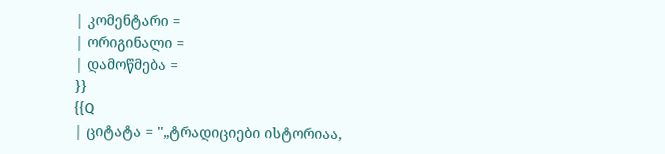| კომენტარი =
| ორიგინალი =
| დამოწმება =
}}
{{Q
| ციტატა = ''„ტრადიციები ისტორიაა,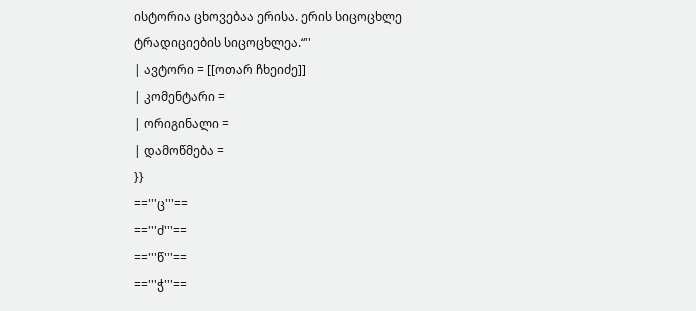ისტორია ცხოვებაა ერისა. ერის სიცოცხლე ტრადიციების სიცოცხლეა.“''
| ავტორი = [[ოთარ ჩხეიძე]]
| კომენტარი =
| ორიგინალი =
| დამოწმება =
}}
=='''ც'''==
=='''ძ'''==
=='''წ'''==
=='''ჭ'''==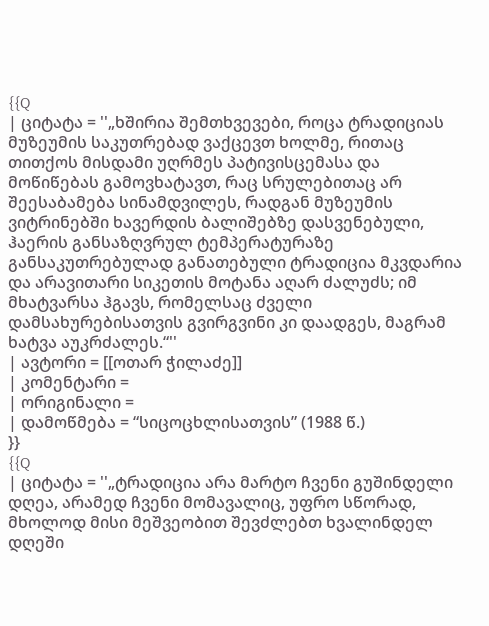{{Q
| ციტატა = ''„ხშირია შემთხვევები, როცა ტრადიციას მუზეუმის საკუთრებად ვაქცევთ ხოლმე, რითაც თითქოს მისდამი უღრმეს პატივისცემასა და მოწიწებას გამოვხატავთ, რაც სრულებითაც არ შეესაბამება სინამდვილეს, რადგან მუზეუმის ვიტრინებში ხავერდის ბალიშებზე დასვენებული, ჰაერის განსაზღვრულ ტემპერატურაზე განსაკუთრებულად განათებული ტრადიცია მკვდარია და არავითარი სიკეთის მოტანა აღარ ძალუძს; იმ მხატვარსა ჰგავს, რომელსაც ძველი დამსახურებისათვის გვირგვინი კი დაადგეს, მაგრამ ხატვა აუკრძალეს.“''
| ავტორი = [[ოთარ ჭილაძე]]
| კომენტარი =
| ორიგინალი =
| დამოწმება = “სიცოცხლისათვის” (1988 წ.)
}}
{{Q
| ციტატა = ''„ტრადიცია არა მარტო ჩვენი გუშინდელი დღეა, არამედ ჩვენი მომავალიც, უფრო სწორად, მხოლოდ მისი მეშვეობით შევძლებთ ხვალინდელ დღეში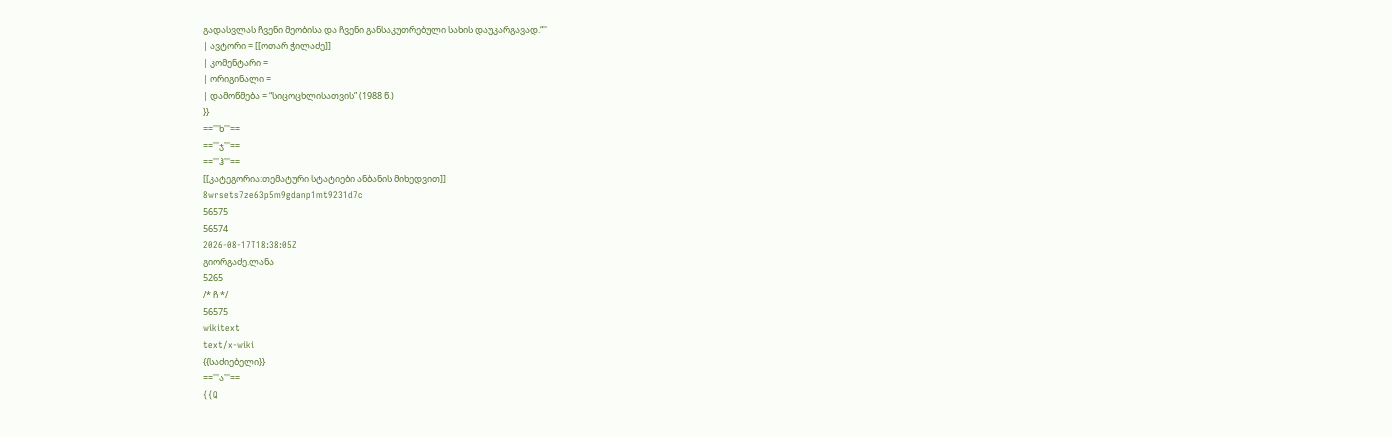გადასვლას ჩვენი მეობისა და ჩვენი განსაკუთრებული სახის დაუკარგავად.“''
| ავტორი = [[ოთარ ჭილაძე]]
| კომენტარი =
| ორიგინალი =
| დამოწმება = “სიცოცხლისათვის” (1988 წ.)
}}
=='''ხ'''==
=='''ჯ'''==
=='''ჰ'''==
[[კატეგორია:თემატური სტატიები ანბანის მიხედვით]]
8wrsets7ze63p5m9gdanp1mt9231d7c
56575
56574
2026-08-17T18:38:05Z
გიორგაძე.ლანა
5265
/* ჩ */
56575
wikitext
text/x-wiki
{{საძიებელი}}
=='''ა'''==
{{Q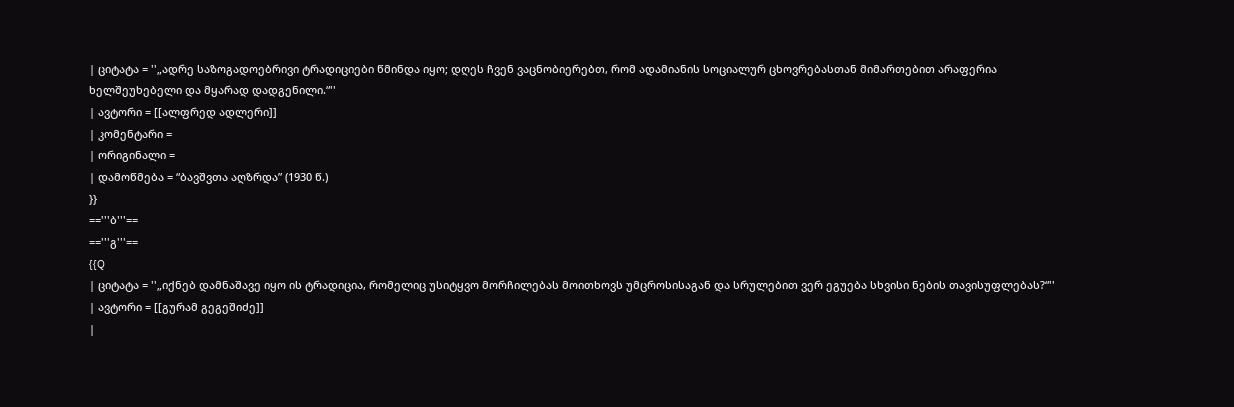| ციტატა = ''„ადრე საზოგადოებრივი ტრადიციები წმინდა იყო; დღეს ჩვენ ვაცნობიერებთ, რომ ადამიანის სოციალურ ცხოვრებასთან მიმართებით არაფერია ხელშეუხებელი და მყარად დადგენილი.“''
| ავტორი = [[ალფრედ ადლერი]]
| კომენტარი =
| ორიგინალი =
| დამოწმება = “ბავშვთა აღზრდა” (1930 წ.)
}}
=='''ბ'''==
=='''გ'''==
{{Q
| ციტატა = ''„იქნებ დამნაშავე იყო ის ტრადიცია, რომელიც უსიტყვო მორჩილებას მოითხოვს უმცროსისაგან და სრულებით ვერ ეგუება სხვისი ნების თავისუფლებას?“''
| ავტორი = [[გურამ გეგეშიძე]]
|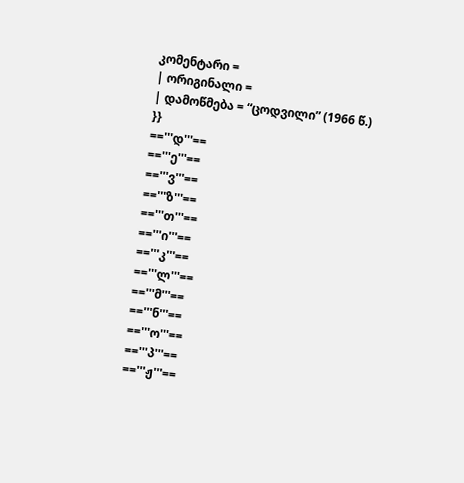კომენტარი =
| ორიგინალი =
| დამოწმება = “ცოდვილი” (1966 წ.)
}}
=='''დ'''==
=='''ე'''==
=='''ვ'''==
=='''ზ'''==
=='''თ'''==
=='''ი'''==
=='''კ'''==
=='''ლ'''==
=='''მ'''==
=='''ნ'''==
=='''ო'''==
=='''პ'''==
=='''ჟ'''==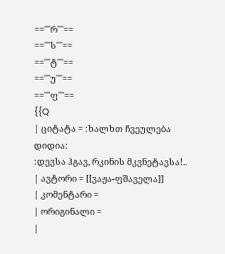=='''რ'''==
=='''ს'''==
=='''ტ'''==
=='''უ'''==
=='''ფ'''==
{{Q
| ციტატა = :ხალხთ ჩვეულება დიდია:
:დევსა ჰგავ, რკინის მკვნეტავსა!..
| ავტორი = [[ვაჟა-ფშაველა]]
| კომენტარი =
| ორიგინალი =
|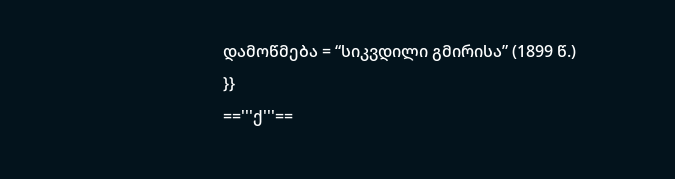დამოწმება = “სიკვდილი გმირისა” (1899 წ.)
}}
=='''ქ'''==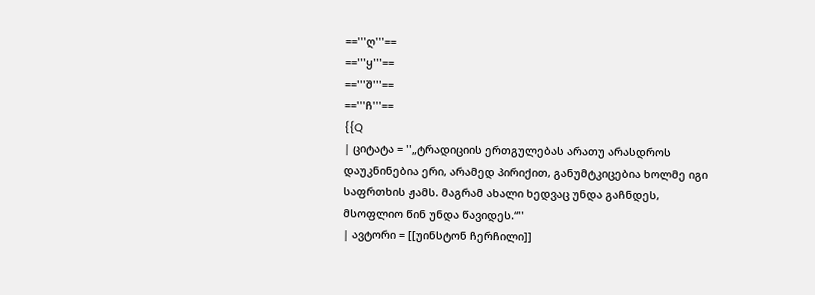=='''ღ'''==
=='''ყ'''==
=='''შ'''==
=='''ჩ'''==
{{Q
| ციტატა = ''„ტრადიციის ერთგულებას არათუ არასდროს დაუკნინებია ერი, არამედ პირიქით, განუმტკიცებია ხოლმე იგი საფრთხის ჟამს. მაგრამ ახალი ხედვაც უნდა გაჩნდეს, მსოფლიო წინ უნდა წავიდეს.“''
| ავტორი = [[უინსტონ ჩერჩილი]]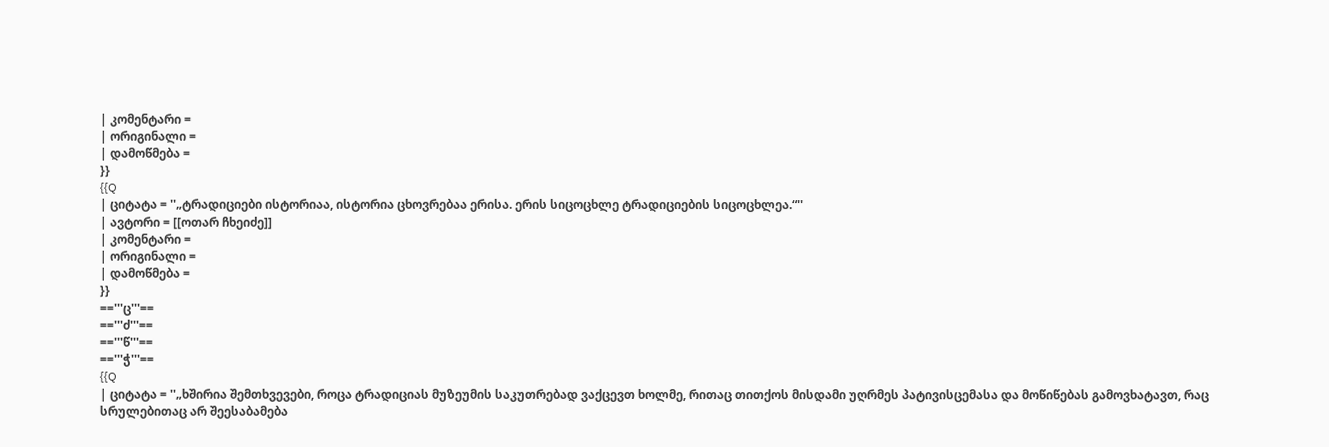| კომენტარი =
| ორიგინალი =
| დამოწმება =
}}
{{Q
| ციტატა = ''„ტრადიციები ისტორიაა, ისტორია ცხოვრებაა ერისა. ერის სიცოცხლე ტრადიციების სიცოცხლეა.“''
| ავტორი = [[ოთარ ჩხეიძე]]
| კომენტარი =
| ორიგინალი =
| დამოწმება =
}}
=='''ც'''==
=='''ძ'''==
=='''წ'''==
=='''ჭ'''==
{{Q
| ციტატა = ''„ხშირია შემთხვევები, როცა ტრადიციას მუზეუმის საკუთრებად ვაქცევთ ხოლმე, რითაც თითქოს მისდამი უღრმეს პატივისცემასა და მოწიწებას გამოვხატავთ, რაც სრულებითაც არ შეესაბამება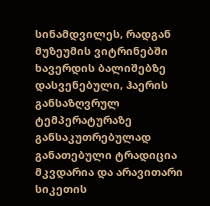სინამდვილეს, რადგან მუზეუმის ვიტრინებში ხავერდის ბალიშებზე დასვენებული, ჰაერის განსაზღვრულ ტემპერატურაზე განსაკუთრებულად განათებული ტრადიცია მკვდარია და არავითარი სიკეთის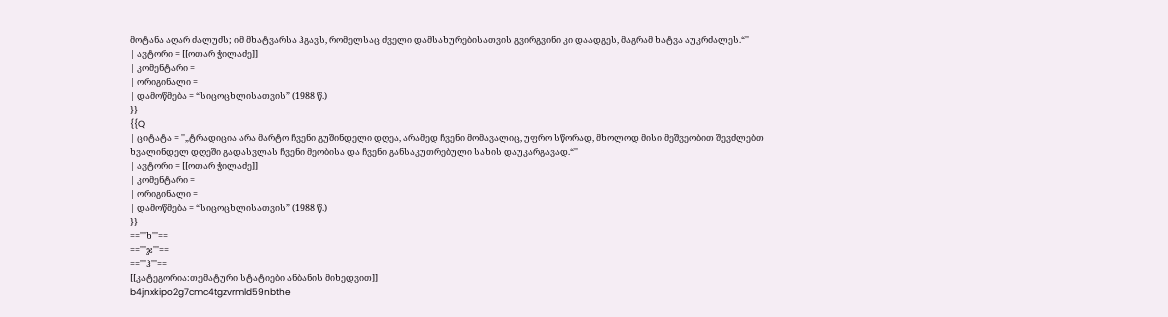მოტანა აღარ ძალუძს; იმ მხატვარსა ჰგავს, რომელსაც ძველი დამსახურებისათვის გვირგვინი კი დაადგეს, მაგრამ ხატვა აუკრძალეს.“''
| ავტორი = [[ოთარ ჭილაძე]]
| კომენტარი =
| ორიგინალი =
| დამოწმება = “სიცოცხლისათვის” (1988 წ.)
}}
{{Q
| ციტატა = ''„ტრადიცია არა მარტო ჩვენი გუშინდელი დღეა, არამედ ჩვენი მომავალიც, უფრო სწორად, მხოლოდ მისი მეშვეობით შევძლებთ ხვალინდელ დღეში გადასვლას ჩვენი მეობისა და ჩვენი განსაკუთრებული სახის დაუკარგავად.“''
| ავტორი = [[ოთარ ჭილაძე]]
| კომენტარი =
| ორიგინალი =
| დამოწმება = “სიცოცხლისათვის” (1988 წ.)
}}
=='''ხ'''==
=='''ჯ'''==
=='''ჰ'''==
[[კატეგორია:თემატური სტატიები ანბანის მიხედვით]]
b4jnxkipo2g7cmc4tgzvrmld59nbthe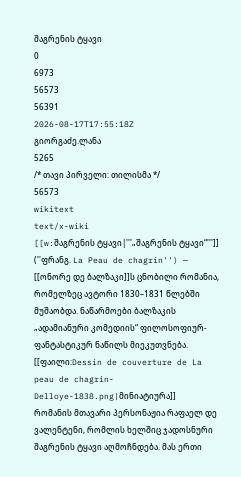შაგრენის ტყავი
0
6973
56573
56391
2026-08-17T17:55:18Z
გიორგაძე.ლანა
5265
/* თავი პირველი: თილისმა */
56573
wikitext
text/x-wiki
[[w:შაგრენის ტყავი|'''„შაგრენის ტყავი“''']] (''ფრანგ. La Peau de chagrin'') — [[ონორე დე ბალზაკი]]ს ცნობილი რომანია, რომელზეც ავტორი 1830–1831 წლებში მუშაობდა. ნაწარმოები ბალზაკის „ადამიანური კომედიის“ ფილოსოფიურ-ფანტასტიკურ ნაწილს მიეკუთვნება.
[[ფაილი:Dessin de couverture de La peau de chagrin-Delloye-1838.png|მინიატიურა]]
რომანის მთავარი პერსონაჟია რაფაელ დე ვალენტენი, რომლის ხელშიც ჯადოსნური შაგრენის ტყავი აღმოჩნდება. მას ერთი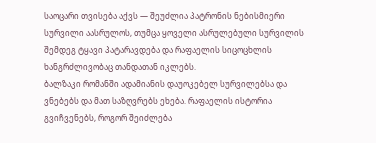საოცარი თვისება აქვს — შეუძლია პატრონის ნებისმიერი სურვილი აასრულოს, თუმცა ყოველი ასრულებული სურვილის შემდეგ ტყავი პატარავდება და რაფაელის სიცოცხლის ხანგრძლივობაც თანდათან იკლებს.
ბალზაკი რომანში ადამიანის დაუოკებელ სურვილებსა და ვნებებს და მათ საზღვრებს ეხება. რაფაელის ისტორია გვიჩვენებს, როგორ შეიძლება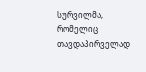სურვილმა, რომელიც თავდაპირველად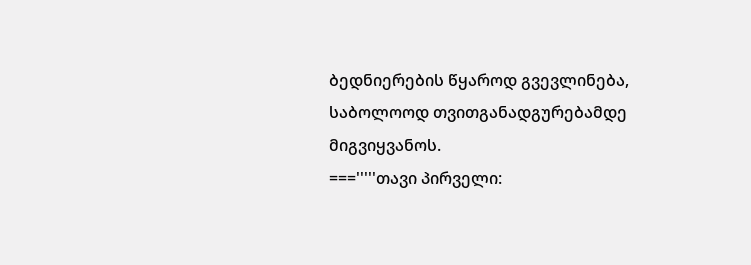ბედნიერების წყაროდ გვევლინება, საბოლოოდ თვითგანადგურებამდე მიგვიყვანოს.
==='''''თავი პირველი: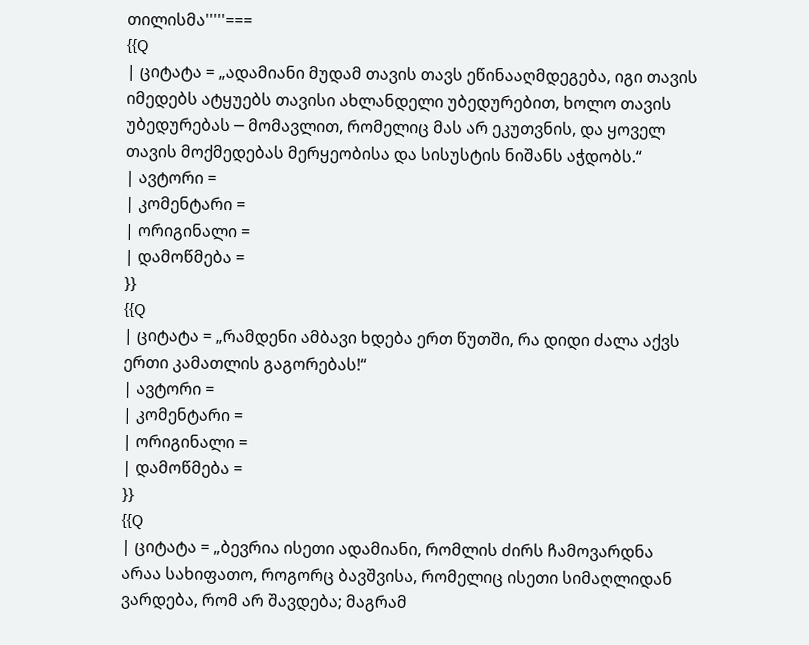თილისმა'''''===
{{Q
| ციტატა = „ადამიანი მუდამ თავის თავს ეწინააღმდეგება, იგი თავის იმედებს ატყუებს თავისი ახლანდელი უბედურებით, ხოლო თავის უბედურებას ─ მომავლით, რომელიც მას არ ეკუთვნის, და ყოველ თავის მოქმედებას მერყეობისა და სისუსტის ნიშანს აჭდობს.“
| ავტორი =
| კომენტარი =
| ორიგინალი =
| დამოწმება =
}}
{{Q
| ციტატა = „რამდენი ამბავი ხდება ერთ წუთში, რა დიდი ძალა აქვს ერთი კამათლის გაგორებას!“
| ავტორი =
| კომენტარი =
| ორიგინალი =
| დამოწმება =
}}
{{Q
| ციტატა = „ბევრია ისეთი ადამიანი, რომლის ძირს ჩამოვარდნა არაა სახიფათო, როგორც ბავშვისა, რომელიც ისეთი სიმაღლიდან ვარდება, რომ არ შავდება; მაგრამ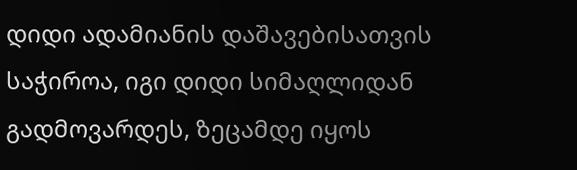დიდი ადამიანის დაშავებისათვის საჭიროა, იგი დიდი სიმაღლიდან გადმოვარდეს, ზეცამდე იყოს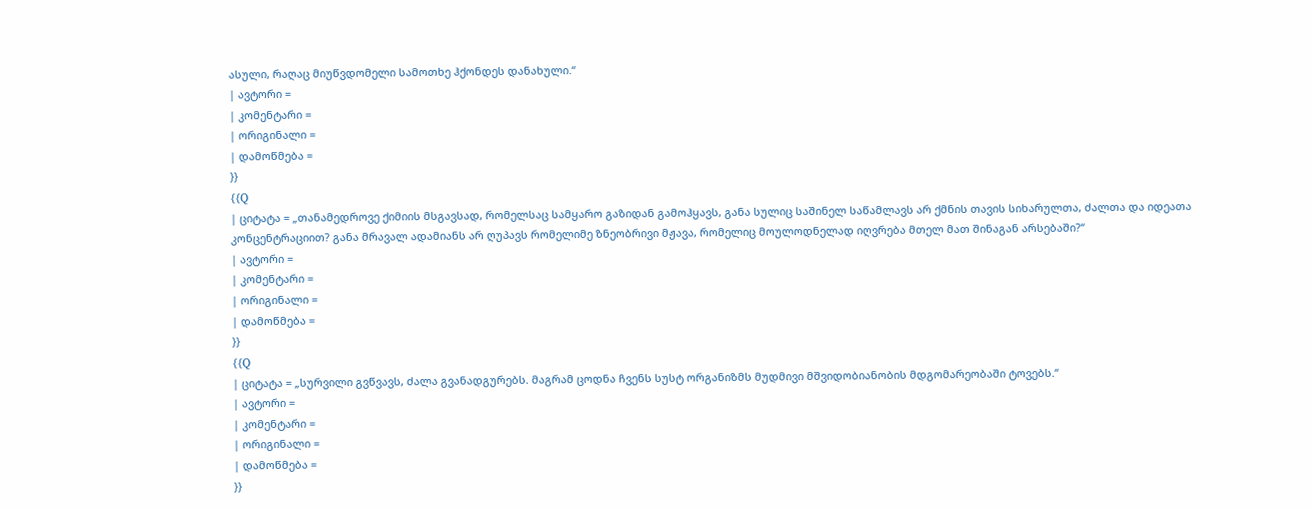ასული, რაღაც მიუწვდომელი სამოთხე ჰქონდეს დანახული.“
| ავტორი =
| კომენტარი =
| ორიგინალი =
| დამოწმება =
}}
{{Q
| ციტატა = „თანამედროვე ქიმიის მსგავსად, რომელსაც სამყარო გაზიდან გამოჰყავს, განა სულიც საშინელ საწამლავს არ ქმნის თავის სიხარულთა, ძალთა და იდეათა კონცენტრაციით? განა მრავალ ადამიანს არ ღუპავს რომელიმე ზნეობრივი მჟავა, რომელიც მოულოდნელად იღვრება მთელ მათ შინაგან არსებაში?“
| ავტორი =
| კომენტარი =
| ორიგინალი =
| დამოწმება =
}}
{{Q
| ციტატა = „სურვილი გვწვავს, ძალა გვანადგურებს. მაგრამ ცოდნა ჩვენს სუსტ ორგანიზმს მუდმივი მშვიდობიანობის მდგომარეობაში ტოვებს.“
| ავტორი =
| კომენტარი =
| ორიგინალი =
| დამოწმება =
}}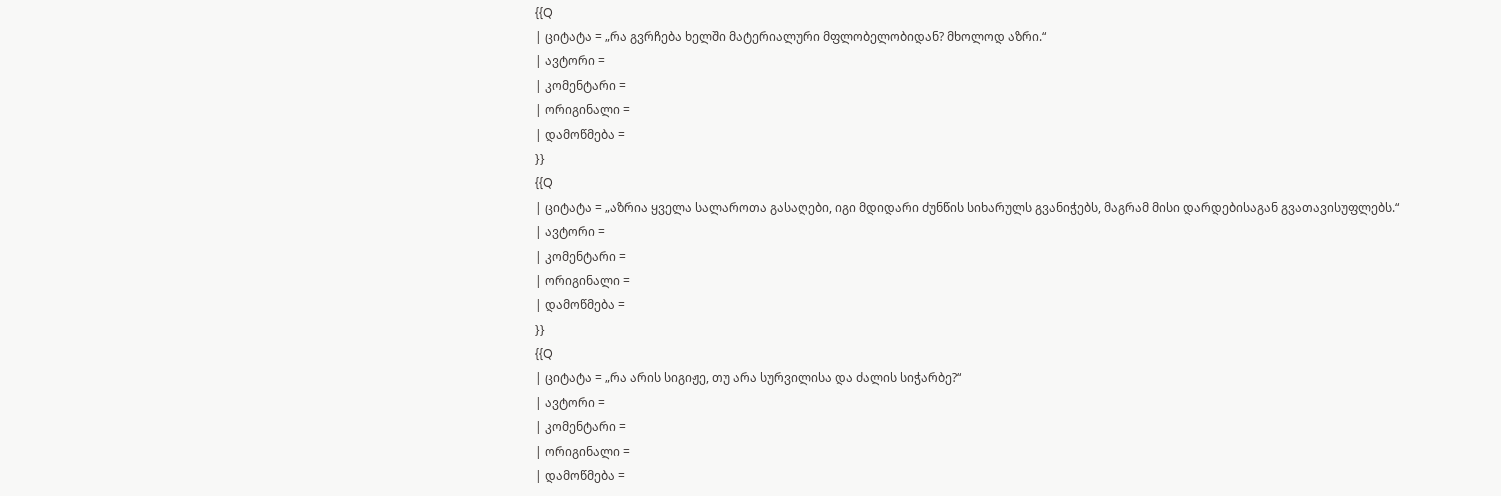{{Q
| ციტატა = „რა გვრჩება ხელში მატერიალური მფლობელობიდან? მხოლოდ აზრი.“
| ავტორი =
| კომენტარი =
| ორიგინალი =
| დამოწმება =
}}
{{Q
| ციტატა = „აზრია ყველა სალაროთა გასაღები, იგი მდიდარი ძუნწის სიხარულს გვანიჭებს, მაგრამ მისი დარდებისაგან გვათავისუფლებს.“
| ავტორი =
| კომენტარი =
| ორიგინალი =
| დამოწმება =
}}
{{Q
| ციტატა = „რა არის სიგიჟე, თუ არა სურვილისა და ძალის სიჭარბე?“
| ავტორი =
| კომენტარი =
| ორიგინალი =
| დამოწმება =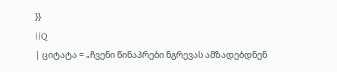}}
{{Q
| ციტატა = „ჩვენი წინაპრები ნგრევას ამზადებდნენ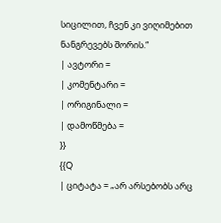სიცილით, ჩვენ კი ვიღიმებით ნანგრევებს შორის.“
| ავტორი =
| კომენტარი =
| ორიგინალი =
| დამოწმება =
}}
{{Q
| ციტატა = „არ არსებობს არც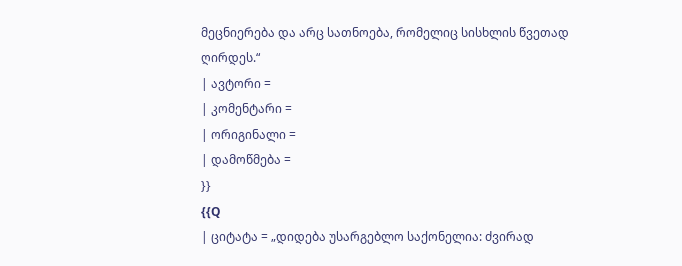მეცნიერება და არც სათნოება, რომელიც სისხლის წვეთად ღირდეს.“
| ავტორი =
| კომენტარი =
| ორიგინალი =
| დამოწმება =
}}
{{Q
| ციტატა = „დიდება უსარგებლო საქონელია: ძვირად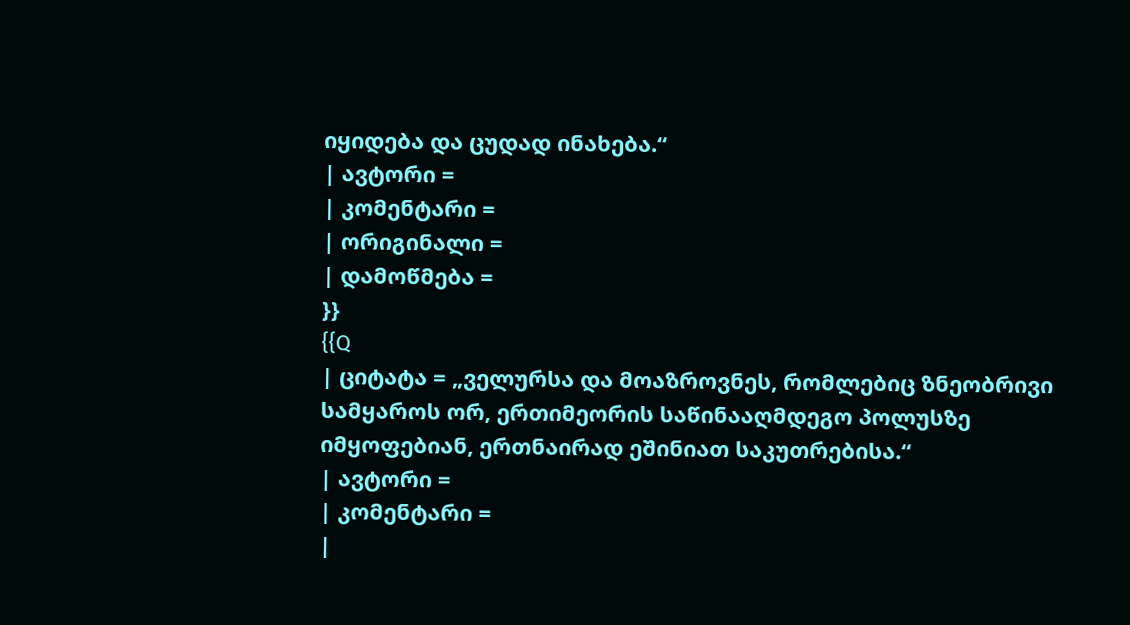იყიდება და ცუდად ინახება.“
| ავტორი =
| კომენტარი =
| ორიგინალი =
| დამოწმება =
}}
{{Q
| ციტატა = „ველურსა და მოაზროვნეს, რომლებიც ზნეობრივი სამყაროს ორ, ერთიმეორის საწინააღმდეგო პოლუსზე იმყოფებიან, ერთნაირად ეშინიათ საკუთრებისა.“
| ავტორი =
| კომენტარი =
|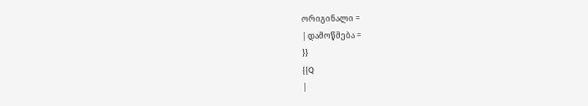ორიგინალი =
| დამოწმება =
}}
{{Q
|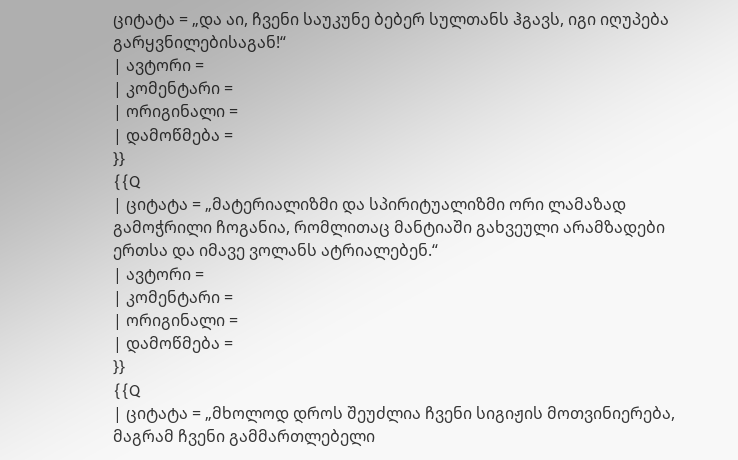ციტატა = „და აი, ჩვენი საუკუნე ბებერ სულთანს ჰგავს, იგი იღუპება გარყვნილებისაგან!“
| ავტორი =
| კომენტარი =
| ორიგინალი =
| დამოწმება =
}}
{{Q
| ციტატა = „მატერიალიზმი და სპირიტუალიზმი ორი ლამაზად გამოჭრილი ჩოგანია, რომლითაც მანტიაში გახვეული არამზადები ერთსა და იმავე ვოლანს ატრიალებენ.“
| ავტორი =
| კომენტარი =
| ორიგინალი =
| დამოწმება =
}}
{{Q
| ციტატა = „მხოლოდ დროს შეუძლია ჩვენი სიგიჟის მოთვინიერება, მაგრამ ჩვენი გამმართლებელი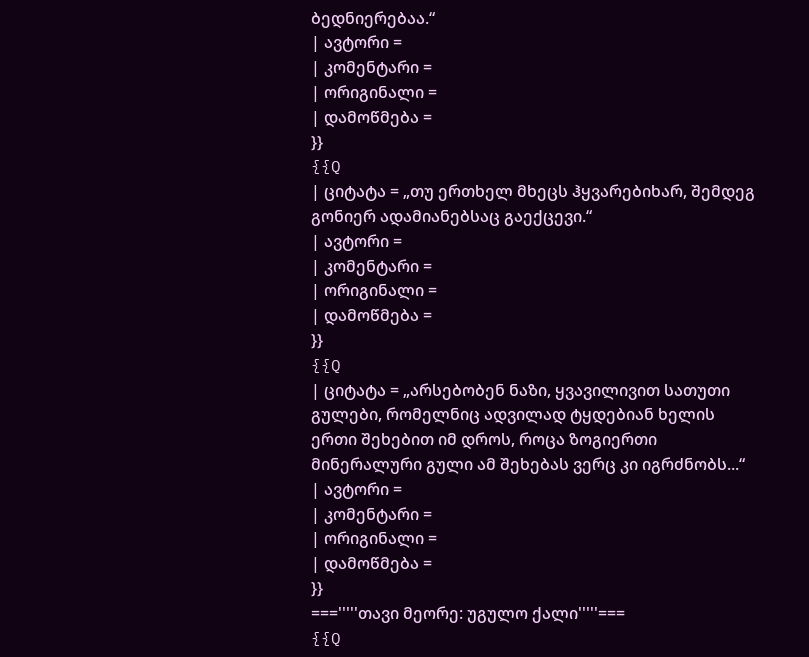ბედნიერებაა.“
| ავტორი =
| კომენტარი =
| ორიგინალი =
| დამოწმება =
}}
{{Q
| ციტატა = „თუ ერთხელ მხეცს ჰყვარებიხარ, შემდეგ გონიერ ადამიანებსაც გაექცევი.“
| ავტორი =
| კომენტარი =
| ორიგინალი =
| დამოწმება =
}}
{{Q
| ციტატა = „არსებობენ ნაზი, ყვავილივით სათუთი გულები, რომელნიც ადვილად ტყდებიან ხელის ერთი შეხებით იმ დროს, როცა ზოგიერთი მინერალური გული ამ შეხებას ვერც კი იგრძნობს...“
| ავტორი =
| კომენტარი =
| ორიგინალი =
| დამოწმება =
}}
==='''''თავი მეორე: უგულო ქალი'''''===
{{Q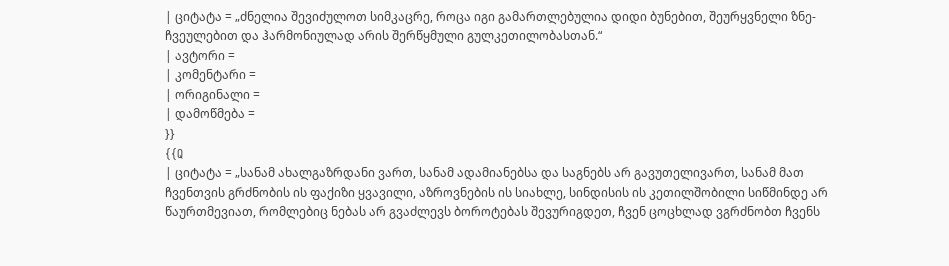| ციტატა = „ძნელია შევიძულოთ სიმკაცრე, როცა იგი გამართლებულია დიდი ბუნებით, შეურყვნელი ზნე-ჩვეულებით და ჰარმონიულად არის შერწყმული გულკეთილობასთან.“
| ავტორი =
| კომენტარი =
| ორიგინალი =
| დამოწმება =
}}
{{Q
| ციტატა = „სანამ ახალგაზრდანი ვართ, სანამ ადამიანებსა და საგნებს არ გავუთელივართ, სანამ მათ ჩვენთვის გრძნობის ის ფაქიზი ყვავილი, აზროვნების ის სიახლე, სინდისის ის კეთილშობილი სიწმინდე არ წაურთმევიათ, რომლებიც ნებას არ გვაძლევს ბოროტებას შევურიგდეთ, ჩვენ ცოცხლად ვგრძნობთ ჩვენს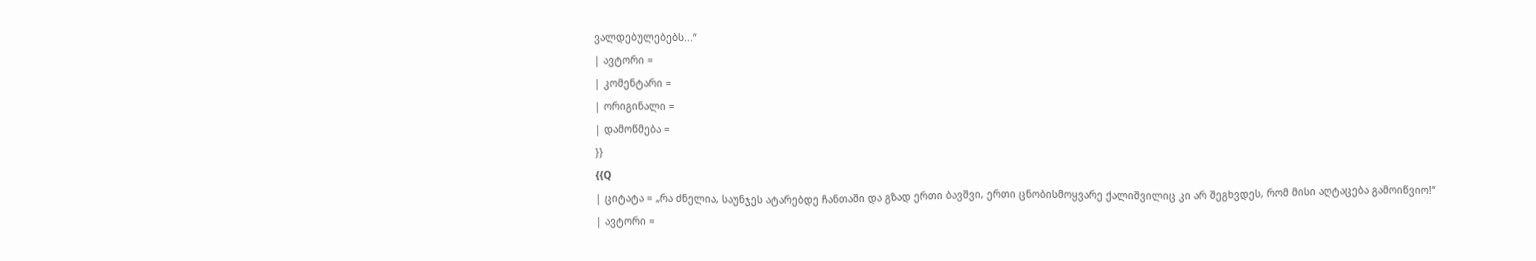ვალდებულებებს...“
| ავტორი =
| კომენტარი =
| ორიგინალი =
| დამოწმება =
}}
{{Q
| ციტატა = „რა ძნელია, საუნჯეს ატარებდე ჩანთაში და გზად ერთი ბავშვი, ერთი ცნობისმოყვარე ქალიშვილიც კი არ შეგხვდეს, რომ მისი აღტაცება გამოიწვიო!“
| ავტორი =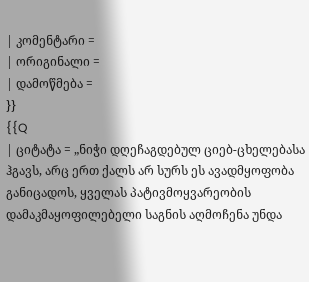| კომენტარი =
| ორიგინალი =
| დამოწმება =
}}
{{Q
| ციტატა = „ნიჭი დღეჩაგდებულ ციებ-ცხელებასა ჰგავს, არც ერთ ქალს არ სურს ეს ავადმყოფობა განიცადოს, ყველას პატივმოყვარეობის დამაკმაყოფილებელი საგნის აღმოჩენა უნდა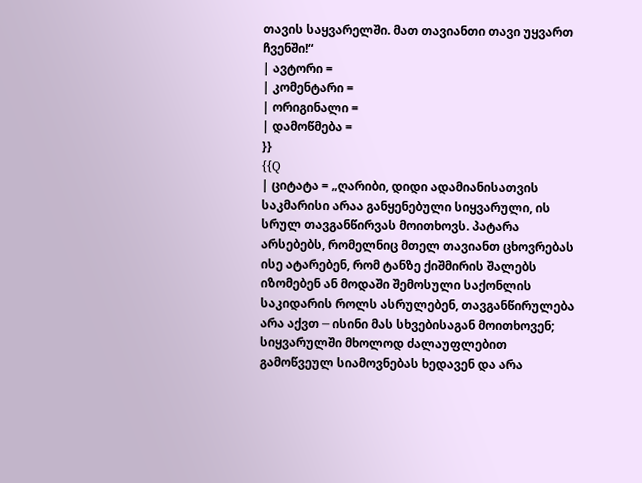თავის საყვარელში. მათ თავიანთი თავი უყვართ ჩვენში!“
| ავტორი =
| კომენტარი =
| ორიგინალი =
| დამოწმება =
}}
{{Q
| ციტატა = „ღარიბი, დიდი ადამიანისათვის საკმარისი არაა განყენებული სიყვარული, ის სრულ თავგანწირვას მოითხოვს. პატარა არსებებს, რომელნიც მთელ თავიანთ ცხოვრებას ისე ატარებენ, რომ ტანზე ქიშმირის შალებს იზომებენ ან მოდაში შემოსული საქონლის საკიდარის როლს ასრულებენ, თავგანწირულება არა აქვთ ─ ისინი მას სხვებისაგან მოითხოვენ; სიყვარულში მხოლოდ ძალაუფლებით გამოწვეულ სიამოვნებას ხედავენ და არა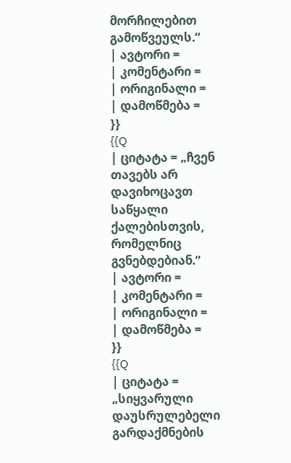მორჩილებით გამოწვეულს.“
| ავტორი =
| კომენტარი =
| ორიგინალი =
| დამოწმება =
}}
{{Q
| ციტატა = „ჩვენ თავებს არ დავიხოცავთ საწყალი ქალებისთვის, რომელნიც გვნებდებიან.“
| ავტორი =
| კომენტარი =
| ორიგინალი =
| დამოწმება =
}}
{{Q
| ციტატა = „სიყვარული დაუსრულებელი გარდაქმნების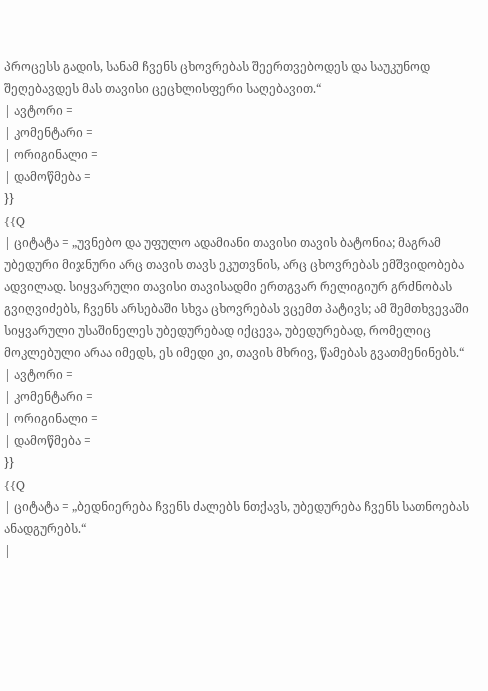პროცესს გადის, სანამ ჩვენს ცხოვრებას შეერთვებოდეს და საუკუნოდ შეღებავდეს მას თავისი ცეცხლისფერი საღებავით.“
| ავტორი =
| კომენტარი =
| ორიგინალი =
| დამოწმება =
}}
{{Q
| ციტატა = „უვნებო და უფულო ადამიანი თავისი თავის ბატონია; მაგრამ უბედური მიჯნური არც თავის თავს ეკუთვნის, არც ცხოვრებას ემშვიდობება ადვილად. სიყვარული თავისი თავისადმი ერთგვარ რელიგიურ გრძნობას გვიღვიძებს, ჩვენს არსებაში სხვა ცხოვრებას ვცემთ პატივს; ამ შემთხვევაში სიყვარული უსაშინელეს უბედურებად იქცევა, უბედურებად, რომელიც მოკლებული არაა იმედს, ეს იმედი კი, თავის მხრივ, წამებას გვათმენინებს.“
| ავტორი =
| კომენტარი =
| ორიგინალი =
| დამოწმება =
}}
{{Q
| ციტატა = „ბედნიერება ჩვენს ძალებს ნთქავს, უბედურება ჩვენს სათნოებას ანადგურებს.“
|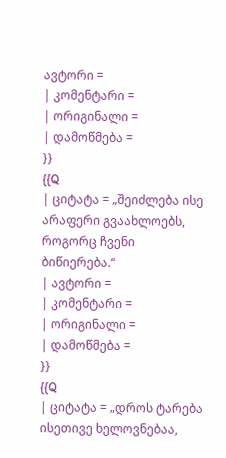ავტორი =
| კომენტარი =
| ორიგინალი =
| დამოწმება =
}}
{{Q
| ციტატა = „შეიძლება ისე არაფერი გვაახლოებს, როგორც ჩვენი ბიწიერება.“
| ავტორი =
| კომენტარი =
| ორიგინალი =
| დამოწმება =
}}
{{Q
| ციტატა = „დროს ტარება ისეთივე ხელოვნებაა,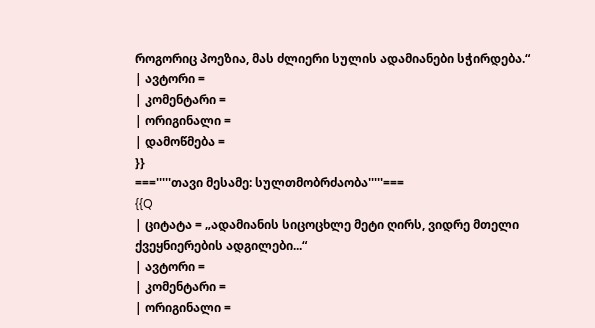როგორიც პოეზია, მას ძლიერი სულის ადამიანები სჭირდება.“
| ავტორი =
| კომენტარი =
| ორიგინალი =
| დამოწმება =
}}
==='''''თავი მესამე: სულთმობრძაობა'''''===
{{Q
| ციტატა = „ადამიანის სიცოცხლე მეტი ღირს, ვიდრე მთელი ქვეყნიერების ადგილები...“
| ავტორი =
| კომენტარი =
| ორიგინალი =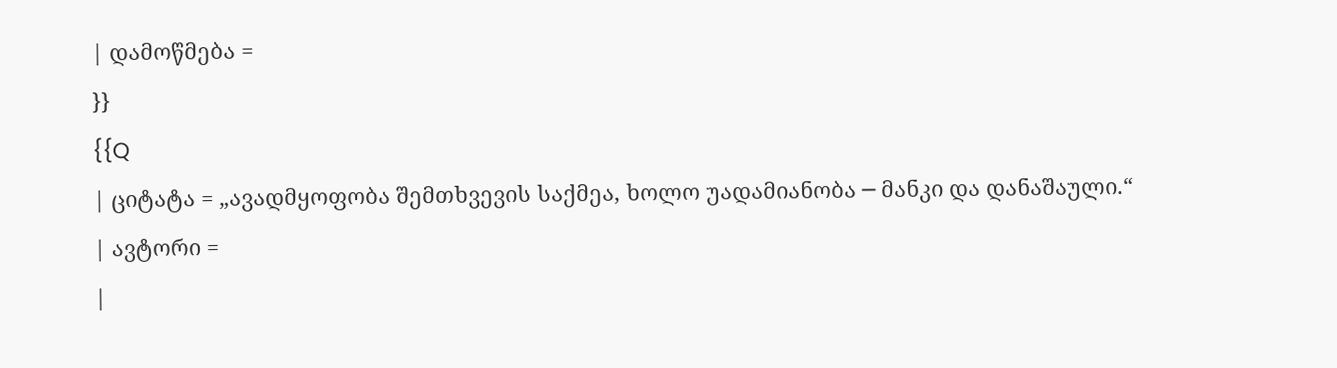| დამოწმება =
}}
{{Q
| ციტატა = „ავადმყოფობა შემთხვევის საქმეა, ხოლო უადამიანობა ─ მანკი და დანაშაული.“
| ავტორი =
|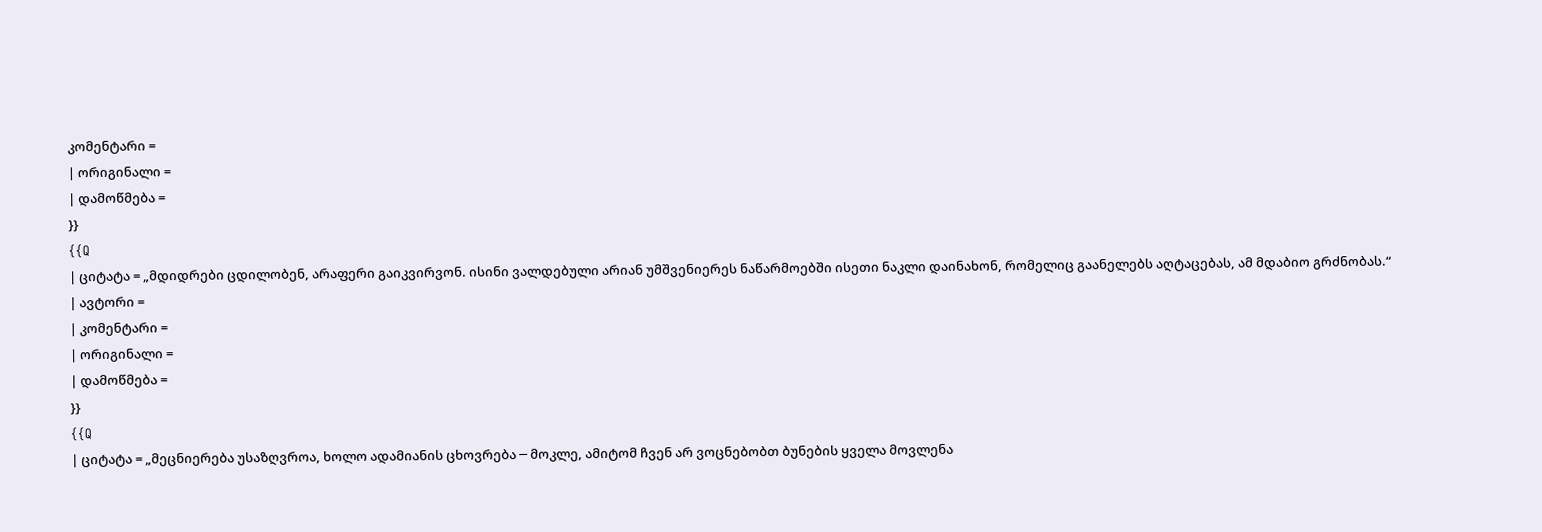კომენტარი =
| ორიგინალი =
| დამოწმება =
}}
{{Q
| ციტატა = „მდიდრები ცდილობენ, არაფერი გაიკვირვონ. ისინი ვალდებული არიან უმშვენიერეს ნაწარმოებში ისეთი ნაკლი დაინახონ, რომელიც გაანელებს აღტაცებას, ამ მდაბიო გრძნობას.“
| ავტორი =
| კომენტარი =
| ორიგინალი =
| დამოწმება =
}}
{{Q
| ციტატა = „მეცნიერება უსაზღვროა, ხოლო ადამიანის ცხოვრება ─ მოკლე, ამიტომ ჩვენ არ ვოცნებობთ ბუნების ყველა მოვლენა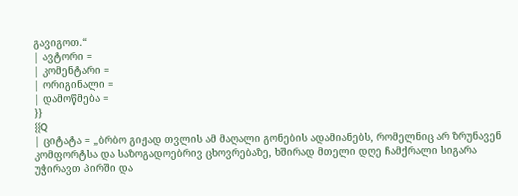გავიგოთ.“
| ავტორი =
| კომენტარი =
| ორიგინალი =
| დამოწმება =
}}
{{Q
| ციტატა = „ბრბო გიჟად თვლის ამ მაღალი გონების ადამიანებს, რომელნიც არ ზრუნავენ კომფორტსა და საზოგადოებრივ ცხოვრებაზე, ხშირად მთელი დღე ჩამქრალი სიგარა უჭირავთ პირში და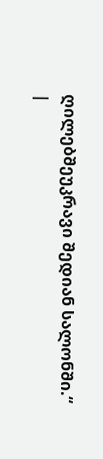ღილებშეუკრავი შედიან სალონში.“
|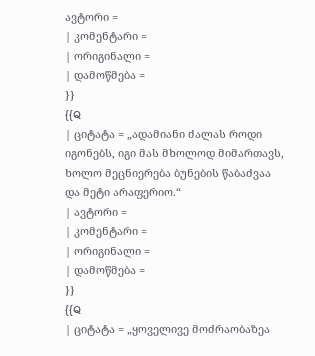ავტორი =
| კომენტარი =
| ორიგინალი =
| დამოწმება =
}}
{{Q
| ციტატა = „ადამიანი ძალას როდი იგონებს, იგი მას მხოლოდ მიმართავს, ხოლო მეცნიერება ბუნების წაბაძვაა და მეტი არაფერიო.“
| ავტორი =
| კომენტარი =
| ორიგინალი =
| დამოწმება =
}}
{{Q
| ციტატა = „ყოველივე მოძრაობაზეა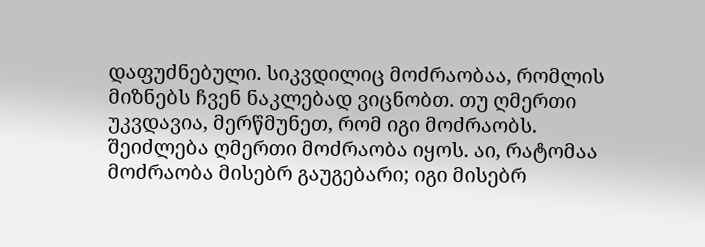დაფუძნებული. სიკვდილიც მოძრაობაა, რომლის მიზნებს ჩვენ ნაკლებად ვიცნობთ. თუ ღმერთი უკვდავია, მერწმუნეთ, რომ იგი მოძრაობს. შეიძლება ღმერთი მოძრაობა იყოს. აი, რატომაა მოძრაობა მისებრ გაუგებარი; იგი მისებრ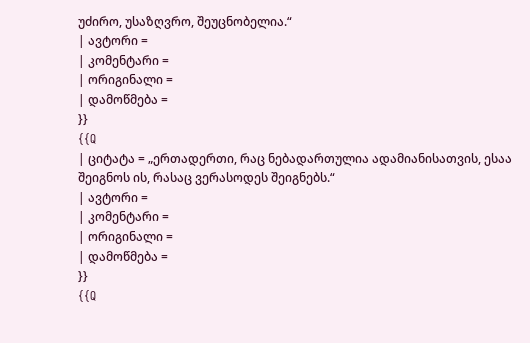უძირო, უსაზღვრო, შეუცნობელია.“
| ავტორი =
| კომენტარი =
| ორიგინალი =
| დამოწმება =
}}
{{Q
| ციტატა = „ერთადერთი, რაც ნებადართულია ადამიანისათვის, ესაა შეიგნოს ის, რასაც ვერასოდეს შეიგნებს.“
| ავტორი =
| კომენტარი =
| ორიგინალი =
| დამოწმება =
}}
{{Q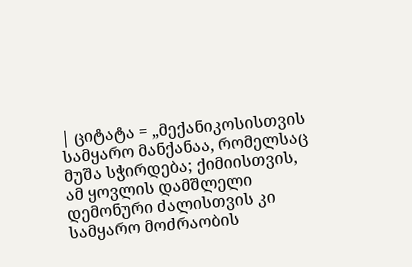| ციტატა = „მექანიკოსისთვის სამყარო მანქანაა, რომელსაც მუშა სჭირდება; ქიმიისთვის, ამ ყოვლის დამშლელი დემონური ძალისთვის კი სამყარო მოძრაობის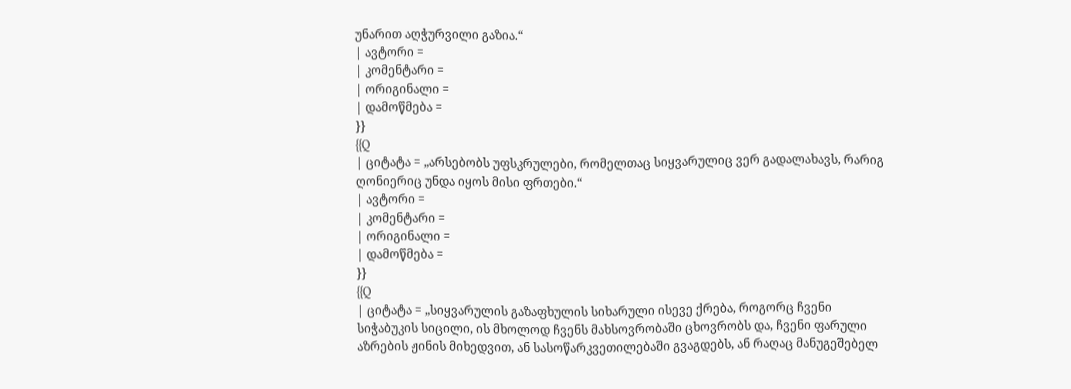უნარით აღჭურვილი გაზია.“
| ავტორი =
| კომენტარი =
| ორიგინალი =
| დამოწმება =
}}
{{Q
| ციტატა = „არსებობს უფსკრულები, რომელთაც სიყვარულიც ვერ გადალახავს, რარიგ ღონიერიც უნდა იყოს მისი ფრთები.“
| ავტორი =
| კომენტარი =
| ორიგინალი =
| დამოწმება =
}}
{{Q
| ციტატა = „სიყვარულის გაზაფხულის სიხარული ისევე ქრება, როგორც ჩვენი სიჭაბუკის სიცილი, ის მხოლოდ ჩვენს მახსოვრობაში ცხოვრობს და, ჩვენი ფარული აზრების ჟინის მიხედვით, ან სასოწარკვეთილებაში გვაგდებს, ან რაღაც მანუგეშებელ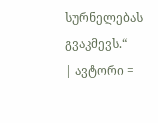სურნელებას გვაკმევს.“
| ავტორი =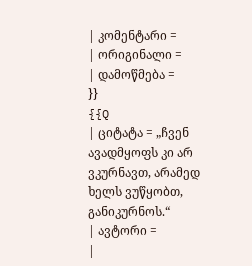| კომენტარი =
| ორიგინალი =
| დამოწმება =
}}
{{Q
| ციტატა = „ჩვენ ავადმყოფს კი არ ვკურნავთ, არამედ ხელს ვუწყობთ, განიკურნოს.“
| ავტორი =
|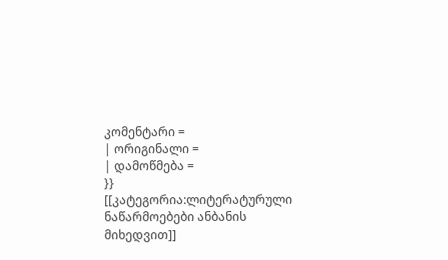კომენტარი =
| ორიგინალი =
| დამოწმება =
}}
[[კატეგორია:ლიტერატურული ნაწარმოებები ანბანის მიხედვით]]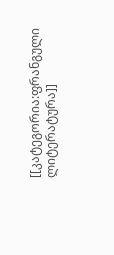[[კატეგორია:ფრანგული ლიტერატურა]]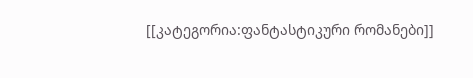[[კატეგორია:ფანტასტიკური რომანები]]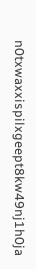n0txwaxxispilxgeept8kw49nj1h0ja